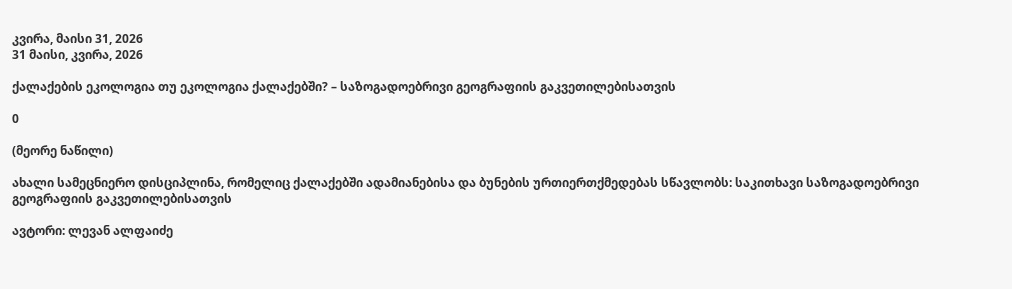კვირა, მაისი 31, 2026
31 მაისი, კვირა, 2026

ქალაქების ეკოლოგია თუ ეკოლოგია ქალაქებში? – საზოგადოებრივი გეოგრაფიის გაკვეთილებისათვის

0

(მეორე ნაწილი)

ახალი სამეცნიერო დისციპლინა, რომელიც ქალაქებში ადამიანებისა და ბუნების ურთიერთქმედებას სწავლობს: საკითხავი საზოგადოებრივი გეოგრაფიის გაკვეთილებისათვის

ავტორი: ლევან ალფაიძე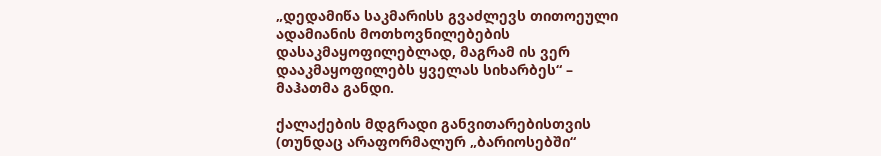„დედამიწა საკმარისს გვაძლევს თითოეული ადამიანის მოთხოვნილებების დასაკმაყოფილებლად, მაგრამ ის ვერ დააკმაყოფილებს ყველას სიხარბეს“ – მაჰათმა განდი.

ქალაქების მდგრადი განვითარებისთვის (თუნდაც არაფორმალურ „ბარიოსებში“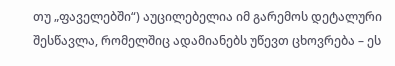თუ „ფაველებში“) აუცილებელია იმ გარემოს დეტალური შესწავლა, რომელშიც ადამიანებს უწევთ ცხოვრება – ეს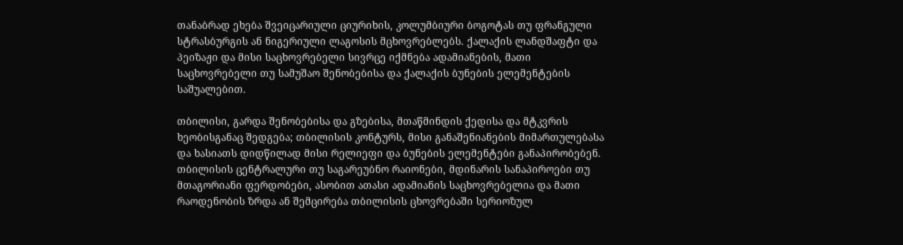თანაბრად ეხება შვეიცარიული ციურიხის, კოლუმბიური ბოგოტას თუ ფრანგული სტრასბურგის ან ნიგერიული ლაგოსის მცხოვრებლებს. ქალაქის ლანდშაფტი და პეიზაჟი და მისი საცხოვრებელი სივრცე იქმნება ადამიანების, მათი საცხოვრებელი თუ სამუშაო შენობებისა და ქალაქის ბუნების ელემენტების საშუალებით.

თბილისი, გარდა შენობებისა და გზებისა, მთაწმინდის ქედისა და მტკვრის ხეობისგანაც შედგება; თბილისის კონტურს, მისი განაშენიანების მიმართულებასა და ხასიათს დიდწილად მისი რელიეფი და ბუნების ელემენტები განაპირობებენ. თბილისის ცენტრალური თუ საგარეუბნო რაიონები, მდინარის სანაპიროები თუ მთაგორიანი ფერდობები, ასობით ათასი ადამიანის საცხოვრებელია და მათი რაოდენობის ზრდა ან შემცირება თბილისის ცხოვრებაში სერიოზულ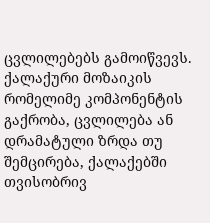ცვლილებებს გამოიწვევს. ქალაქური მოზაიკის რომელიმე კომპონენტის გაქრობა, ცვლილება ან დრამატული ზრდა თუ შემცირება, ქალაქებში თვისობრივ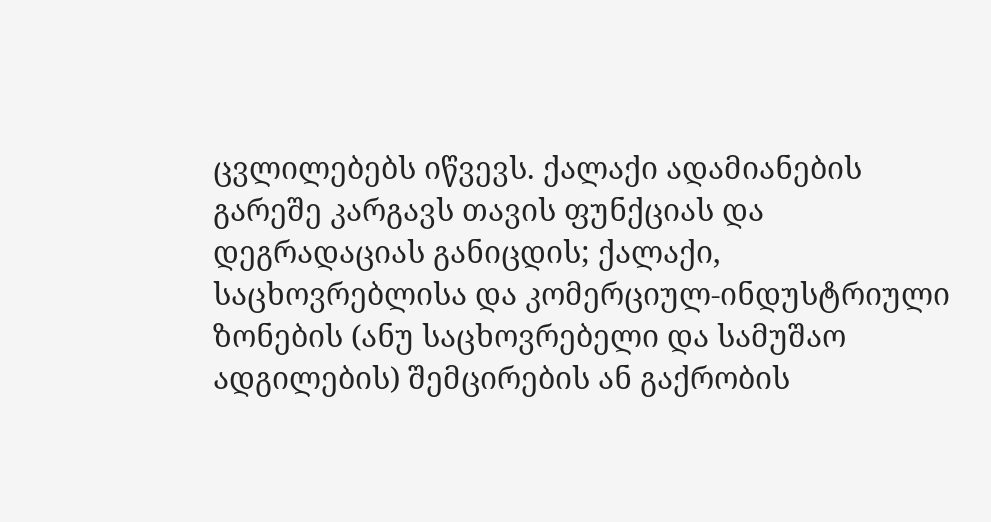ცვლილებებს იწვევს. ქალაქი ადამიანების გარეშე კარგავს თავის ფუნქციას და დეგრადაციას განიცდის; ქალაქი, საცხოვრებლისა და კომერციულ-ინდუსტრიული ზონების (ანუ საცხოვრებელი და სამუშაო ადგილების) შემცირების ან გაქრობის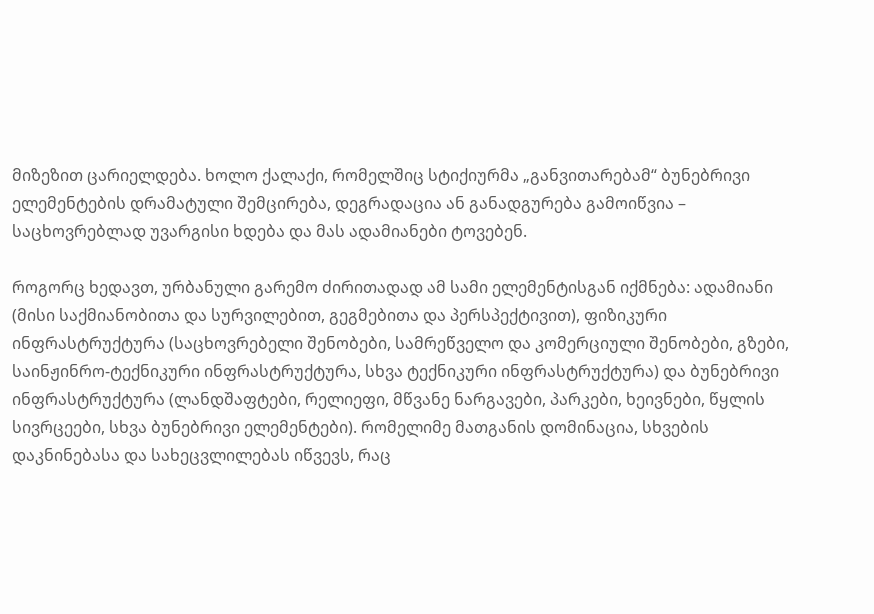მიზეზით ცარიელდება. ხოლო ქალაქი, რომელშიც სტიქიურმა „განვითარებამ“ ბუნებრივი ელემენტების დრამატული შემცირება, დეგრადაცია ან განადგურება გამოიწვია – საცხოვრებლად უვარგისი ხდება და მას ადამიანები ტოვებენ.

როგორც ხედავთ, ურბანული გარემო ძირითადად ამ სამი ელემენტისგან იქმნება: ადამიანი (მისი საქმიანობითა და სურვილებით, გეგმებითა და პერსპექტივით), ფიზიკური ინფრასტრუქტურა (საცხოვრებელი შენობები, სამრეწველო და კომერციული შენობები, გზები, საინჟინრო-ტექნიკური ინფრასტრუქტურა, სხვა ტექნიკური ინფრასტრუქტურა) და ბუნებრივი ინფრასტრუქტურა (ლანდშაფტები, რელიეფი, მწვანე ნარგავები, პარკები, ხეივნები, წყლის სივრცეები, სხვა ბუნებრივი ელემენტები). რომელიმე მათგანის დომინაცია, სხვების დაკნინებასა და სახეცვლილებას იწვევს, რაც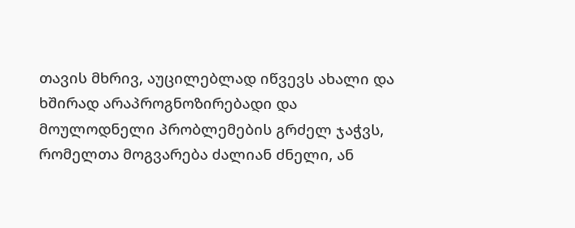თავის მხრივ, აუცილებლად იწვევს ახალი და ხშირად არაპროგნოზირებადი და მოულოდნელი პრობლემების გრძელ ჯაჭვს, რომელთა მოგვარება ძალიან ძნელი, ან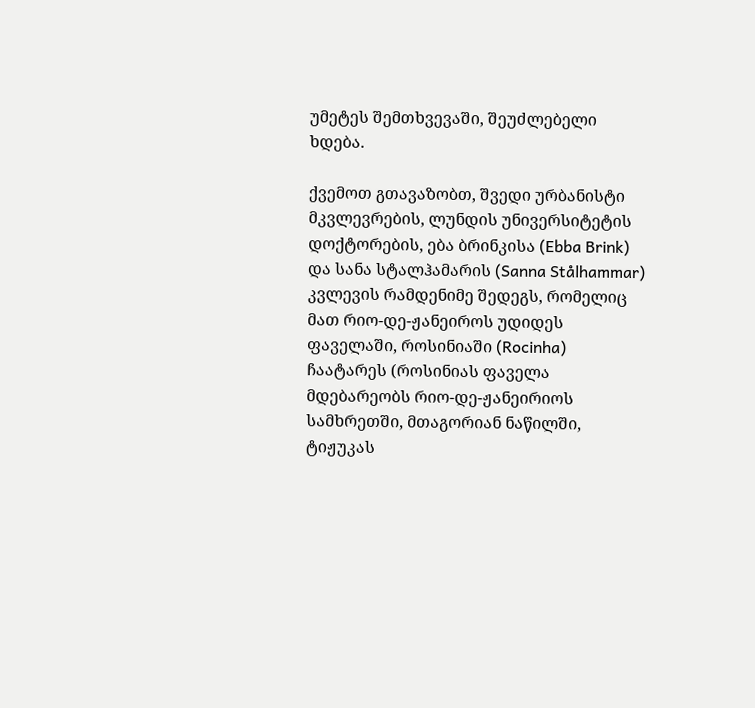უმეტეს შემთხვევაში, შეუძლებელი ხდება.

ქვემოთ გთავაზობთ, შვედი ურბანისტი მკვლევრების, ლუნდის უნივერსიტეტის დოქტორების, ება ბრინკისა (Ebba Brink) და სანა სტალჰამარის (Sanna Stålhammar) კვლევის რამდენიმე შედეგს, რომელიც მათ რიო-დე-ჟანეიროს უდიდეს ფაველაში, როსინიაში (Rocinha) ჩაატარეს (როსინიას ფაველა მდებარეობს რიო-დე-ჟანეირიოს სამხრეთში, მთაგორიან ნაწილში, ტიჟუკას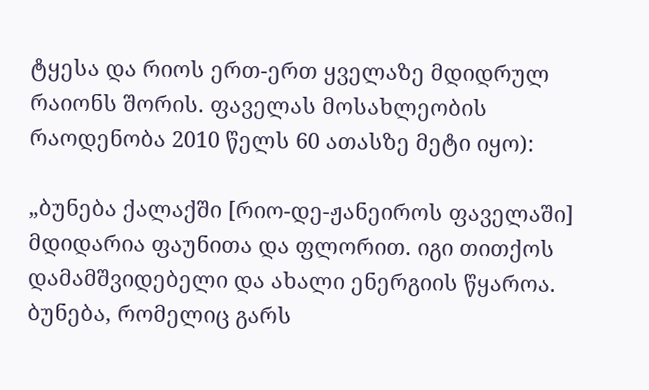ტყესა და რიოს ერთ-ერთ ყველაზე მდიდრულ რაიონს შორის. ფაველას მოსახლეობის რაოდენობა 2010 წელს 60 ათასზე მეტი იყო):

„ბუნება ქალაქში [რიო-დე-ჟანეიროს ფაველაში] მდიდარია ფაუნითა და ფლორით. იგი თითქოს დამამშვიდებელი და ახალი ენერგიის წყაროა. ბუნება, რომელიც გარს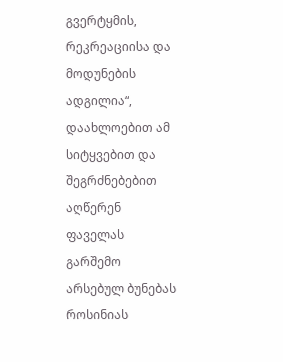გვერტყმის, რეკრეაციისა და მოდუნების ადგილია“, დაახლოებით ამ სიტყვებით და შეგრძნებებით აღწერენ ფაველას გარშემო არსებულ ბუნებას როსინიას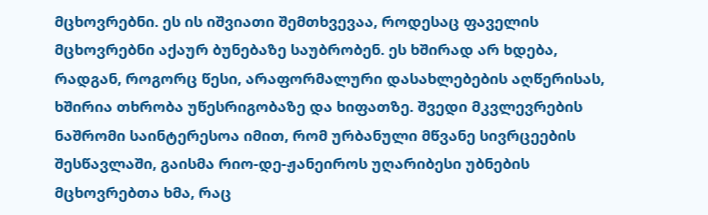მცხოვრებნი. ეს ის იშვიათი შემთხვევაა, როდესაც ფაველის მცხოვრებნი აქაურ ბუნებაზე საუბრობენ. ეს ხშირად არ ხდება, რადგან, როგორც წესი, არაფორმალური დასახლებების აღწერისას, ხშირია თხრობა უწესრიგობაზე და ხიფათზე. შვედი მკვლევრების ნაშრომი საინტერესოა იმით, რომ ურბანული მწვანე სივრცეების შესწავლაში, გაისმა რიო-დე-ჟანეიროს უღარიბესი უბნების მცხოვრებთა ხმა, რაც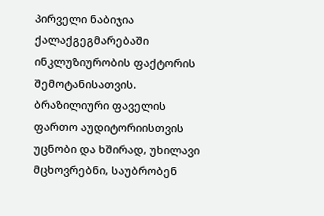პირველი ნაბიჯია ქალაქგეგმარებაში ინკლუზიურობის ფაქტორის შემოტანისათვის. ბრაზილიური ფაველის ფართო აუდიტორიისთვის უცნობი და ხშირად, უხილავი მცხოვრებნი, საუბრობენ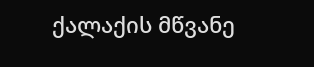ქალაქის მწვანე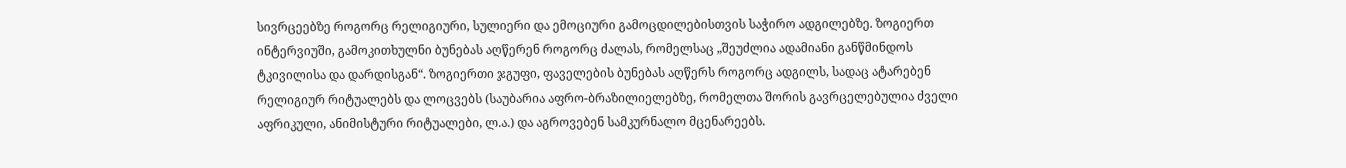სივრცეებზე როგორც რელიგიური, სულიერი და ემოციური გამოცდილებისთვის საჭირო ადგილებზე. ზოგიერთ ინტერვიუში, გამოკითხულნი ბუნებას აღწერენ როგორც ძალას, რომელსაც „შეუძლია ადამიანი განწმინდოს ტკივილისა და დარდისგან“. ზოგიერთი ჯგუფი, ფაველების ბუნებას აღწერს როგორც ადგილს, სადაც ატარებენ რელიგიურ რიტუალებს და ლოცვებს (საუბარია აფრო-ბრაზილიელებზე, რომელთა შორის გავრცელებულია ძველი აფრიკული, ანიმისტური რიტუალები, ლ.ა.) და აგროვებენ სამკურნალო მცენარეებს.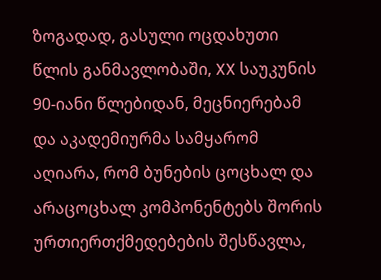ზოგადად, გასული ოცდახუთი წლის განმავლობაში, XX საუკუნის 90-იანი წლებიდან, მეცნიერებამ და აკადემიურმა სამყარომ აღიარა, რომ ბუნების ცოცხალ და არაცოცხალ კომპონენტებს შორის ურთიერთქმედებების შესწავლა,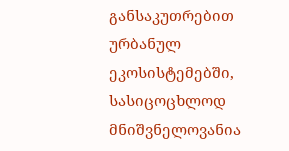განსაკუთრებით ურბანულ ეკოსისტემებში, სასიცოცხლოდ მნიშვნელოვანია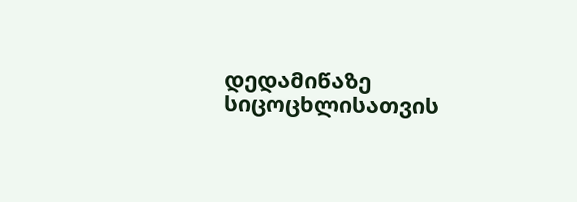დედამიწაზე სიცოცხლისათვის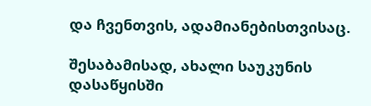და ჩვენთვის, ადამიანებისთვისაც.

შესაბამისად, ახალი საუკუნის დასაწყისში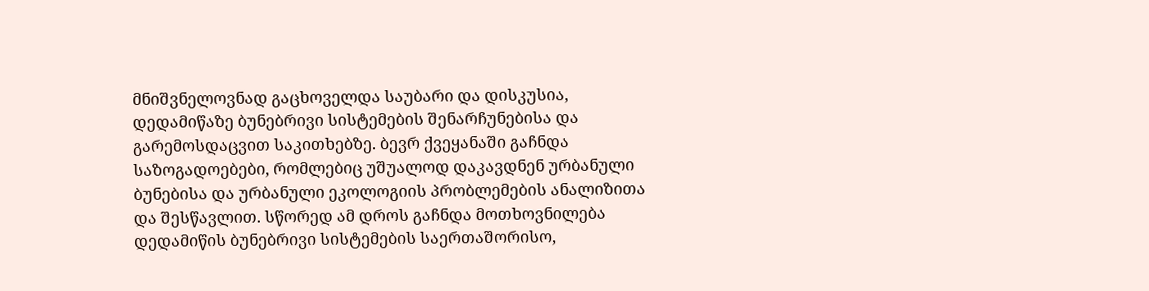მნიშვნელოვნად გაცხოველდა საუბარი და დისკუსია, დედამიწაზე ბუნებრივი სისტემების შენარჩუნებისა და გარემოსდაცვით საკითხებზე. ბევრ ქვეყანაში გაჩნდა საზოგადოებები, რომლებიც უშუალოდ დაკავდნენ ურბანული ბუნებისა და ურბანული ეკოლოგიის პრობლემების ანალიზითა და შესწავლით. სწორედ ამ დროს გაჩნდა მოთხოვნილება დედამიწის ბუნებრივი სისტემების საერთაშორისო,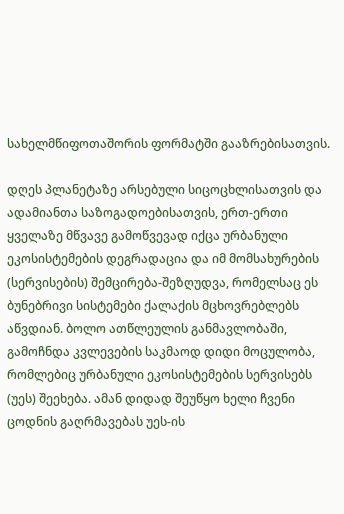სახელმწიფოთაშორის ფორმატში გააზრებისათვის.

დღეს პლანეტაზე არსებული სიცოცხლისათვის და ადამიანთა საზოგადოებისათვის, ერთ-ერთი ყველაზე მწვავე გამოწვევად იქცა ურბანული ეკოსისტემების დეგრადაცია და იმ მომსახურების (სერვისების) შემცირება-შეზღუდვა, რომელსაც ეს ბუნებრივი სისტემები ქალაქის მცხოვრებლებს აწვდიან. ბოლო ათწლეულის განმავლობაში, გამოჩნდა კვლევების საკმაოდ დიდი მოცულობა, რომლებიც ურბანული ეკოსისტემების სერვისებს (უეს) შეეხება. ამან დიდად შეუწყო ხელი ჩვენი ცოდნის გაღრმავებას უეს-ის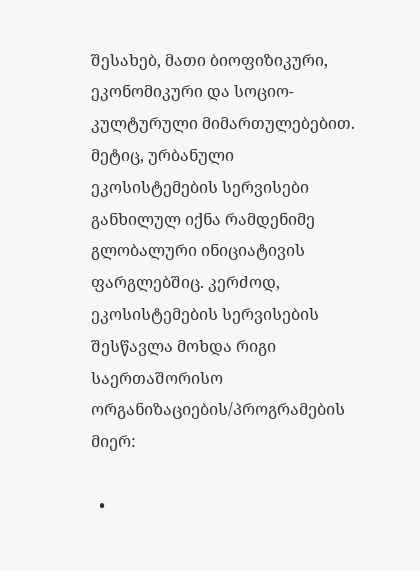შესახებ, მათი ბიოფიზიკური, ეკონომიკური და სოციო-კულტურული მიმართულებებით. მეტიც, ურბანული ეკოსისტემების სერვისები განხილულ იქნა რამდენიმე გლობალური ინიციატივის ფარგლებშიც. კერძოდ, ეკოსისტემების სერვისების შესწავლა მოხდა რიგი საერთაშორისო ორგანიზაციების/პროგრამების მიერ:

  •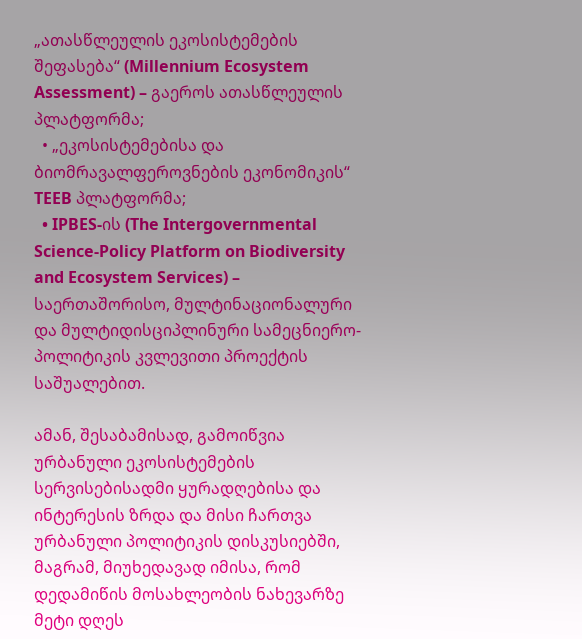„ათასწლეულის ეკოსისტემების შეფასება“ (Millennium Ecosystem Assessment) – გაეროს ათასწლეულის პლატფორმა;
  • „ეკოსისტემებისა და ბიომრავალფეროვნების ეკონომიკის“ TEEB პლატფორმა;
  • IPBES-ის (The Intergovernmental Science-Policy Platform on Biodiversity and Ecosystem Services) – საერთაშორისო, მულტინაციონალური და მულტიდისციპლინური სამეცნიერო-პოლიტიკის კვლევითი პროექტის საშუალებით.

ამან, შესაბამისად, გამოიწვია ურბანული ეკოსისტემების სერვისებისადმი ყურადღებისა და ინტერესის ზრდა და მისი ჩართვა ურბანული პოლიტიკის დისკუსიებში, მაგრამ, მიუხედავად იმისა, რომ დედამიწის მოსახლეობის ნახევარზე მეტი დღეს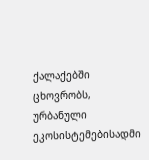ქალაქებში ცხოვრობს, ურბანული ეკოსისტემებისადმი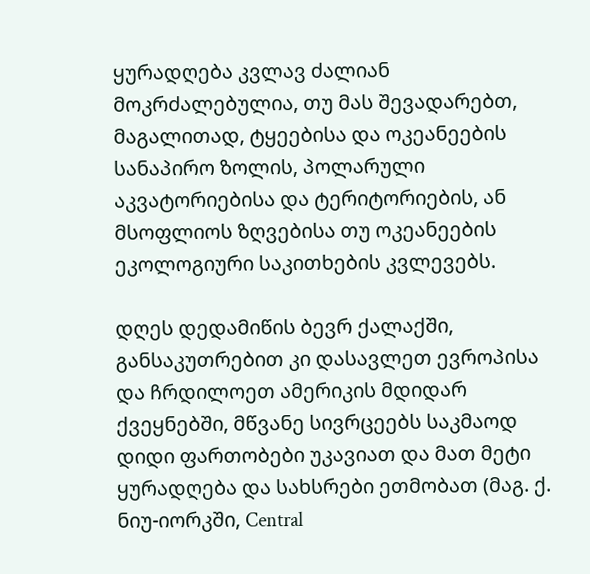ყურადღება კვლავ ძალიან მოკრძალებულია, თუ მას შევადარებთ, მაგალითად, ტყეებისა და ოკეანეების სანაპირო ზოლის, პოლარული აკვატორიებისა და ტერიტორიების, ან მსოფლიოს ზღვებისა თუ ოკეანეების ეკოლოგიური საკითხების კვლევებს.

დღეს დედამიწის ბევრ ქალაქში, განსაკუთრებით კი დასავლეთ ევროპისა და ჩრდილოეთ ამერიკის მდიდარ ქვეყნებში, მწვანე სივრცეებს საკმაოდ დიდი ფართობები უკავიათ და მათ მეტი ყურადღება და სახსრები ეთმობათ (მაგ. ქ. ნიუ-იორკში, Central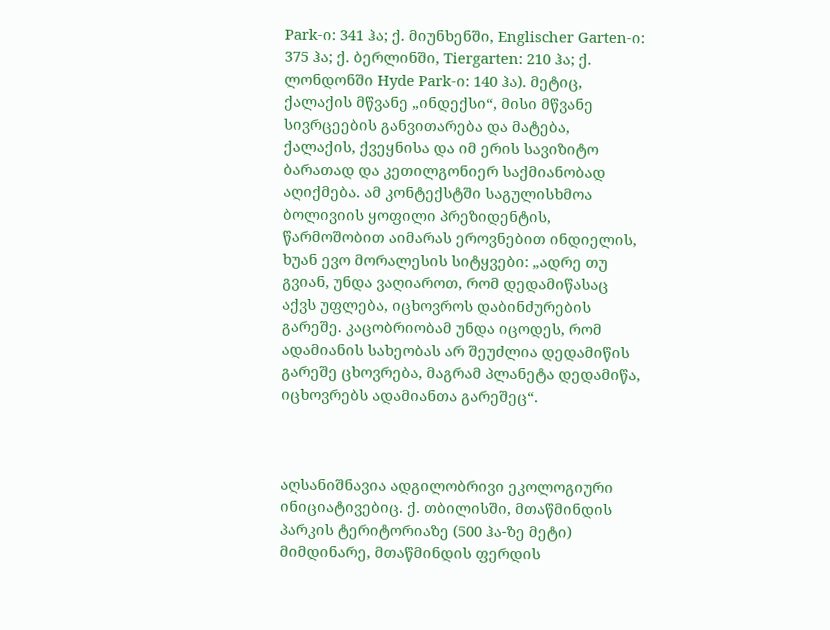Park-ი: 341 ჰა; ქ. მიუნხენში, Englischer Garten-ი: 375 ჰა; ქ. ბერლინში, Tiergarten: 210 ჰა; ქ. ლონდონში Hyde Park-ი: 140 ჰა). მეტიც, ქალაქის მწვანე „ინდექსი“, მისი მწვანე სივრცეების განვითარება და მატება, ქალაქის, ქვეყნისა და იმ ერის სავიზიტო ბარათად და კეთილგონიერ საქმიანობად აღიქმება. ამ კონტექსტში საგულისხმოა ბოლივიის ყოფილი პრეზიდენტის, წარმოშობით აიმარას ეროვნებით ინდიელის, ხუან ევო მორალესის სიტყვები: „ადრე თუ გვიან, უნდა ვაღიაროთ, რომ დედამიწასაც აქვს უფლება, იცხოვროს დაბინძურების გარეშე. კაცობრიობამ უნდა იცოდეს, რომ ადამიანის სახეობას არ შეუძლია დედამიწის გარეშე ცხოვრება, მაგრამ პლანეტა დედამიწა, იცხოვრებს ადამიანთა გარეშეც“.



აღსანიშნავია ადგილობრივი ეკოლოგიური ინიციატივებიც. ქ. თბილისში, მთაწმინდის პარკის ტერიტორიაზე (500 ჰა-ზე მეტი) მიმდინარე, მთაწმინდის ფერდის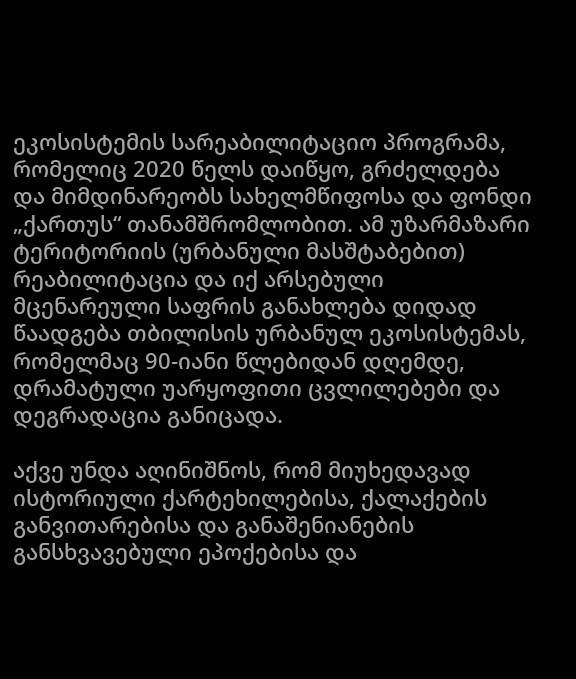ეკოსისტემის სარეაბილიტაციო პროგრამა, რომელიც 2020 წელს დაიწყო, გრძელდება და მიმდინარეობს სახელმწიფოსა და ფონდი „ქართუს“ თანამშრომლობით. ამ უზარმაზარი ტერიტორიის (ურბანული მასშტაბებით) რეაბილიტაცია და იქ არსებული მცენარეული საფრის განახლება დიდად წაადგება თბილისის ურბანულ ეკოსისტემას, რომელმაც 90-იანი წლებიდან დღემდე, დრამატული უარყოფითი ცვლილებები და დეგრადაცია განიცადა.

აქვე უნდა აღინიშნოს, რომ მიუხედავად ისტორიული ქარტეხილებისა, ქალაქების განვითარებისა და განაშენიანების განსხვავებული ეპოქებისა და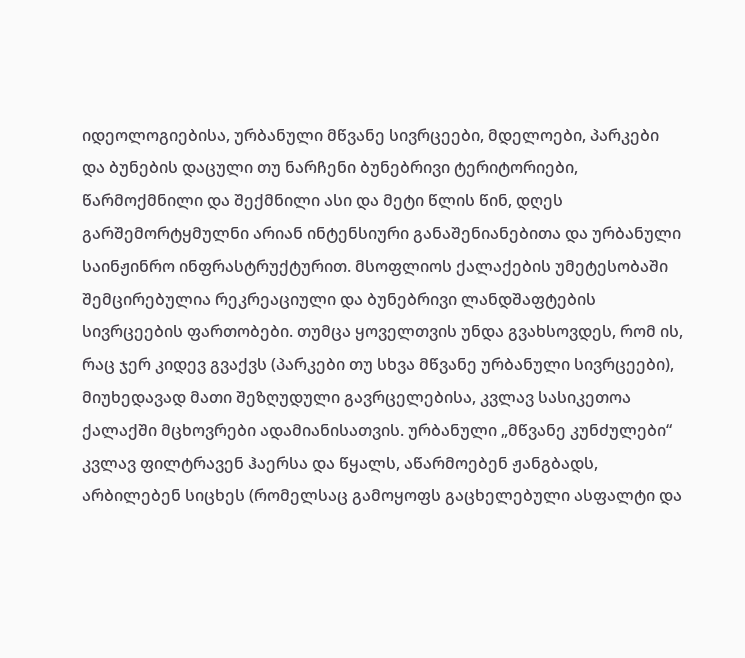იდეოლოგიებისა, ურბანული მწვანე სივრცეები, მდელოები, პარკები და ბუნების დაცული თუ ნარჩენი ბუნებრივი ტერიტორიები, წარმოქმნილი და შექმნილი ასი და მეტი წლის წინ, დღეს გარშემორტყმულნი არიან ინტენსიური განაშენიანებითა და ურბანული საინჟინრო ინფრასტრუქტურით. მსოფლიოს ქალაქების უმეტესობაში შემცირებულია რეკრეაციული და ბუნებრივი ლანდშაფტების სივრცეების ფართობები. თუმცა ყოველთვის უნდა გვახსოვდეს, რომ ის, რაც ჯერ კიდევ გვაქვს (პარკები თუ სხვა მწვანე ურბანული სივრცეები), მიუხედავად მათი შეზღუდული გავრცელებისა, კვლავ სასიკეთოა ქალაქში მცხოვრები ადამიანისათვის. ურბანული „მწვანე კუნძულები“ კვლავ ფილტრავენ ჰაერსა და წყალს, აწარმოებენ ჟანგბადს, არბილებენ სიცხეს (რომელსაც გამოყოფს გაცხელებული ასფალტი და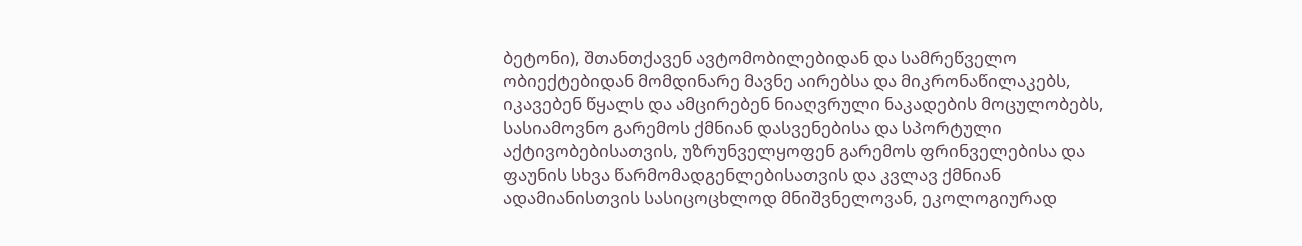ბეტონი), შთანთქავენ ავტომობილებიდან და სამრეწველო ობიექტებიდან მომდინარე მავნე აირებსა და მიკრონაწილაკებს, იკავებენ წყალს და ამცირებენ ნიაღვრული ნაკადების მოცულობებს, სასიამოვნო გარემოს ქმნიან დასვენებისა და სპორტული აქტივობებისათვის, უზრუნველყოფენ გარემოს ფრინველებისა და ფაუნის სხვა წარმომადგენლებისათვის და კვლავ ქმნიან ადამიანისთვის სასიცოცხლოდ მნიშვნელოვან, ეკოლოგიურად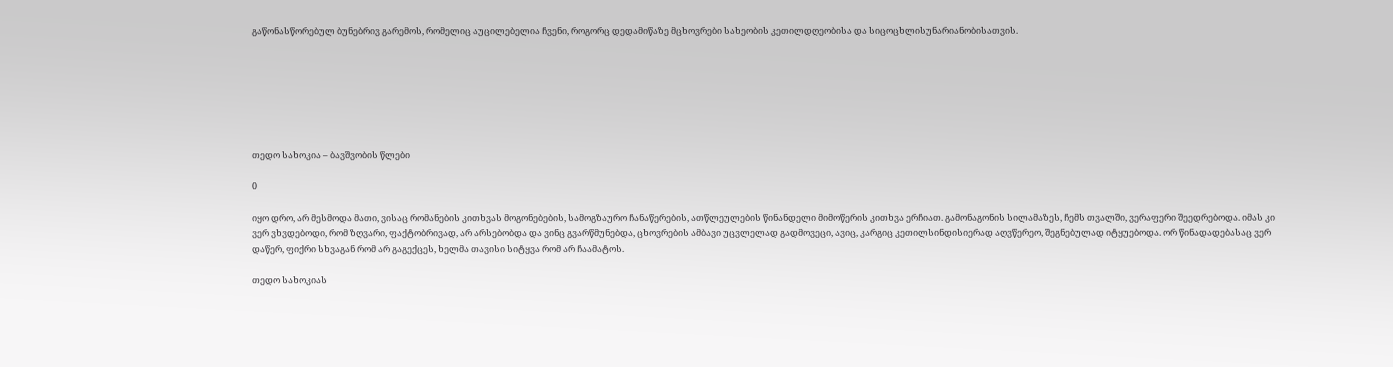გაწონასწორებულ ბუნებრივ გარემოს, რომელიც აუცილებელია ჩვენი, როგორც დედამიწაზე მცხოვრები სახეობის კეთილდღეობისა და სიცოცხლისუნარიანობისათვის.







თედო სახოკია – ბავშვობის წლები

0

იყო დრო, არ მესმოდა მათი, ვისაც რომანების კითხვას მოგონებების, სამოგზაურო ჩანაწერების, ათწლეულების წინანდელი მიმოწერის კითხვა ერჩიათ. გამონაგონის სილამაზეს, ჩემს თვალში, ვერაფერი შეედრებოდა. იმას კი ვერ ვხვდებოდი, რომ ზღვარი, ფაქტობრივად, არ არსებობდა და ვინც გვარწმუნებდა, ცხოვრების ამბავი უცვლელად გადმოვეცი, ავიც, კარგიც კეთილსინდისიერად აღვწერეო, შეგნებულად იტყუებოდა. ორ წინადადებასაც ვერ დაწერ, ფიქრი სხვაგან რომ არ გაგექცეს, ხელმა თავისი სიტყვა რომ არ ჩაამატოს.

თედო სახოკიას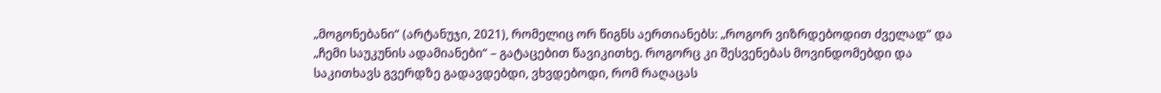„მოგონებანი“ (არტანუჯი, 2021), რომელიც ორ წიგნს აერთიანებს: „როგორ ვიზრდებოდით ძველად“ და „ჩემი საუკუნის ადამიანები“ – გატაცებით წავიკითხე. როგორც კი შესვენებას მოვინდომებდი და საკითხავს გვერდზე გადავდებდი, ვხვდებოდი, რომ რაღაცას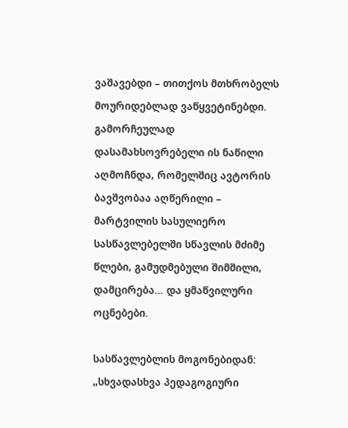ვაშავებდი – თითქოს მთხრობელს მოურიდებლად ვაწყვეტინებდი. გამორჩეულად დასამახსოვრებელი ის ნაწილი აღმოჩნდა, რომელშიც ავტორის ბავშვობაა აღწერილი – მარტვილის სასულიერო სასწავლებელში სწავლის მძიმე წლები, გამუდმებული შიმშილი, დამცირება… და ყმაწვილური ოცნებები.

სასწავლებლის მოგონებიდან: „სხვადასხვა პედაგოგიური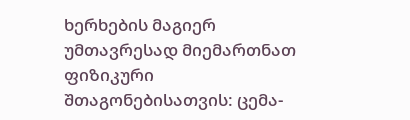ხერხების მაგიერ უმთავრესად მიემართნათ ფიზიკური შთაგონებისათვის: ცემა-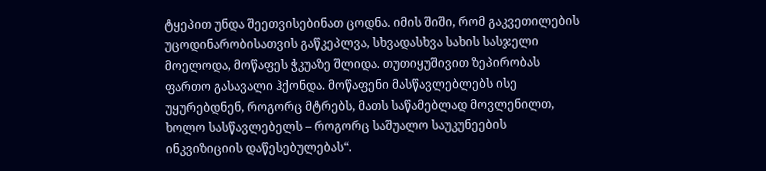ტყეპით უნდა შეეთვისებინათ ცოდნა. იმის შიში, რომ გაკვეთილების უცოდინარობისათვის გაწკეპლვა, სხვადასხვა სახის სასჯელი მოელოდა, მოწაფეს ჭკუაზე შლიდა. თუთიყუშივით ზეპირობას ფართო გასავალი ჰქონდა. მოწაფენი მასწავლებლებს ისე უყურებდნენ, როგორც მტრებს, მათს საწამებლად მოვლენილთ, ხოლო სასწავლებელს – როგორც საშუალო საუკუნეების ინკვიზიციის დაწესებულებას“.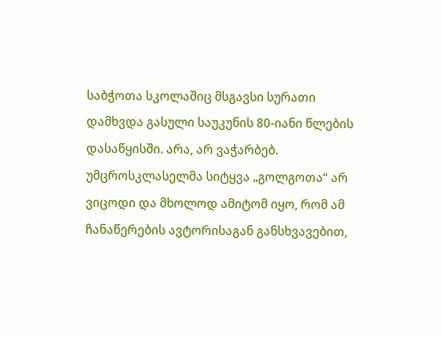საბჭოთა სკოლაშიც მსგავსი სურათი დამხვდა გასული საუკუნის 80-იანი წლების დასაწყისში. არა, არ ვაჭარბებ. უმცროსკლასელმა სიტყვა „გოლგოთა“ არ ვიცოდი და მხოლოდ ამიტომ იყო, რომ ამ ჩანაწერების ავტორისაგან განსხვავებით,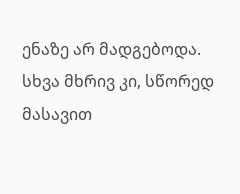ენაზე არ მადგებოდა. სხვა მხრივ კი, სწორედ მასავით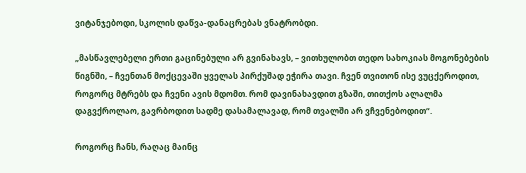ვიტანჯებოდი, სკოლის დაწვა-დანაცრებას ვნატრობდი.

„მასწავლებელი ერთი გაცინებული არ გვინახავს, – ვითხულობთ თედო სახოკიას მოგონებების წიგნში, – ჩვენთან მოქცევაში ყველას პირქუშად ეჭირა თავი. ჩვენ თვითონ ისე ვუცქეროდით, როგორც მტრებს და ჩვენი ავის მდომთ. რომ დავინახავდით გზაში, თითქოს ალალმა დაგვქროლაო, გავრბოდით სადმე დასამალავად, რომ თვალში არ ვჩვენებოდით“.

როგორც ჩანს, რაღაც მაინც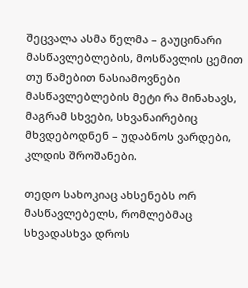შეცვალა ასმა წელმა – გაუცინარი მასწავლებლების, მოსწავლის ცემით თუ წამებით ნასიამოვნები მასწავლებლების მეტი რა მინახავს, მაგრამ სხვები, სხვანაირებიც მხვდებოდნენ – უდაბნოს ვარდები, კლდის შროშანები.

თედო სახოკიაც ახსენებს ორ მასწავლებელს, რომლებმაც სხვადასხვა დროს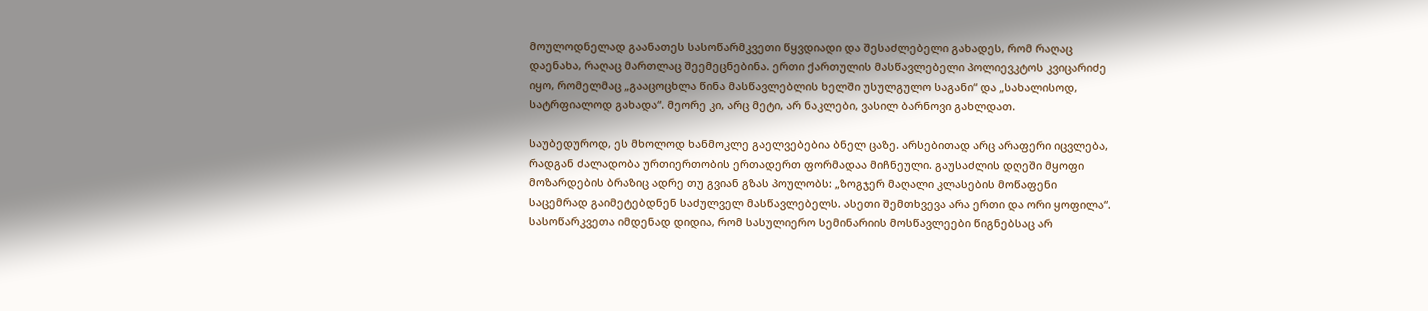მოულოდნელად გაანათეს სასოწარმკვეთი წყვდიადი და შესაძლებელი გახადეს, რომ რაღაც დაენახა, რაღაც მართლაც შეემეცნებინა. ერთი ქართულის მასწავლებელი პოლიევკტოს კვიცარიძე იყო, რომელმაც „გააცოცხლა წინა მასწავლებლის ხელში უსულგულო საგანი“ და „სახალისოდ, სატრფიალოდ გახადა“. მეორე კი, არც მეტი, არ ნაკლები, ვასილ ბარნოვი გახლდათ.

საუბედუროდ, ეს მხოლოდ ხანმოკლე გაელვებებია ბნელ ცაზე. არსებითად არც არაფერი იცვლება, რადგან ძალადობა ურთიერთობის ერთადერთ ფორმადაა მიჩნეული. გაუსაძლის დღეში მყოფი მოზარდების ბრაზიც ადრე თუ გვიან გზას პოულობს: „ზოგჯერ მაღალი კლასების მოწაფენი საცემრად გაიმეტებდნენ საძულველ მასწავლებელს. ასეთი შემთხვევა არა ერთი და ორი ყოფილა“. სასოწარკვეთა იმდენად დიდია, რომ სასულიერო სემინარიის მოსწავლეები წიგნებსაც არ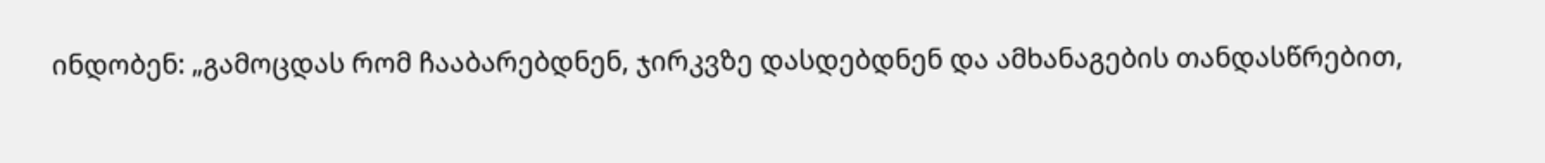ინდობენ: „გამოცდას რომ ჩააბარებდნენ, ჯირკვზე დასდებდნენ და ამხანაგების თანდასწრებით,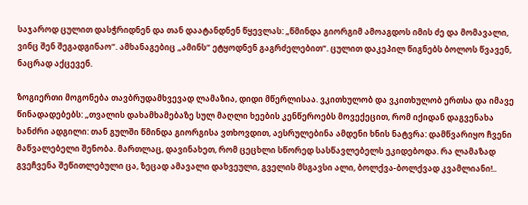საჯაროდ ცულით დასჭრიდნენ და თან დაატანდნენ წყევლას: „წმინდა გიორგიმ ამოაგდოს იმის ძე და მომავალი, ვინც შენ შეგადგინაო“. ამხანაგებიც „ამინს“ ეტყოდნენ გაგრძელებით“. ცულით დაკეპილ წიგნებს ბოლოს წვავენ, ნაცრად აქცევენ.

ზოგიერთი მოგონება თავბრუდამხვევად ლამაზია, დიდი მწერლისაა. ვკითხულობ და ვკითხულობ ერთსა და იმავე წინადადებებს: „თვალის დახამხამებაზე სულ მაღლი ხეების კენწეროებს მოვექეცით, რომ იქიდან დაგვენახა ხანძრი ადგილი: თან გულში წმინდა გიორგისა ვთხოვდით, აესრულებინა ამდენი ხნის ნატვრა: დამწვარიყო ჩვენი მაწვალებელი შენობა. მართლაც, დავინახეთ, რომ ცეცხლი სწორედ სასწავლებელს ეკიდებოდა. რა ლამაზად გვეჩვენა შეწითლებული ცა, ზეცად ამავალი დახვეული, გველის მსგავსი ალი, ბოლქვა-ბოლქვად კვამლიანი!..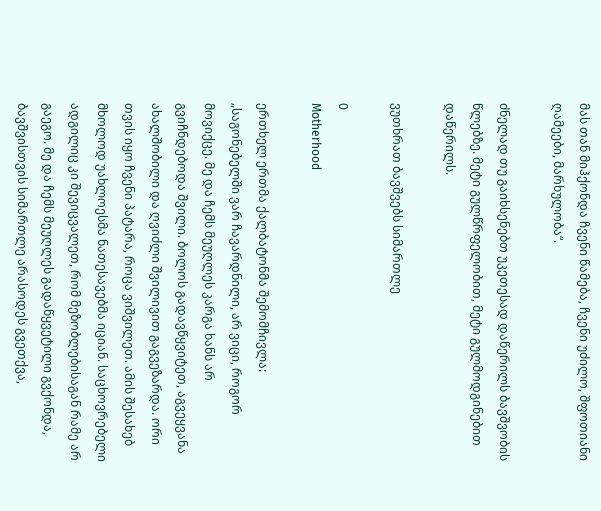მას თან მიჰქონდა ჩვენი წამება, ჩვენი უძილო, შფოთიანი ღამეები, მარხულობა“.

ძნელად თუ გაიხსენებთ უკეთესად დაწერილს ბავშვობის წლებზე. მეტი გულწრფელობით, მეტი გულმოდგინებით დაწერილს.

ვუთხრათ ბავშვებს სიმართლე

0
Motherhood

ერთხელ ერთმა ქალბატონმა შემომჩივლა: „საგონებელში ვარ ჩავარდნილი, არ ვიცი, როგორ მოვიქცე. მე და ჩემს მეუღლეს კარგა ხანს არ გვიჩნდებოდა შვილი. ბოლოს გადავწყვიტეთ, აგვეყვანა ახალშობილი და ღვიძლი შვილივით გაგვეზარდა. ორი თვის იყო ჩვენი პატარა, როცა ვიშვილეთ. ამის შესახებ მხოლოდ უახლოესმა ნათესავებმა იციან. საცხოვრებელი ადგილიც კი შევიცვალეთ, რომ მეზობლებისაგან რამე არ გაეგო. მე და ჩემს მეუღლეს გადაწყვეტილი გვქონდა, ბავშვისთვის სიმართლე არასოდეს გვეთქვა,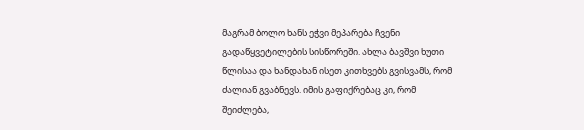მაგრამ ბოლო ხანს ეჭვი მეპარება ჩვენი გადაწყვეტილების სისწორეში. ახლა ბავშვი ხუთი წლისაა და ხანდახან ისეთ კითხვებს გვისვამს, რომ ძალიან გვაბნევს. იმის გაფიქრებაც კი, რომ შეიძლება,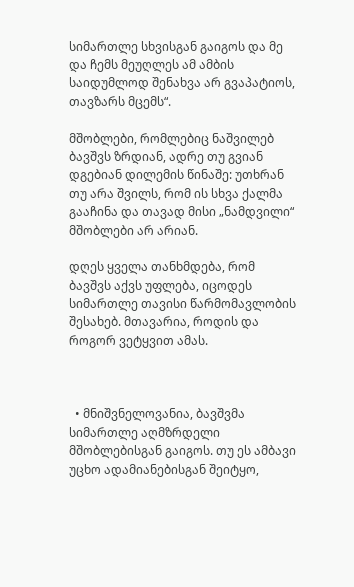სიმართლე სხვისგან გაიგოს და მე და ჩემს მეუღლეს ამ ამბის საიდუმლოდ შენახვა არ გვაპატიოს, თავზარს მცემს“.

მშობლები, რომლებიც ნაშვილებ ბავშვს ზრდიან, ადრე თუ გვიან დგებიან დილემის წინაშე: უთხრან თუ არა შვილს, რომ ის სხვა ქალმა გააჩინა და თავად მისი „ნამდვილი“ მშობლები არ არიან.

დღეს ყველა თანხმდება, რომ ბავშვს აქვს უფლება, იცოდეს სიმართლე თავისი წარმომავლობის შესახებ. მთავარია, როდის და როგორ ვეტყვით ამას.



  • მნიშვნელოვანია, ბავშვმა სიმართლე აღმზრდელი მშობლებისგან გაიგოს. თუ ეს ამბავი უცხო ადამიანებისგან შეიტყო,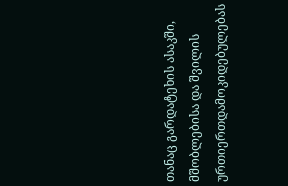თანაც გარდატეხის ასაკში, მშობლებისა და შვილის ურთიერთდამოკიდებულებას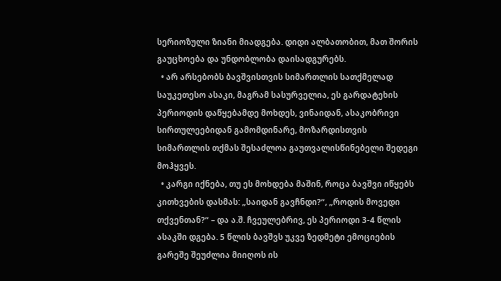სერიოზული ზიანი მიადგება. დიდი ალბათობით, მათ შორის გაუცხოება და უნდობლობა დაისადგურებს.
  • არ არსებობს ბავშვისთვის სიმართლის სათქმელად საუკეთესო ასაკი, მაგრამ სასურველია, ეს გარდატეხის პერიოდის დაწყებამდე მოხდეს, ვინაიდან, ასაკობრივი სირთულეებიდან გამომდინარე, მოზარდისთვის სიმართლის თქმას შესაძლოა გაუთვალისწინებელი შედეგი მოჰყვეს.
  • კარგი იქნება, თუ ეს მოხდება მაშინ, როცა ბავშვი იწყებს კითხვების დასმას: „საიდან გავჩნდი?“, „როდის მოვედი თქვენთან?“ – და ა.შ. ჩვეულებრივ, ეს პერიოდი 3-4 წლის ასაკში დგება. 5 წლის ბავშვს უკვე ზედმეტი ემოციების გარეშე შეუძლია მიიღოს ის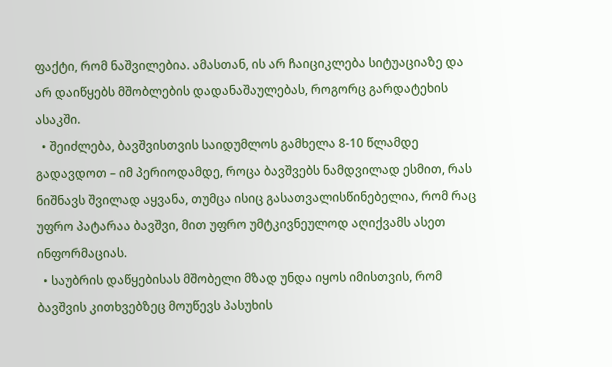ფაქტი, რომ ნაშვილებია. ამასთან, ის არ ჩაიციკლება სიტუაციაზე და არ დაიწყებს მშობლების დადანაშაულებას, როგორც გარდატეხის ასაკში.
  • შეიძლება, ბავშვისთვის საიდუმლოს გამხელა 8-10 წლამდე გადავდოთ – იმ პერიოდამდე, როცა ბავშვებს ნამდვილად ესმით, რას ნიშნავს შვილად აყვანა, თუმცა ისიც გასათვალისწინებელია, რომ რაც უფრო პატარაა ბავშვი, მით უფრო უმტკივნეულოდ აღიქვამს ასეთ ინფორმაციას.
  • საუბრის დაწყებისას მშობელი მზად უნდა იყოს იმისთვის, რომ ბავშვის კითხვებზეც მოუწევს პასუხის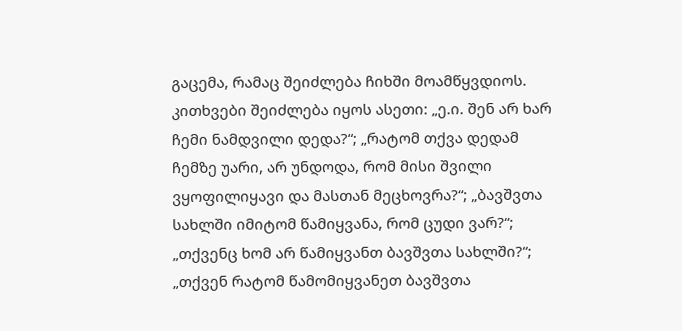გაცემა, რამაც შეიძლება ჩიხში მოამწყვდიოს. კითხვები შეიძლება იყოს ასეთი: „ე.ი. შენ არ ხარ ჩემი ნამდვილი დედა?“; „რატომ თქვა დედამ ჩემზე უარი, არ უნდოდა, რომ მისი შვილი ვყოფილიყავი და მასთან მეცხოვრა?“; „ბავშვთა სახლში იმიტომ წამიყვანა, რომ ცუდი ვარ?“; „თქვენც ხომ არ წამიყვანთ ბავშვთა სახლში?“; „თქვენ რატომ წამომიყვანეთ ბავშვთა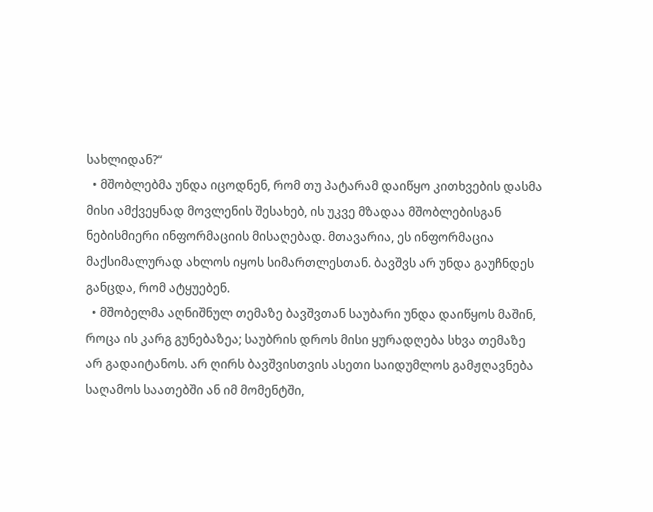სახლიდან?“
  • მშობლებმა უნდა იცოდნენ, რომ თუ პატარამ დაიწყო კითხვების დასმა მისი ამქვეყნად მოვლენის შესახებ, ის უკვე მზადაა მშობლებისგან ნებისმიერი ინფორმაციის მისაღებად. მთავარია, ეს ინფორმაცია მაქსიმალურად ახლოს იყოს სიმართლესთან. ბავშვს არ უნდა გაუჩნდეს განცდა, რომ ატყუებენ.
  • მშობელმა აღნიშნულ თემაზე ბავშვთან საუბარი უნდა დაიწყოს მაშინ, როცა ის კარგ გუნებაზეა; საუბრის დროს მისი ყურადღება სხვა თემაზე არ გადაიტანოს. არ ღირს ბავშვისთვის ასეთი საიდუმლოს გამჟღავნება საღამოს საათებში ან იმ მომენტში,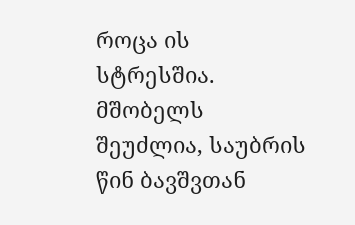როცა ის სტრესშია. მშობელს შეუძლია, საუბრის წინ ბავშვთან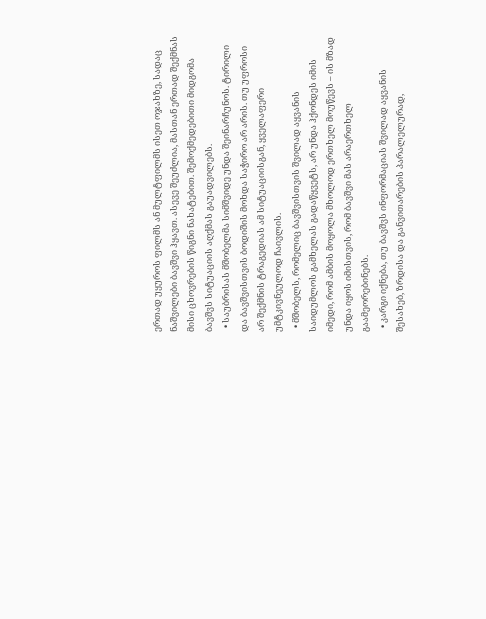ერთად უყუროს ფილმს ან მულტფილმს ისეთ ოჯახზე, სადაც ნაშვილები ბავშვი ჰყავთ. ასევე შეუძლია, მასთან ერთად შექმნას მისი ცხოვრების წიგნი ნახატებით. შემოქმედებითი მიდგომა ბავშვს სიტუაციის აღქმას გაუადვილებს.
  • საუბრისას მშობელმა სიმშვიდე უნდა შეინარჩუნოს. ტირილი და ბავშვისთვის ბოდიშის მოხდა საჭირო არ არის. თუ უფროსი არ შექმნის ტრაგედიას ამ სიტუაციისგან, ყველაფერი უმტკივნეულოდ ჩაივლის.
  • მშობელს, რომელიც ბავშვისთვის შვილად აყვანის საიდუმლოს გამხელას გადაწყვეტს, არ უნდა ჰქონდეს იმის იმედი, რომ ამბის მოყოლა მხოლოდ ერთხელ მოუწევს – ის მზად უნდა იყოს იმისთვის, რომ ბავშვი მას არაერთხელ გაამეორებინებს.
  • კარგი იქნება, თუ ბავშვს ინფორმაციას შვილად აყვანის შესახებ, ზრდისა და განვითარების პარალელურად,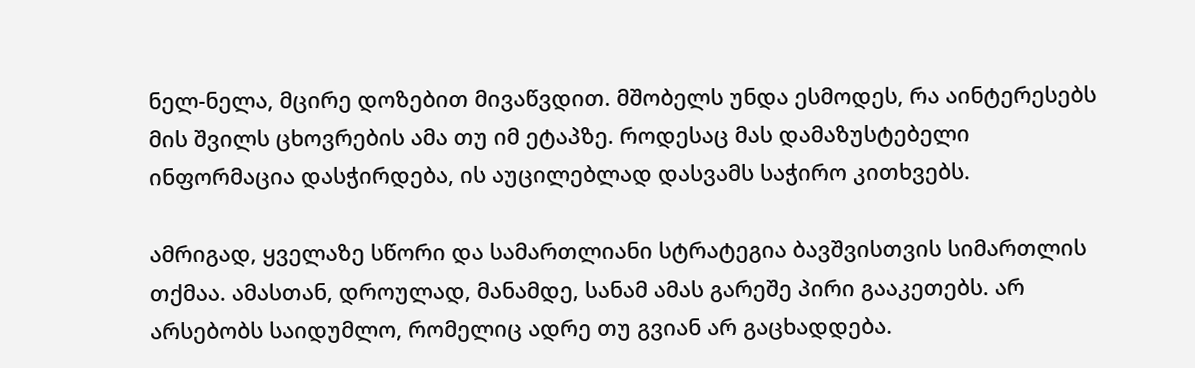ნელ-ნელა, მცირე დოზებით მივაწვდით. მშობელს უნდა ესმოდეს, რა აინტერესებს მის შვილს ცხოვრების ამა თუ იმ ეტაპზე. როდესაც მას დამაზუსტებელი ინფორმაცია დასჭირდება, ის აუცილებლად დასვამს საჭირო კითხვებს.

ამრიგად, ყველაზე სწორი და სამართლიანი სტრატეგია ბავშვისთვის სიმართლის თქმაა. ამასთან, დროულად, მანამდე, სანამ ამას გარეშე პირი გააკეთებს. არ არსებობს საიდუმლო, რომელიც ადრე თუ გვიან არ გაცხადდება.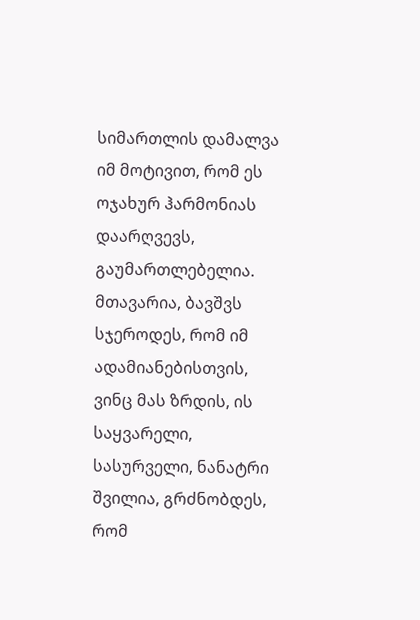სიმართლის დამალვა იმ მოტივით, რომ ეს ოჯახურ ჰარმონიას დაარღვევს, გაუმართლებელია. მთავარია, ბავშვს სჯეროდეს, რომ იმ ადამიანებისთვის, ვინც მას ზრდის, ის საყვარელი, სასურველი, ნანატრი შვილია, გრძნობდეს, რომ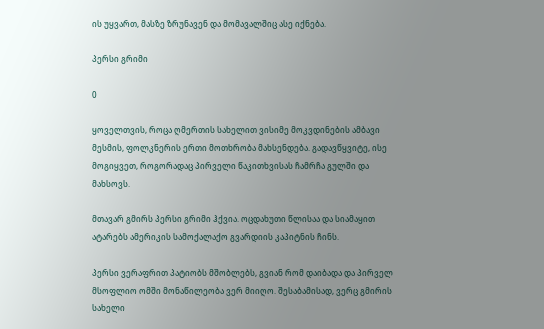ის უყვართ, მასზე ზრუნავენ და მომავალშიც ასე იქნება.

პერსი გრიმი

0

ყოველთვის, როცა ღმერთის სახელით ვისიმე მოკვდინების ამბავი მესმის, ფოლკნერის ერთი მოთხრობა მახსენდება. გადავწყვიტე, ისე მოგიყვეთ, როგორადაც პირველი წაკითხვისას ჩამრჩა გულში და მახსოვს.

მთავარ გმირს პერსი გრიმი ჰქვია. ოცდახუთი წლისაა და სიამაყით ატარებს ამერიკის სამოქალაქო გვარდიის კაპიტნის ჩინს.

პერსი ვერაფრით პატიობს მშობლებს, გვიან რომ დაიბადა და პირველ მსოფლიო ომში მონაწილეობა ვერ მიიღო. შესაბამისად, ვერც გმირის სახელი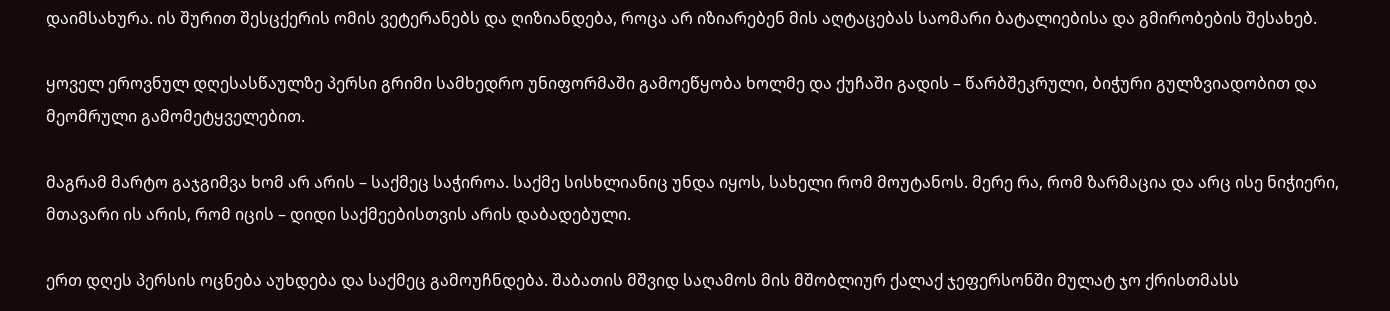დაიმსახურა. ის შურით შესცქერის ომის ვეტერანებს და ღიზიანდება, როცა არ იზიარებენ მის აღტაცებას საომარი ბატალიებისა და გმირობების შესახებ.

ყოველ ეროვნულ დღესასწაულზე პერსი გრიმი სამხედრო უნიფორმაში გამოეწყობა ხოლმე და ქუჩაში გადის – წარბშეკრული, ბიჭური გულზვიადობით და მეომრული გამომეტყველებით.

მაგრამ მარტო გაჯგიმვა ხომ არ არის – საქმეც საჭიროა. საქმე სისხლიანიც უნდა იყოს, სახელი რომ მოუტანოს. მერე რა, რომ ზარმაცია და არც ისე ნიჭიერი, მთავარი ის არის, რომ იცის – დიდი საქმეებისთვის არის დაბადებული.

ერთ დღეს პერსის ოცნება აუხდება და საქმეც გამოუჩნდება. შაბათის მშვიდ საღამოს მის მშობლიურ ქალაქ ჯეფერსონში მულატ ჯო ქრისთმასს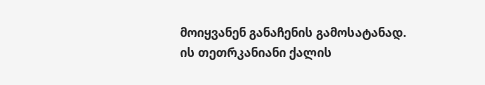მოიყვანენ განაჩენის გამოსატანად. ის თეთრკანიანი ქალის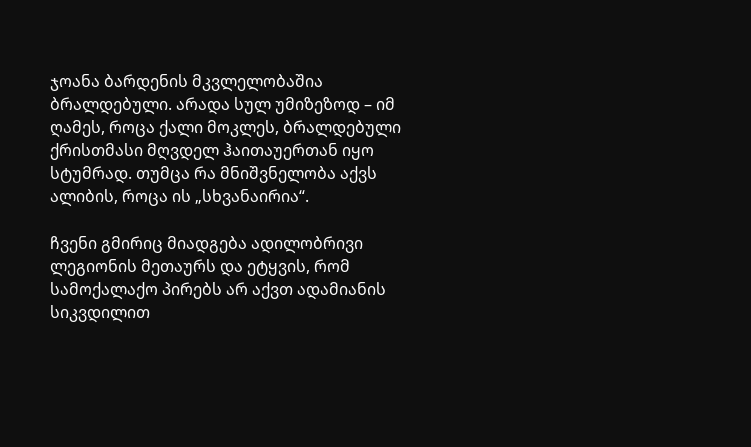ჯოანა ბარდენის მკვლელობაშია ბრალდებული. არადა სულ უმიზეზოდ – იმ ღამეს, როცა ქალი მოკლეს, ბრალდებული ქრისთმასი მღვდელ ჰაითაუერთან იყო სტუმრად. თუმცა რა მნიშვნელობა აქვს ალიბის, როცა ის „სხვანაირია“.

ჩვენი გმირიც მიადგება ადილობრივი ლეგიონის მეთაურს და ეტყვის, რომ სამოქალაქო პირებს არ აქვთ ადამიანის სიკვდილით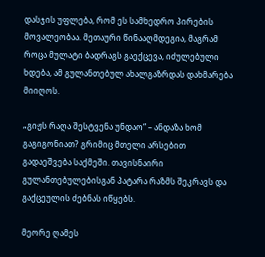დასჯის უფლება, რომ ეს სამხედრო პირების მოვალეობაა. მეთაური წინააღმდეგია, მაგრამ როცა მულატი ბადრაგს გაექცევა, იძულებული ხდება, ამ გულანთებულ ახალგაზრდას დახმარება მიიღოს.

„გიჟს რაღა შესტვენა უნდაო“ – ანდაზა ხომ გაგიგონიათ? გრიმიც მთელი არსებით გადაეშვება საქმეში. თავისნაირი გულანთებულებისგან პატარა რაზმს შეკრავს და გაქცეულის ძებნას იწყებს.

მეორე ღამეს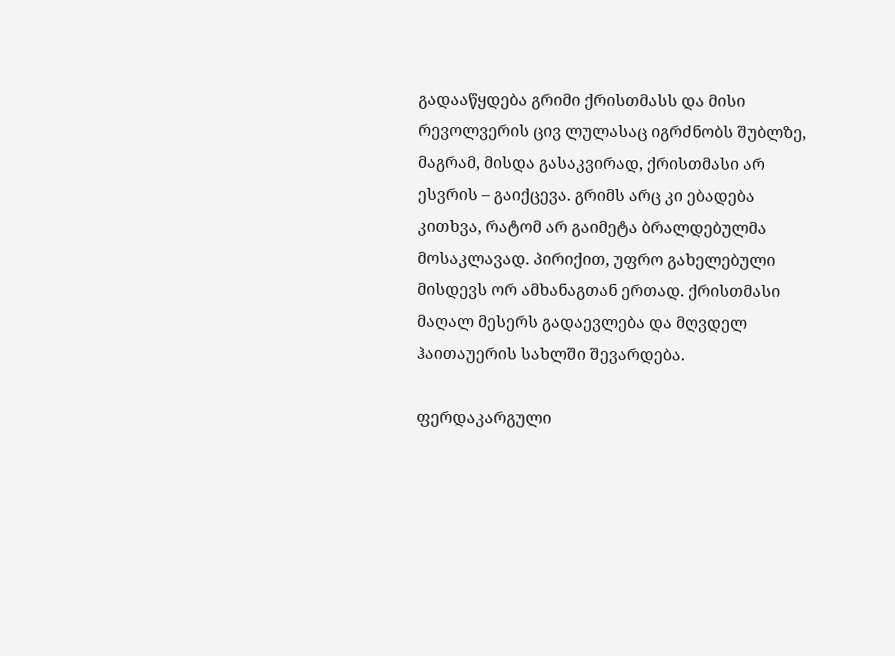გადააწყდება გრიმი ქრისთმასს და მისი რევოლვერის ცივ ლულასაც იგრძნობს შუბლზე, მაგრამ, მისდა გასაკვირად, ქრისთმასი არ ესვრის – გაიქცევა. გრიმს არც კი ებადება კითხვა, რატომ არ გაიმეტა ბრალდებულმა მოსაკლავად. პირიქით, უფრო გახელებული მისდევს ორ ამხანაგთან ერთად. ქრისთმასი მაღალ მესერს გადაევლება და მღვდელ ჰაითაუერის სახლში შევარდება.

ფერდაკარგული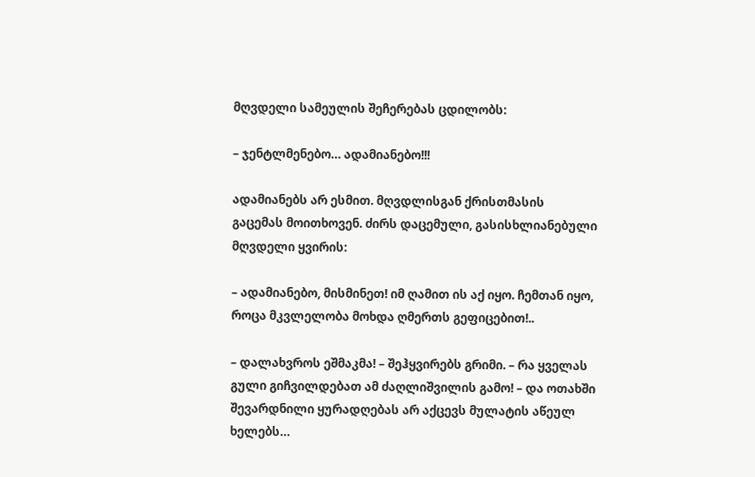მღვდელი სამეულის შეჩერებას ცდილობს:

– ჯენტლმენებო… ადამიანებო!!!

ადამიანებს არ ესმით. მღვდლისგან ქრისთმასის გაცემას მოითხოვენ. ძირს დაცემული, გასისხლიანებული მღვდელი ყვირის:

– ადამიანებო, მისმინეთ! იმ ღამით ის აქ იყო. ჩემთან იყო, როცა მკვლელობა მოხდა ღმერთს გეფიცებით!..

– დალახვროს ეშმაკმა! – შეჰყვირებს გრიმი. – რა ყველას გული გიჩვილდებათ ამ ძაღლიშვილის გამო! – და ოთახში შევარდნილი ყურადღებას არ აქცევს მულატის აწეულ ხელებს…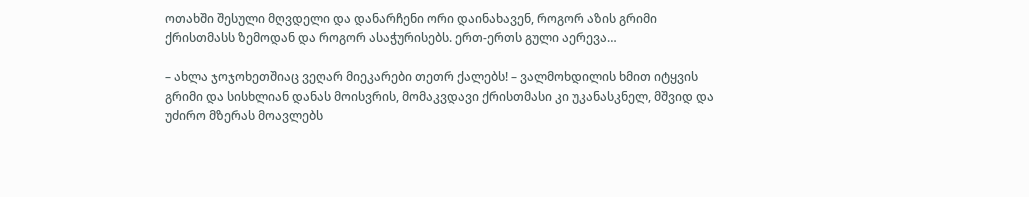ოთახში შესული მღვდელი და დანარჩენი ორი დაინახავენ, როგორ აზის გრიმი ქრისთმასს ზემოდან და როგორ ასაჭურისებს. ერთ-ერთს გული აერევა…

– ახლა ჯოჯოხეთშიაც ვეღარ მიეკარები თეთრ ქალებს! – ვალმოხდილის ხმით იტყვის გრიმი და სისხლიან დანას მოისვრის, მომაკვდავი ქრისთმასი კი უკანასკნელ, მშვიდ და უძირო მზერას მოავლებს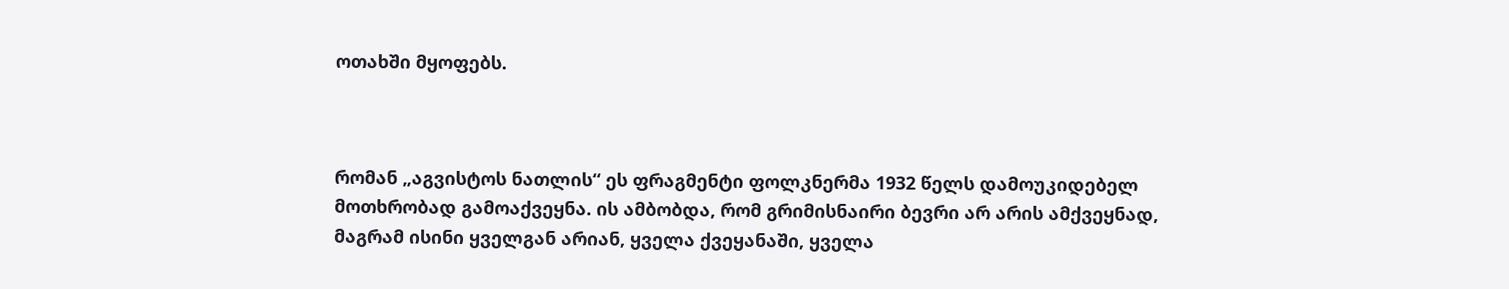ოთახში მყოფებს.



რომან „აგვისტოს ნათლის“ ეს ფრაგმენტი ფოლკნერმა 1932 წელს დამოუკიდებელ მოთხრობად გამოაქვეყნა. ის ამბობდა, რომ გრიმისნაირი ბევრი არ არის ამქვეყნად, მაგრამ ისინი ყველგან არიან, ყველა ქვეყანაში, ყველა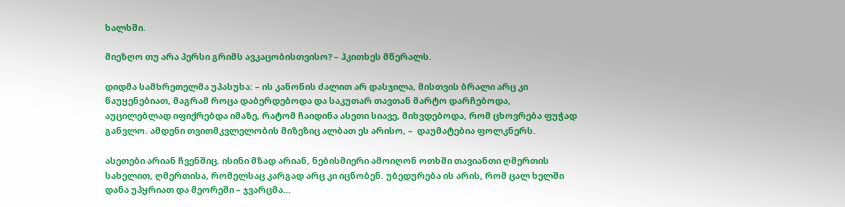ხალხში.

მიეზღო თუ არა პერსი გრიმს ავკაცობისთვისო? – ჰკითხეს მწერალს.

დიდმა სამხრეთელმა უპასუხა: – ის კანონის ძალით არ დასჯილა, მისთვის ბრალი არც კი წაუყენებიათ, მაგრამ როცა დაბერდებოდა და საკუთარ თავთან მარტო დარჩებოდა, აუცილებლად იფიქრებდა იმაზე, რატომ ჩაიდინა ასეთი სიავე, მიხვდებოდა, რომ ცხოვრება ფუჭად განვლო. ამდენი თვითმკვლელობის მიზეზიც ალბათ ეს არისო, –  დაუმატებია ფოლკნერს.

ასეთები არიან ჩვენშიც. ისინი მზად არიან, ნებისმიერი ამოიღონ ოთხში თავიანთი ღმერთის სახელით, ღმერთისა, რომელსაც კარგად არც კი იცნობენ. უბედურება ის არის, რომ ცალ ხელში დანა უპყრიათ და მეორეში – ჯვარცმა…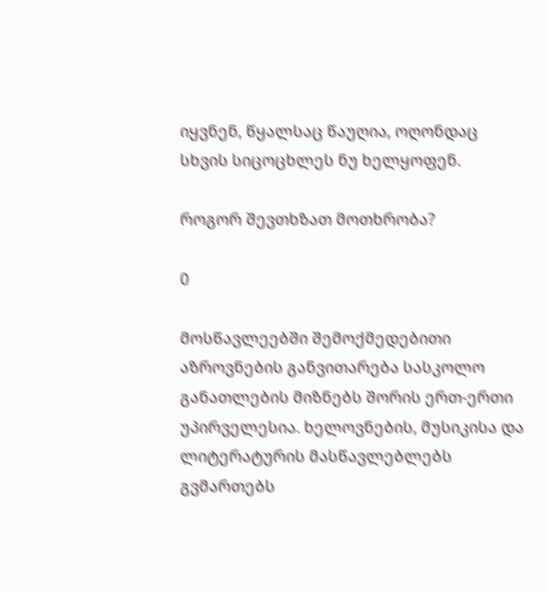იყვნენ, წყალსაც წაუღია, ოღონდაც სხვის სიცოცხლეს ნუ ხელყოფენ.

როგორ შევთხზათ მოთხრობა?

0

მოსწავლეებში შემოქმედებითი აზროვნების განვითარება სასკოლო განათლების მიზნებს შორის ერთ-ერთი უპირველესია. ხელოვნების, მუსიკისა და ლიტერატურის მასწავლებლებს გვმართებს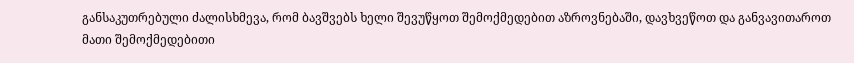განსაკუთრებული ძალისხმევა, რომ ბავშვებს ხელი შევუწყოთ შემოქმედებით აზროვნებაში, დავხვეწოთ და განვავითაროთ მათი შემოქმედებითი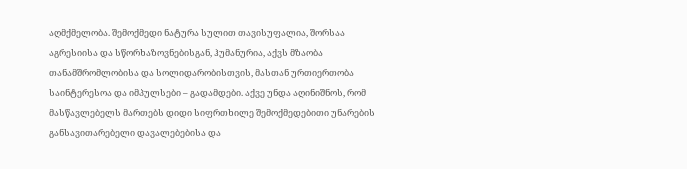აღმქმელობა. შემოქმედი ნატურა სულით თავისუფალია, შორსაა აგრესიისა და სწორხაზოვნებისგან, ჰუმანურია, აქვს მზაობა თანამშრომლობისა და სოლიდარობისთვის, მასთან ურთიერთობა საინტერესოა და იმპულსები – გადამდები. აქვე უნდა აღინიშნოს, რომ მასწავლებელს მართებს დიდი სიფრთხილე შემოქმედებითი უნარების განსავითარებელი დავალებებისა და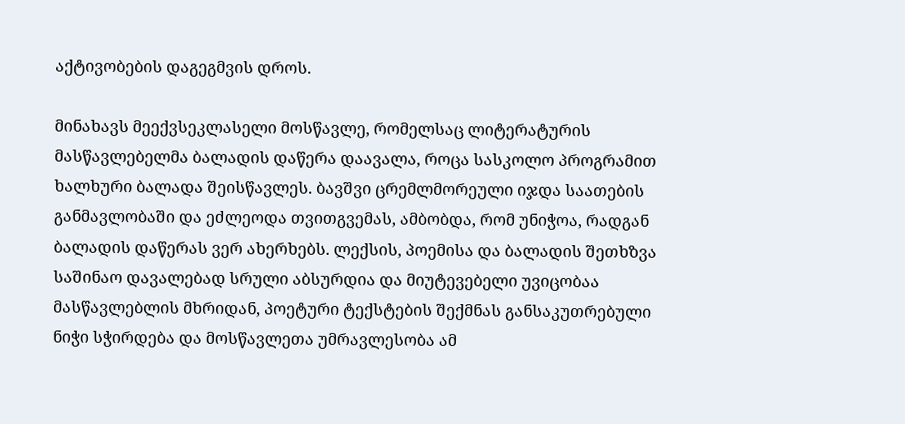აქტივობების დაგეგმვის დროს.

მინახავს მეექვსეკლასელი მოსწავლე, რომელსაც ლიტერატურის მასწავლებელმა ბალადის დაწერა დაავალა, როცა სასკოლო პროგრამით ხალხური ბალადა შეისწავლეს. ბავშვი ცრემლმორეული იჯდა საათების განმავლობაში და ეძლეოდა თვითგვემას, ამბობდა, რომ უნიჭოა, რადგან ბალადის დაწერას ვერ ახერხებს. ლექსის, პოემისა და ბალადის შეთხზვა საშინაო დავალებად სრული აბსურდია და მიუტევებელი უვიცობაა მასწავლებლის მხრიდან, პოეტური ტექსტების შექმნას განსაკუთრებული ნიჭი სჭირდება და მოსწავლეთა უმრავლესობა ამ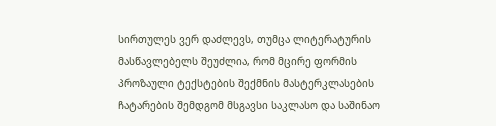სირთულეს ვერ დაძლევს, თუმცა ლიტერატურის მასწავლებელს შეუძლია, რომ მცირე ფორმის პროზაული ტექსტების შექმნის მასტერკლასების ჩატარების შემდგომ მსგავსი საკლასო და საშინაო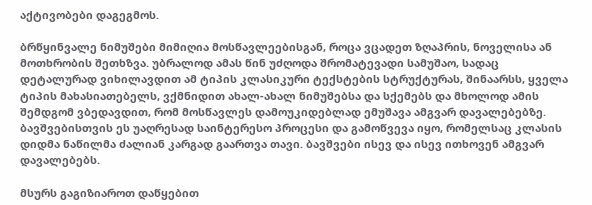აქტივობები დაგეგმოს.

ბრწყინვალე ნიმუშები მიმიღია მოსწავლეებისგან, როცა ვცადეთ ზღაპრის, ნოველისა ან მოთხრობის შეთხზვა. უბრალოდ ამას წინ უძღოდა შრომატევადი სამუშაო, სადაც დეტალურად ვიხილავდით ამ ტიპის კლასიკური ტექსტების სტრუქტურას, შინაარსს, ყველა ტიპის მახასიათებელს, ვქმნიდით ახალ-ახალ ნიმუშებსა და სქემებს და მხოლოდ ამის შემდგომ ვბედავდით, რომ მოსწავლეს დამოუკიდებლად ემუშავა ამგვარ დავალებებზე. ბავშვებისთვის ეს უაღრესად საინტერესო პროცესი და გამოწვევა იყო, რომელსაც კლასის დიდმა ნაწილმა ძალიან კარგად გაართვა თავი. ბავშვები ისევ და ისევ ითხოვენ ამგვარ დავალებებს.

მსურს გაგიზიაროთ დაწყებით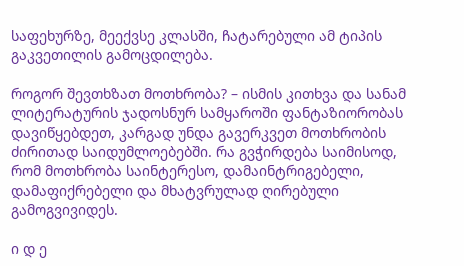საფეხურზე, მეექვსე კლასში, ჩატარებული ამ ტიპის გაკვეთილის გამოცდილება.

როგორ შევთხზათ მოთხრობა? – ისმის კითხვა და სანამ ლიტერატურის ჯადოსნურ სამყაროში ფანტაზიორობას დავიწყებდეთ, კარგად უნდა გავერკვეთ მოთხრობის ძირითად საიდუმლოებებში. რა გვჭირდება საიმისოდ, რომ მოთხრობა საინტერესო, დამაინტრიგებელი, დამაფიქრებელი და მხატვრულად ღირებული გამოგვივიდეს.

ი დ ე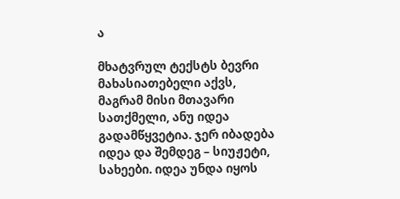ა

მხატვრულ ტექსტს ბევრი მახასიათებელი აქვს, მაგრამ მისი მთავარი სათქმელი, ანუ იდეა გადამწყვეტია. ჯერ იბადება იდეა და შემდეგ – სიუჟეტი, სახეები. იდეა უნდა იყოს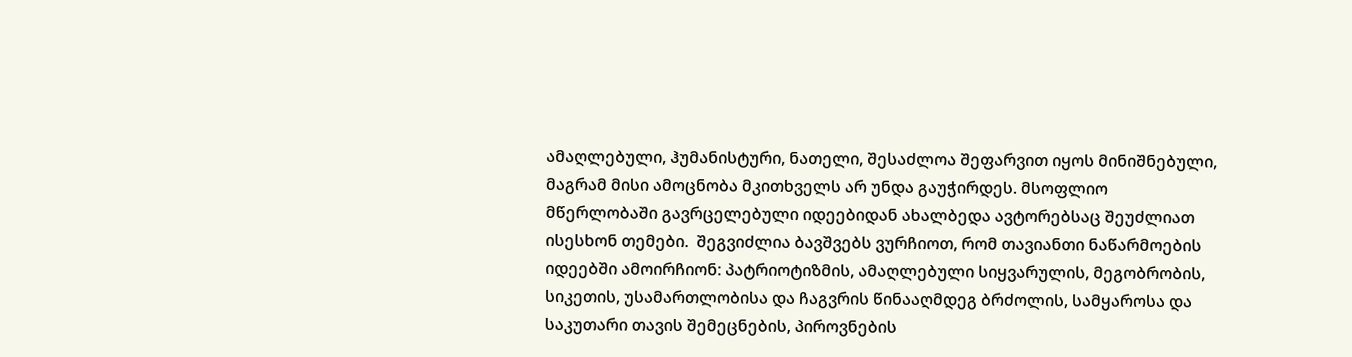ამაღლებული, ჰუმანისტური, ნათელი, შესაძლოა შეფარვით იყოს მინიშნებული, მაგრამ მისი ამოცნობა მკითხველს არ უნდა გაუჭირდეს. მსოფლიო მწერლობაში გავრცელებული იდეებიდან ახალბედა ავტორებსაც შეუძლიათ ისესხონ თემები.  შეგვიძლია ბავშვებს ვურჩიოთ, რომ თავიანთი ნაწარმოების იდეებში ამოირჩიონ: პატრიოტიზმის, ამაღლებული სიყვარულის, მეგობრობის, სიკეთის, უსამართლობისა და ჩაგვრის წინააღმდეგ ბრძოლის, სამყაროსა და საკუთარი თავის შემეცნების, პიროვნების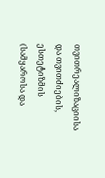თვითრეალიზაციისა და თვითძიების, ესთეტიზმის (სამყაროსა და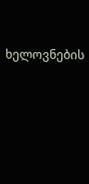ხელოვნების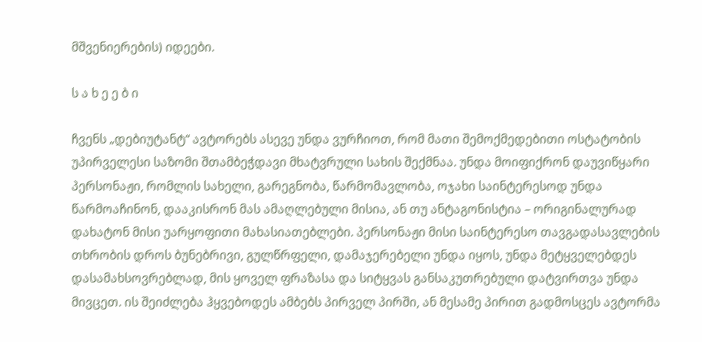მშვენიერების) იდეები.

ს ა ხ ე ე ბ ი

ჩვენს „დებიუტანტ“ ავტორებს ასევე უნდა ვურჩიოთ, რომ მათი შემოქმედებითი ოსტატობის უპირველესი საზომი შთამბეჭდავი მხატვრული სახის შექმნაა. უნდა მოიფიქრონ დაუვიწყარი პერსონაჟი, რომლის სახელი, გარეგნობა, წარმომავლობა, ოჯახი საინტერესოდ უნდა წარმოაჩინონ, დააკისრონ მას ამაღლებული მისია, ან თუ ანტაგონისტია – ორიგინალურად დახატონ მისი უარყოფითი მახასიათებლები. პერსონაჟი მისი საინტერესო თავგადასავლების თხრობის დროს ბუნებრივი, გულწრფელი, დამაჯერებელი უნდა იყოს, უნდა მეტყველებდეს დასამახსოვრებლად, მის ყოველ ფრაზასა და სიტყვას განსაკუთრებული დატვირთვა უნდა მივცეთ. ის შეიძლება ჰყვებოდეს ამბებს პირველ პირში, ან მესამე პირით გადმოსცეს ავტორმა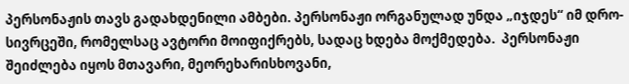პერსონაჟის თავს გადახდენილი ამბები. პერსონაჟი ორგანულად უნდა „იჯდეს“ იმ დრო-სივრცეში, რომელსაც ავტორი მოიფიქრებს, სადაც ხდება მოქმედება.  პერსონაჟი შეიძლება იყოს მთავარი, მეორეხარისხოვანი,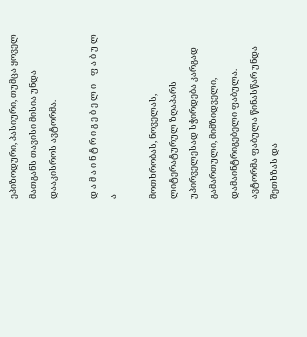ეპიზოდური, პასიური, თუმცა ყოველ მათგანს თავისი მისია უნდა დააკისროს ავტორმა.

დ ა მ ა ი ნ ტ რ ი გ ე ბ ე ლ ი    ფ ა ბ უ ლ ა

მოთხრობას, ნოველას, ლიტერატურულ ზღაპარს უპირველესად სჭირდება კარგად გამართული, მიმზიდველი, დამაინტრიგებელი ფაბულა. ავტორმა ფაბულა წინასწარ უნდა შეთხზას და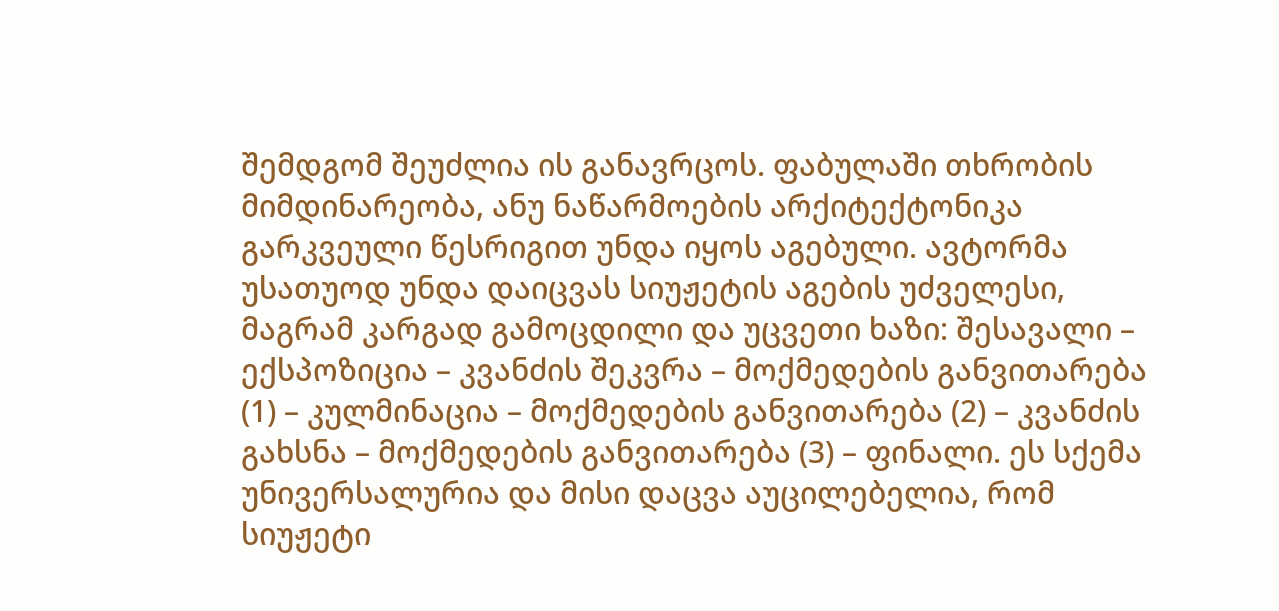შემდგომ შეუძლია ის განავრცოს. ფაბულაში თხრობის მიმდინარეობა, ანუ ნაწარმოების არქიტექტონიკა გარკვეული წესრიგით უნდა იყოს აგებული. ავტორმა უსათუოდ უნდა დაიცვას სიუჟეტის აგების უძველესი, მაგრამ კარგად გამოცდილი და უცვეთი ხაზი: შესავალი – ექსპოზიცია – კვანძის შეკვრა – მოქმედების განვითარება (1) – კულმინაცია – მოქმედების განვითარება (2) – კვანძის გახსნა – მოქმედების განვითარება (3) – ფინალი. ეს სქემა უნივერსალურია და მისი დაცვა აუცილებელია, რომ სიუჟეტი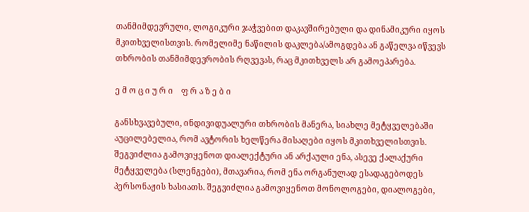თანმიმდევრული, ლოგიკური ჯაჭვებით დაკავშირებული და დინამიკური იყოს მკითხველისთვის. რომელიმე ნაწილის დაკლება/ამოგდება ან გაწელვა იწვევს თხრობის თანმიმდევრობის რღვევას, რაც მკითხველს არ გამოეპარება.

ე მ ო ც ი უ რ ი    ფ რ ა ზ ე ბ ი

განსხვავებული, ინდივიდუალური თხრობის მანერა, სიახლე მეტყველებაში აუცილებელია, რომ ავტორის ხელწერა მისაღები იყოს მკითხველისთვის. შეგვიძლია გამოვიყენოთ დიალექტური ან არქაული ენა, ასევე ქალაქური მეტყველება (სლენგები), მთავარია, რომ ენა ორგანულად ესადაგებოდეს პერსონაჟის ხასიათს. შეგვიძლია გამოვიყენოთ მონოლოგები, დიალოგები,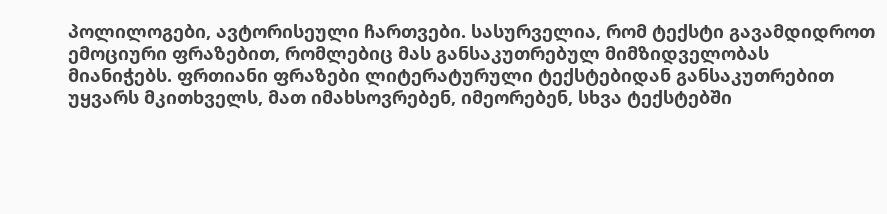პოლილოგები, ავტორისეული ჩართვები. სასურველია, რომ ტექსტი გავამდიდროთ ემოციური ფრაზებით, რომლებიც მას განსაკუთრებულ მიმზიდველობას მიანიჭებს. ფრთიანი ფრაზები ლიტერატურული ტექსტებიდან განსაკუთრებით უყვარს მკითხველს, მათ იმახსოვრებენ, იმეორებენ, სხვა ტექსტებში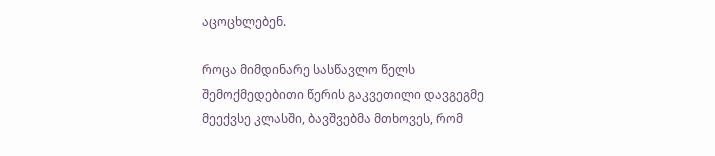აცოცხლებენ.

როცა მიმდინარე სასწავლო წელს შემოქმედებითი წერის გაკვეთილი დავგეგმე მეექვსე კლასში, ბავშვებმა მთხოვეს, რომ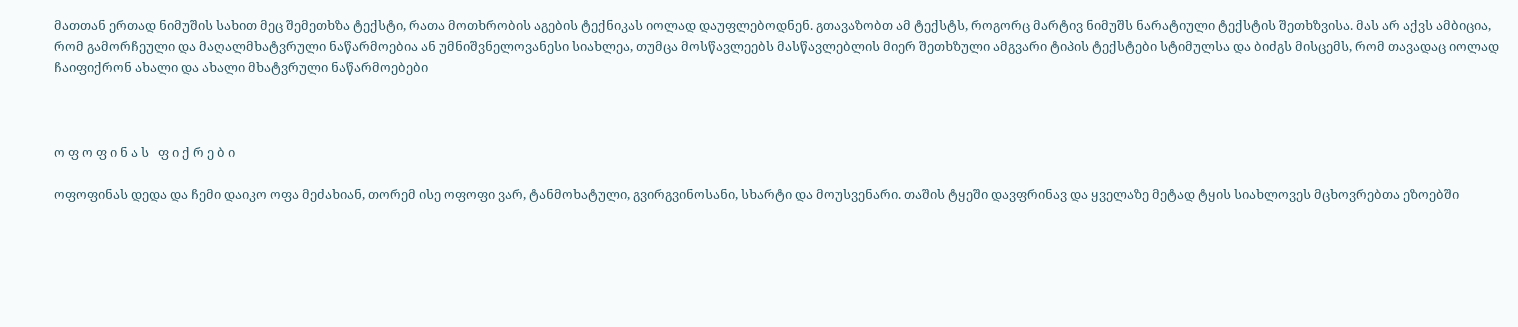მათთან ერთად ნიმუშის სახით მეც შემეთხზა ტექსტი, რათა მოთხრობის აგების ტექნიკას იოლად დაუფლებოდნენ. გთავაზობთ ამ ტექსტს, როგორც მარტივ ნიმუშს ნარატიული ტექსტის შეთხზვისა. მას არ აქვს ამბიცია, რომ გამორჩეული და მაღალმხატვრული ნაწარმოებია ან უმნიშვნელოვანესი სიახლეა, თუმცა მოსწავლეებს მასწავლებლის მიერ შეთხზული ამგვარი ტიპის ტექსტები სტიმულსა და ბიძგს მისცემს, რომ თავადაც იოლად ჩაიფიქრონ ახალი და ახალი მხატვრული ნაწარმოებები



ო ფ ო ფ ი ნ ა ს   ფ ი ქ რ ე ბ ი

ოფოფინას დედა და ჩემი დაიკო ოფა მეძახიან, თორემ ისე ოფოფი ვარ, ტანმოხატული, გვირგვინოსანი, სხარტი და მოუსვენარი. თაშის ტყეში დავფრინავ და ყველაზე მეტად ტყის სიახლოვეს მცხოვრებთა ეზოებში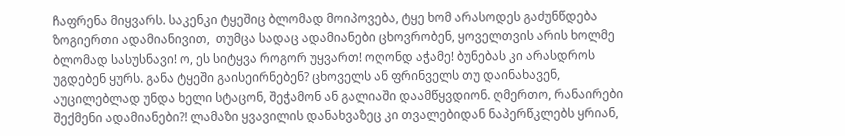ჩაფრენა მიყვარს. საკენკი ტყეშიც ბლომად მოიპოვება, ტყე ხომ არასოდეს გაძუნწდება ზოგიერთი ადამიანივით,  თუმცა სადაც ადამიანები ცხოვრობენ, ყოველთვის არის ხოლმე ბლომად სასუსნავი! ო, ეს სიტყვა როგორ უყვართ! ოღონდ აჭამე! ბუნებას კი არასდროს უგდებენ ყურს. განა ტყეში გაისეირნებენ? ცხოველს ან ფრინველს თუ დაინახავენ, აუცილებლად უნდა ხელი სტაცონ, შეჭამონ ან გალიაში დაამწყვდიონ. ღმერთო, რანაირები შექმენი ადამიანები?! ლამაზი ყვავილის დანახვაზეც კი თვალებიდან ნაპერწკლებს ყრიან,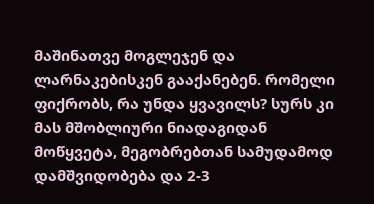მაშინათვე მოგლეჯენ და ლარნაკებისკენ გააქანებენ. რომელი ფიქრობს, რა უნდა ყვავილს? სურს კი მას მშობლიური ნიადაგიდან მოწყვეტა, მეგობრებთან სამუდამოდ დამშვიდობება და 2-3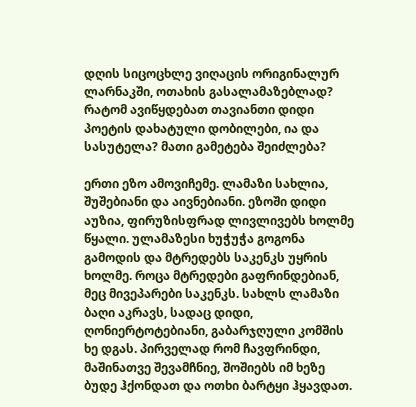დღის სიცოცხლე ვიღაცის ორიგინალურ ლარნაკში, ოთახის გასალამაზებლად? რატომ ავიწყდებათ თავიანთი დიდი პოეტის დახატული დობილები, ია და სასუტელა? მათი გამეტება შეიძლება?

ერთი ეზო ამოვიჩემე. ლამაზი სახლია, შუშებიანი და აივნებიანი. ეზოში დიდი აუზია, ფირუზისფრად ლივლივებს ხოლმე წყალი. ულამაზესი ხუჭუჭა გოგონა გამოდის და მტრედებს საკენკს უყრის ხოლმე. როცა მტრედები გაფრინდებიან, მეც მივეპარები საკენკს. სახლს ლამაზი ბაღი აკრავს, სადაც დიდი, ღონიერტოტებიანი, გაბარჯღული კომშის ხე დგას. პირველად რომ ჩავფრინდი, მაშინათვე შევამჩნიე, შოშიებს იმ ხეზე ბუდე ჰქონდათ და ოთხი ბარტყი ჰყავდათ.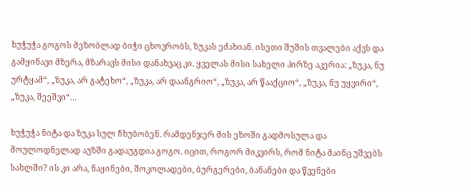ხუჭუჭა გოგოს მეზობლად ბიჭი ცხოვრობს, ზუკას ეძახიან. ისეთი შუშის თვალები აქვს და გამყინავი მზერა, მზარავს მისი დანახვაც კი. ყველას მისი სახელი პირზე აკერია: „ზუკა, ნუ ურტყამ“, „ზუკა, არ გატეხო“, „ზუკა, არ დაანგრიო“, „ზუკა, არ წააქციო“, „ზუკა, ნუ უყვირი“, „ზუკა, შეეშვი“…

ხუჭუჭა ნიტა და ზუკა სულ ჩხუბობენ. რამდენჯერ მის ეზოში გადმოსულა და მოულოდნელად აუზში გადაუგდია გოგო. იცით, როგორ მიკვირს, რომ ნიტა მაინც უშვებს სახლში? ის კი არა, ნაყინები, შოკოლადები, ბურგერები, ბანანები და წვენები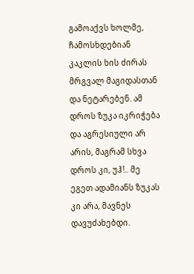გამოაქვს ხოლმე, ჩამოსხდებიან კაკლის ხის ძირას მრგვალ მაგიდასთან და ნეტარებენ. ამ დროს ზუკა იკრიჭება და აგრესიული არ არის, მაგრამ სხვა დროს კი, უჰ!.. მე ეგეთ ადამიანს ზუკას კი არა, მავნეს დავუძახებდი.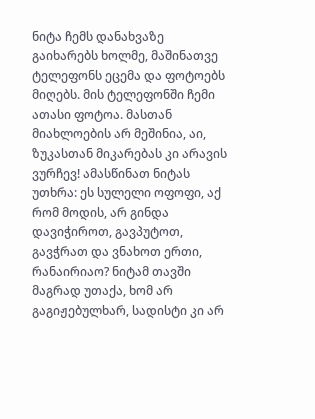ნიტა ჩემს დანახვაზე გაიხარებს ხოლმე, მაშინათვე ტელეფონს ეცემა და ფოტოებს მიღებს. მის ტელეფონში ჩემი ათასი ფოტოა. მასთან მიახლოების არ მეშინია, აი, ზუკასთან მიკარებას კი არავის ვურჩევ! ამასწინათ ნიტას უთხრა: ეს სულელი ოფოფი, აქ რომ მოდის, არ გინდა დავიჭიროთ, გავპუტოთ, გავჭრათ და ვნახოთ ერთი, რანაირიაო? ნიტამ თავში მაგრად უთაქა, ხომ არ გაგიჟებულხარ, სადისტი კი არ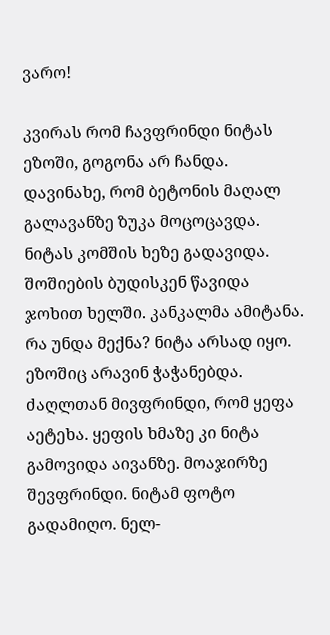ვარო!

კვირას რომ ჩავფრინდი ნიტას ეზოში, გოგონა არ ჩანდა. დავინახე, რომ ბეტონის მაღალ გალავანზე ზუკა მოცოცავდა. ნიტას კომშის ხეზე გადავიდა. შოშიების ბუდისკენ წავიდა ჯოხით ხელში. კანკალმა ამიტანა. რა უნდა მექნა? ნიტა არსად იყო. ეზოშიც არავინ ჭაჭანებდა. ძაღლთან მივფრინდი, რომ ყეფა აეტეხა. ყეფის ხმაზე კი ნიტა გამოვიდა აივანზე. მოაჯირზე შევფრინდი. ნიტამ ფოტო გადამიღო. ნელ-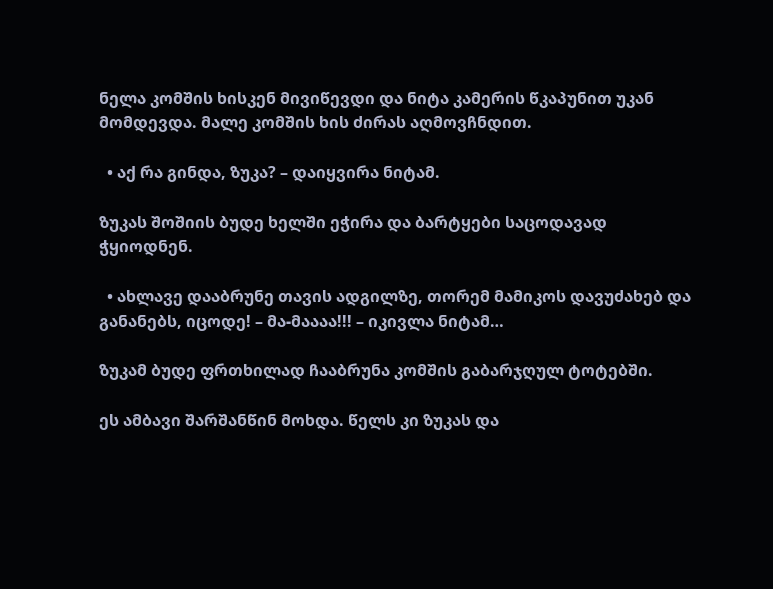ნელა კომშის ხისკენ მივიწევდი და ნიტა კამერის წკაპუნით უკან  მომდევდა. მალე კომშის ხის ძირას აღმოვჩნდით.

  • აქ რა გინდა, ზუკა? – დაიყვირა ნიტამ.

ზუკას შოშიის ბუდე ხელში ეჭირა და ბარტყები საცოდავად ჭყიოდნენ.

  • ახლავე დააბრუნე თავის ადგილზე, თორემ მამიკოს დავუძახებ და განანებს, იცოდე! – მა-მაააა!!! – იკივლა ნიტამ…

ზუკამ ბუდე ფრთხილად ჩააბრუნა კომშის გაბარჯღულ ტოტებში.

ეს ამბავი შარშანწინ მოხდა. წელს კი ზუკას და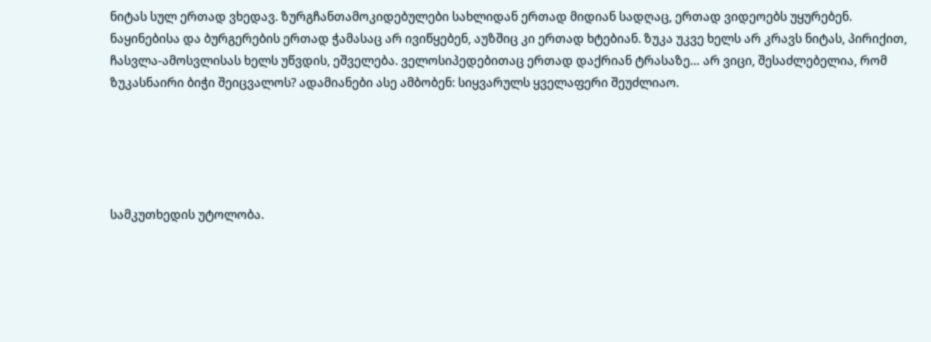ნიტას სულ ერთად ვხედავ. ზურგჩანთამოკიდებულები სახლიდან ერთად მიდიან სადღაც, ერთად ვიდეოებს უყურებენ. ნაყინებისა და ბურგერების ერთად ჭამასაც არ ივიწყებენ, აუზშიც კი ერთად ხტებიან. ზუკა უკვე ხელს არ კრავს ნიტას, პირიქით, ჩასვლა-ამოსვლისას ხელს უწვდის, ეშველება. ველოსიპედებითაც ერთად დაქრიან ტრასაზე… არ ვიცი, შესაძლებელია, რომ ზუკასნაირი ბიჭი შეიცვალოს? ადამიანები ასე ამბობენ: სიყვარულს ყველაფერი შეუძლიაო.





სამკუთხედის უტოლობა.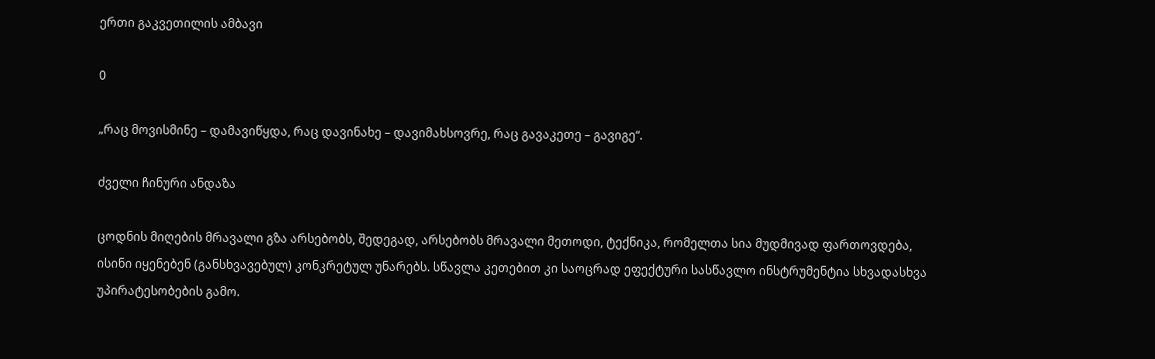ერთი გაკვეთილის ამბავი

0

„რაც მოვისმინე – დამავიწყდა, რაც დავინახე – დავიმახსოვრე, რაც გავაკეთე – გავიგე“.

ძველი ჩინური ანდაზა

ცოდნის მიღების მრავალი გზა არსებობს, შედეგად, არსებობს მრავალი მეთოდი, ტექნიკა, რომელთა სია მუდმივად ფართოვდება, ისინი იყენებენ (განსხვავებულ) კონკრეტულ უნარებს. სწავლა კეთებით კი საოცრად ეფექტური სასწავლო ინსტრუმენტია სხვადასხვა უპირატესობების გამო.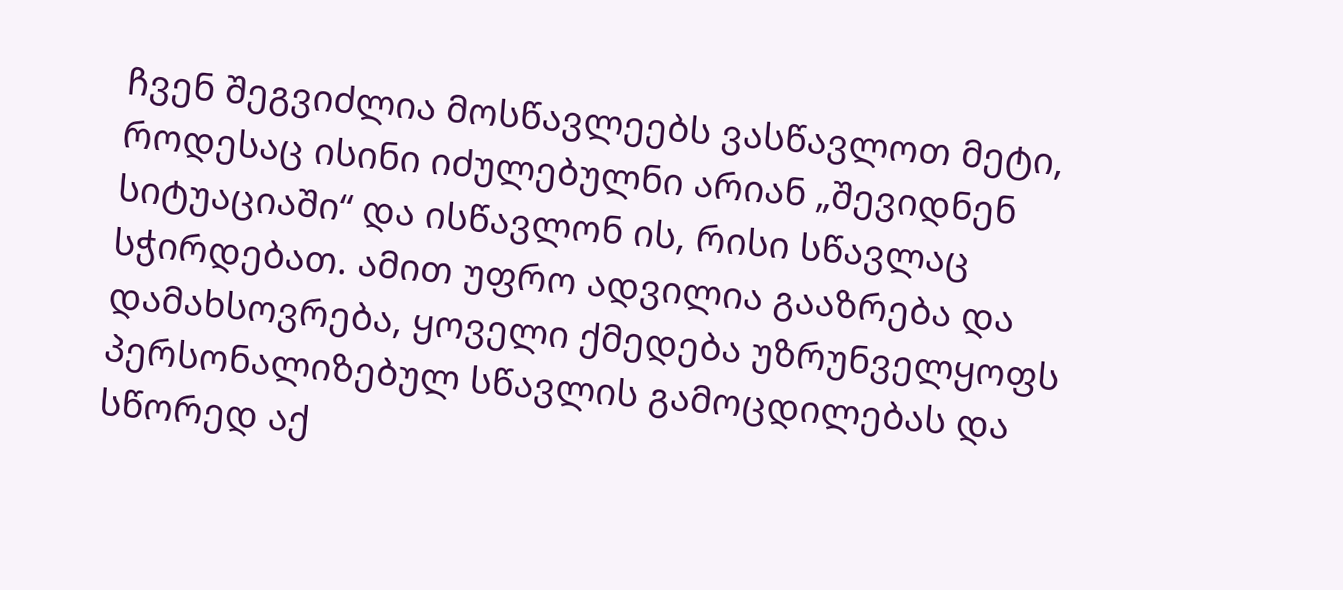ჩვენ შეგვიძლია მოსწავლეებს ვასწავლოთ მეტი, როდესაც ისინი იძულებულნი არიან „შევიდნენ სიტუაციაში“ და ისწავლონ ის, რისი სწავლაც სჭირდებათ. ამით უფრო ადვილია გააზრება და დამახსოვრება, ყოველი ქმედება უზრუნველყოფს პერსონალიზებულ სწავლის გამოცდილებას და სწორედ აქ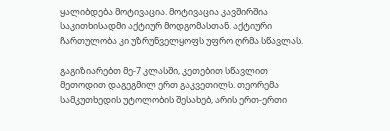ყალიბდება მოტივაცია. მოტივაცია კავშირშია საკითხისადმი აქტიურ მოდგომასთან. აქტიური ჩართულობა კი უზრუნველყოფს უფრო ღრმა სწავლას.

გაგიზიარებთ მე-7 კლასში, კეთებით სწავლით მეთოდით დაგეგმილ ერთ გაკვეთილს. თეორემა სამკუთხედის უტოლობის შესახებ, არის ერთ-ერთი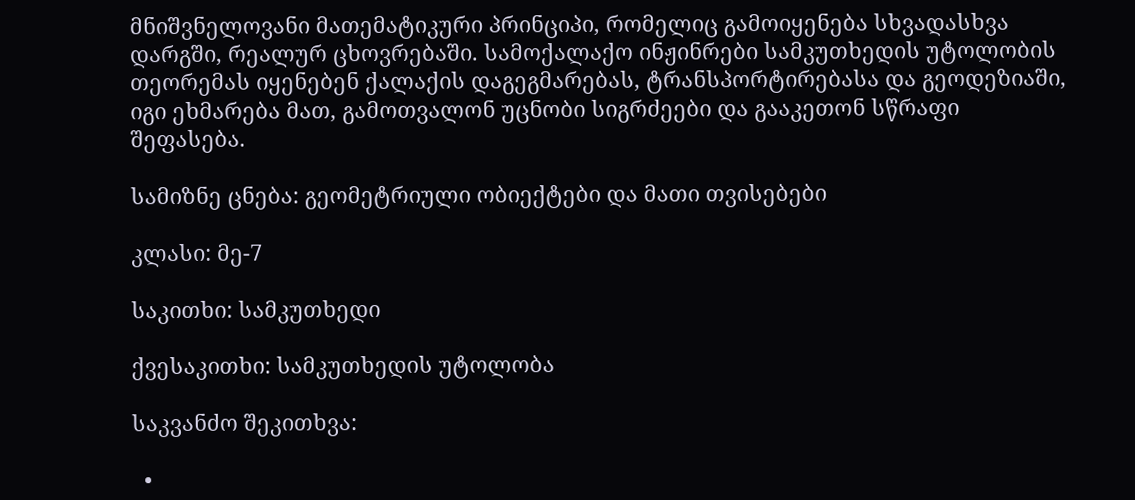მნიშვნელოვანი მათემატიკური პრინციპი, რომელიც გამოიყენება სხვადასხვა დარგში, რეალურ ცხოვრებაში. სამოქალაქო ინჟინრები სამკუთხედის უტოლობის თეორემას იყენებენ ქალაქის დაგეგმარებას, ტრანსპორტირებასა და გეოდეზიაში, იგი ეხმარება მათ, გამოთვალონ უცნობი სიგრძეები და გააკეთონ სწრაფი შეფასება.

სამიზნე ცნება: გეომეტრიული ობიექტები და მათი თვისებები

კლასი: მე-7

საკითხი: სამკუთხედი

ქვესაკითხი: სამკუთხედის უტოლობა

საკვანძო შეკითხვა:

  •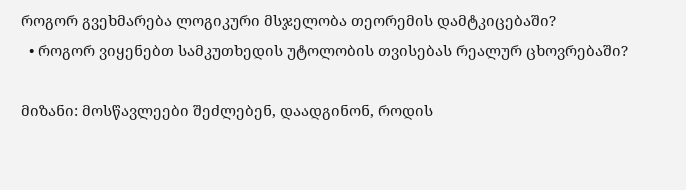როგორ გვეხმარება ლოგიკური მსჯელობა თეორემის დამტკიცებაში?
  • როგორ ვიყენებთ სამკუთხედის უტოლობის თვისებას რეალურ ცხოვრებაში?

მიზანი: მოსწავლეები შეძლებენ, დაადგინონ, როდის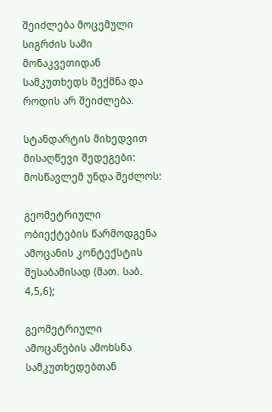შეიძლება მოცემული სიგრძის სამი მონაკვეთიდან სამკუთხედს შექმნა და როდის არ შეიძლება.

სტანდარტის მიხედვით მისაღწევი შედეგები: მოსწავლემ უნდა შეძლოს:

გეომეტრიული ობიექტების წარმოდგენა ამოცანის კონტექსტის შესაბამისად (მათ. საბ. 4,5,6);

გეომეტრიული ამოცანების ამოხსნა სამკუთხედებთან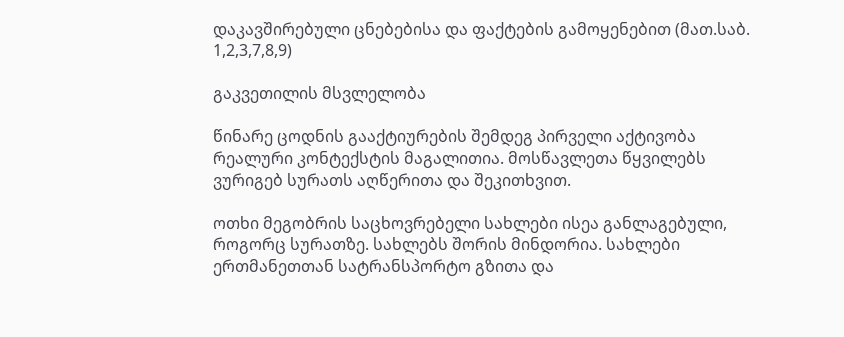დაკავშირებული ცნებებისა და ფაქტების გამოყენებით (მათ.საბ. 1,2,3,7,8,9)

გაკვეთილის მსვლელობა

წინარე ცოდნის გააქტიურების შემდეგ პირველი აქტივობა რეალური კონტექსტის მაგალითია. მოსწავლეთა წყვილებს ვურიგებ სურათს აღწერითა და შეკითხვით.

ოთხი მეგობრის საცხოვრებელი სახლები ისეა განლაგებული, როგორც სურათზე. სახლებს შორის მინდორია. სახლები ერთმანეთთან სატრანსპორტო გზითა და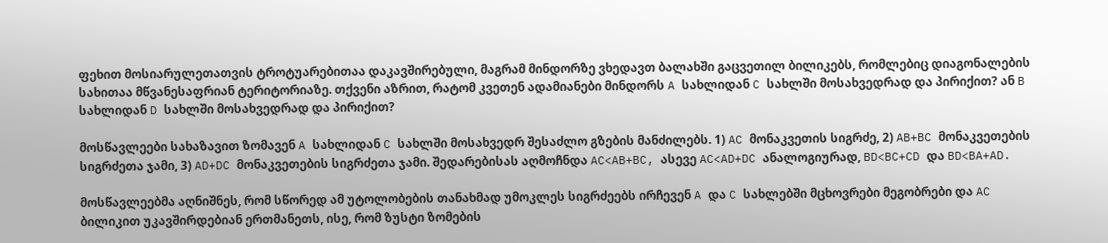ფეხით მოსიარულეთათვის ტროტუარებითაა დაკავშირებული, მაგრამ მინდორზე ვხედავთ ბალახში გაცვეთილ ბილიკებს, რომლებიც დიაგონალების სახითაა მწვანესაფრიან ტერიტორიაზე. თქვენი აზრით, რატომ კვეთენ ადამიანები მინდორს A სახლიდან C სახლში მოსახვედრად და პირიქით? ან B სახლიდან D სახლში მოსახვედრად და პირიქით?

მოსწავლეები სახაზავით ზომავენ A სახლიდან C სახლში მოსახვედრ შესაძლო გზების მანძილებს. 1) AC მონაკვეთის სიგრძე, 2) AB+BC მონაკვეთების სიგრძეთა ჯამი, 3) AD+DC მონაკვეთების სიგრძეთა ჯამი. შედარებისას აღმოჩნდა AC<AB+BC, ასევე AC<AD+DC ანალოგიურად, BD<BC+CD და BD<BA+AD.

მოსწავლეებმა აღნიშნეს, რომ სწორედ ამ უტოლობების თანახმად უმოკლეს სიგრძეებს ირჩევენ A და C სახლებში მცხოვრები მეგობრები და AC ბილიკით უკავშირდებიან ერთმანეთს, ისე, რომ ზუსტი ზომების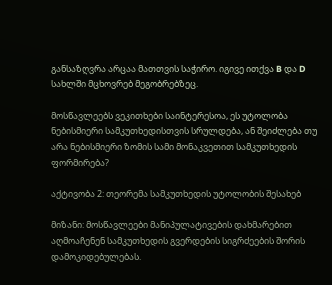განსაზღვრა არცაა მათთვის საჭირო. იგივე ითქვა B და D სახლში მცხოვრებ მეგობრებზეც.

მოსწავლეებს ვეკითხები საინტერესოა, ეს უტოლობა ნებისმიერი სამკუთხედისთვის სრულდება, ან შეიძლება თუ არა ნებისმიერი ზომის სამი მონაკვეთით სამკუთხედის ფორმირება?

აქტივობა 2: თეორემა სამკუთხედის უტოლობის შესახებ

მიზანი: მოსწავლეები მანიპულატივების დახმარებით აღმოაჩენენ სამკუთხედის გვერდების სიგრძეების შორის დამოკიდებულებას.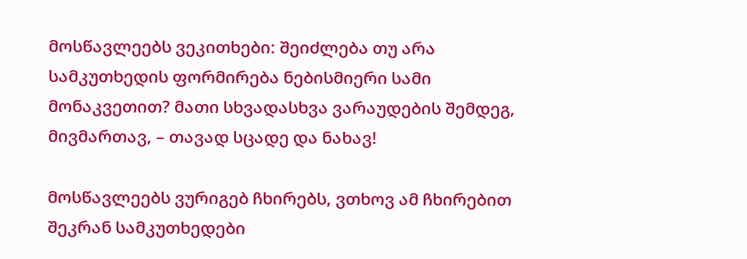მოსწავლეებს ვეკითხები: შეიძლება თუ არა სამკუთხედის ფორმირება ნებისმიერი სამი მონაკვეთით? მათი სხვადასხვა ვარაუდების შემდეგ, მივმართავ, – თავად სცადე და ნახავ!

მოსწავლეებს ვურიგებ ჩხირებს, ვთხოვ ამ ჩხირებით შეკრან სამკუთხედები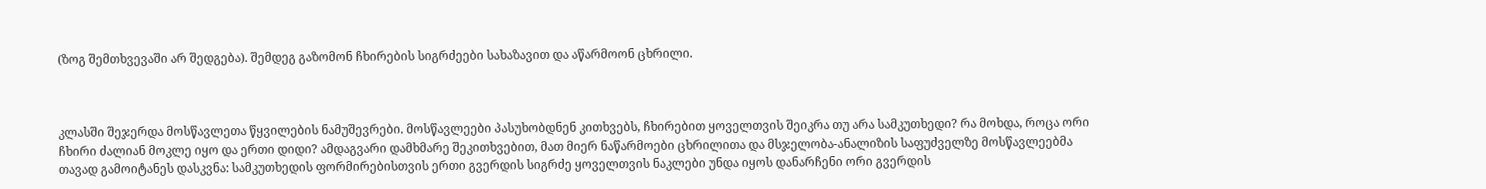(ზოგ შემთხვევაში არ შედგება). შემდეგ გაზომონ ჩხირების სიგრძეები სახაზავით და აწარმოონ ცხრილი.



კლასში შეჯერდა მოსწავლეთა წყვილების ნამუშევრები. მოსწავლეები პასუხობდნენ კითხვებს, ჩხირებით ყოველთვის შეიკრა თუ არა სამკუთხედი? რა მოხდა, როცა ორი ჩხირი ძალიან მოკლე იყო და ერთი დიდი? ამდაგვარი დამხმარე შეკითხვებით, მათ მიერ ნაწარმოები ცხრილითა და მსჯელობა-ანალიზის საფუძველზე მოსწავლეებმა თავად გამოიტანეს დასკვნა: სამკუთხედის ფორმირებისთვის ერთი გვერდის სიგრძე ყოველთვის ნაკლები უნდა იყოს დანარჩენი ორი გვერდის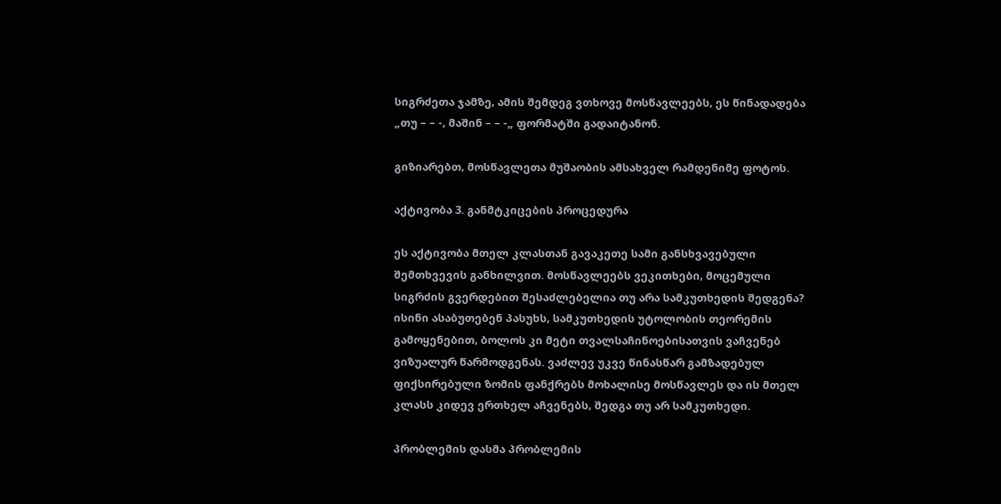სიგრძეთა ჯამზე, ამის შემდეგ ვთხოვე მოსწავლეებს, ეს წინადადება „თუ – – -, მაშინ – – -„ ფორმატში გადაიტანონ.

გიზიარებთ, მოსწავლეთა მუშაობის ამსახველ რამდენიმე ფოტოს.

აქტივობა 3. განმტკიცების პროცედურა

ეს აქტივობა მთელ კლასთან გავაკეთე სამი განსხვავებული შემთხვევის განხილვით. მოსწავლეებს ვეკითხები, მოცემული სიგრძის გვერდებით შესაძლებელია თუ არა სამკუთხედის შედგენა? ისინი ასაბუთებენ პასუხს, სამკუთხედის უტოლობის თეორემის გამოყენებით, ბოლოს კი მეტი თვალსაჩინოებისათვის ვაჩვენებ ვიზუალურ წარმოდგენას. ვაძლევ უკვე წინასწარ გამზადებულ ფიქსირებული ზომის ფანქრებს მოხალისე მოსწავლეს და ის მთელ კლასს კიდევ ერთხელ აჩვენებს, შედგა თუ არ სამკუთხედი.

პრობლემის დასმა პრობლემის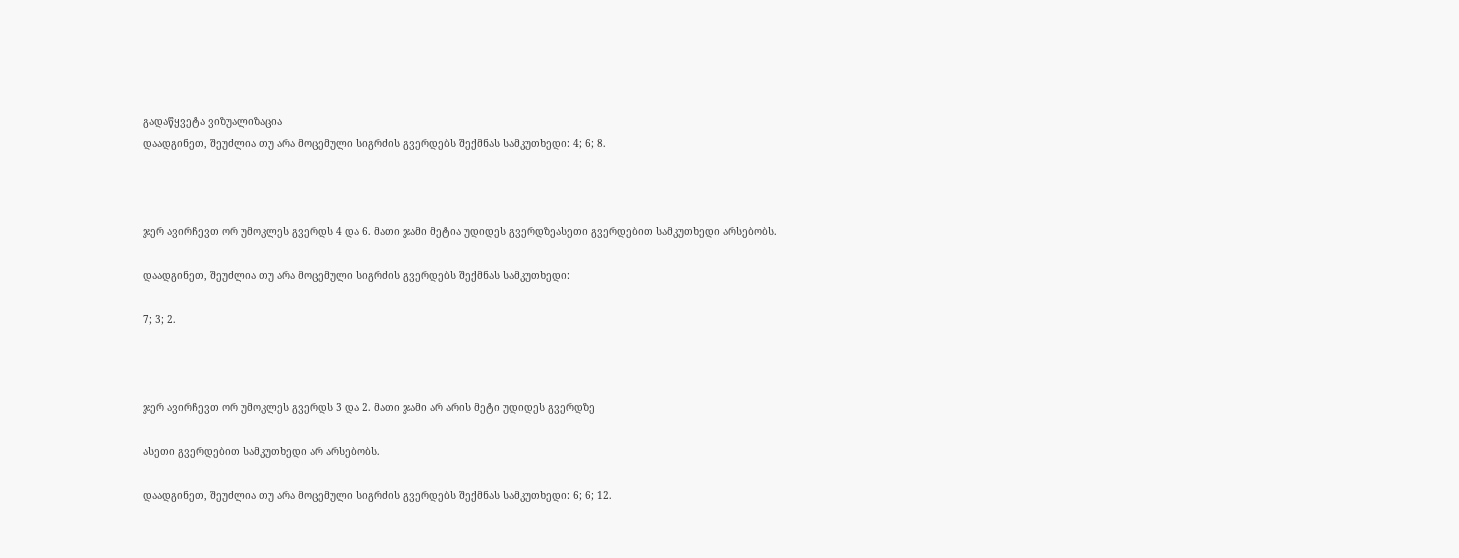გადაწყვეტა ვიზუალიზაცია
დაადგინეთ, შეუძლია თუ არა მოცემული სიგრძის გვერდებს შექმნას სამკუთხედი: 4; 6; 8.



ჯერ ავირჩევთ ორ უმოკლეს გვერდს 4 და 6. მათი ჯამი მეტია უდიდეს გვერდზეასეთი გვერდებით სამკუთხედი არსებობს.

დაადგინეთ, შეუძლია თუ არა მოცემული სიგრძის გვერდებს შექმნას სამკუთხედი:

7; 3; 2.



ჯერ ავირჩევთ ორ უმოკლეს გვერდს 3 და 2. მათი ჯამი არ არის მეტი უდიდეს გვერდზე

ასეთი გვერდებით სამკუთხედი არ არსებობს.

დაადგინეთ, შეუძლია თუ არა მოცემული სიგრძის გვერდებს შექმნას სამკუთხედი: 6; 6; 12.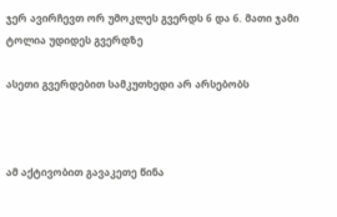ჯერ ავირჩევთ ორ უმოკლეს გვერდს 6 და 6. მათი ჯამი ტოლია უდიდეს გვერდზე

ასეთი გვერდებით სამკუთხედი არ არსებობს



ამ აქტივობით გავაკეთე წინა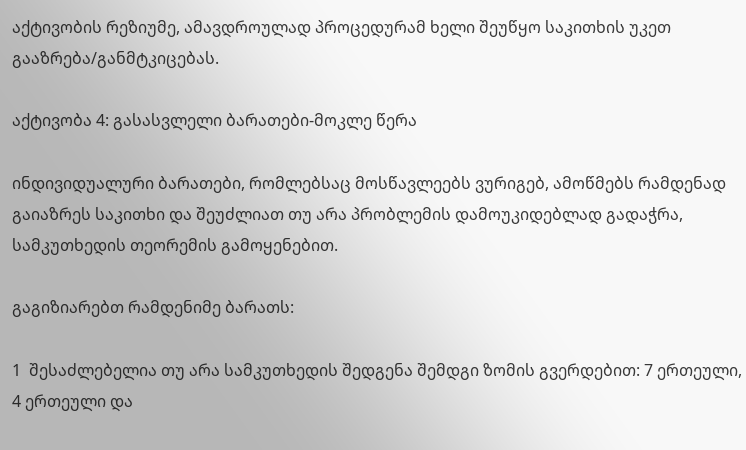აქტივობის რეზიუმე, ამავდროულად პროცედურამ ხელი შეუწყო საკითხის უკეთ გააზრება/განმტკიცებას.

აქტივობა 4: გასასვლელი ბარათები-მოკლე წერა

ინდივიდუალური ბარათები, რომლებსაც მოსწავლეებს ვურიგებ, ამოწმებს რამდენად გაიაზრეს საკითხი და შეუძლიათ თუ არა პრობლემის დამოუკიდებლად გადაჭრა, სამკუთხედის თეორემის გამოყენებით.

გაგიზიარებთ რამდენიმე ბარათს:

1  შესაძლებელია თუ არა სამკუთხედის შედგენა შემდგი ზომის გვერდებით: 7 ერთეული, 4 ერთეული და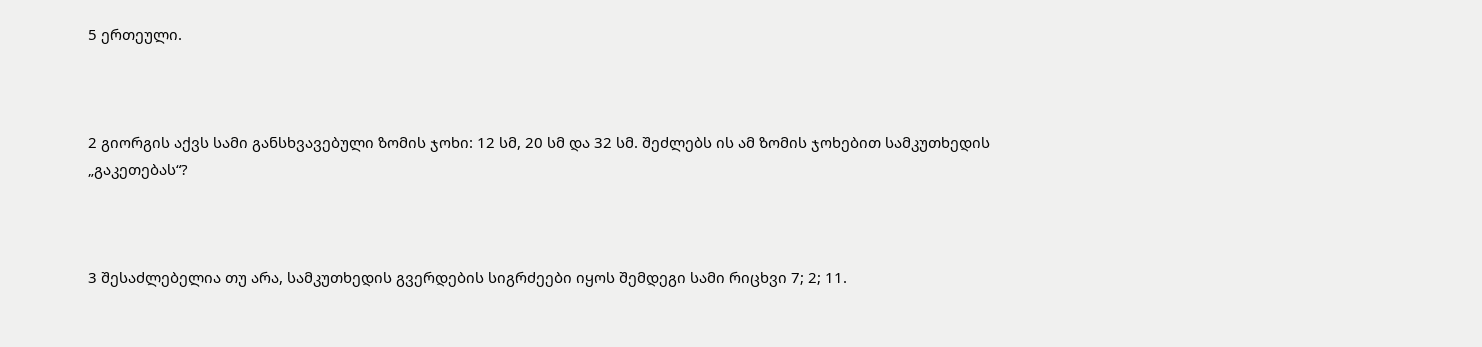5 ერთეული.



2 გიორგის აქვს სამი განსხვავებული ზომის ჯოხი: 12 სმ, 20 სმ და 32 სმ. შეძლებს ის ამ ზომის ჯოხებით სამკუთხედის „გაკეთებას“?



3 შესაძლებელია თუ არა, სამკუთხედის გვერდების სიგრძეები იყოს შემდეგი სამი რიცხვი 7; 2; 11.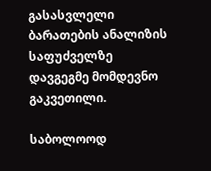გასასვლელი ბარათების ანალიზის საფუძველზე დავგეგმე მომდევნო გაკვეთილი.

საბოლოოდ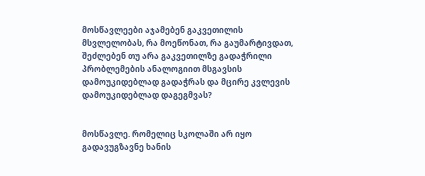მოსწავლეები აჯამებენ გაკვეთილის მსვლელობას, რა მოეწონათ, რა გაუმარტივდათ, შეძლებენ თუ არა გაკვეთილზე გადაჭრილი პრობლემების ანალოგიით მსგავსის დამოუკიდებლად გადაჭრას და მცირე კვლევის დამოუკიდებლად დაგეგმვას?


მოსწავლე. რომელიც სკოლაში არ იყო გადავუგზავნე ხანის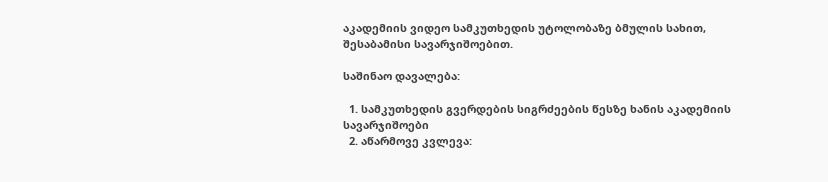აკადემიის ვიდეო სამკუთხედის უტოლობაზე ბმულის სახით, შესაბამისი სავარჯიშოებით.

საშინაო დავალება:

  1. სამკუთხედის გვერდების სიგრძეების წესზე ხანის აკადემიის სავარჯიშოები
  2. აწარმოვე კვლევა: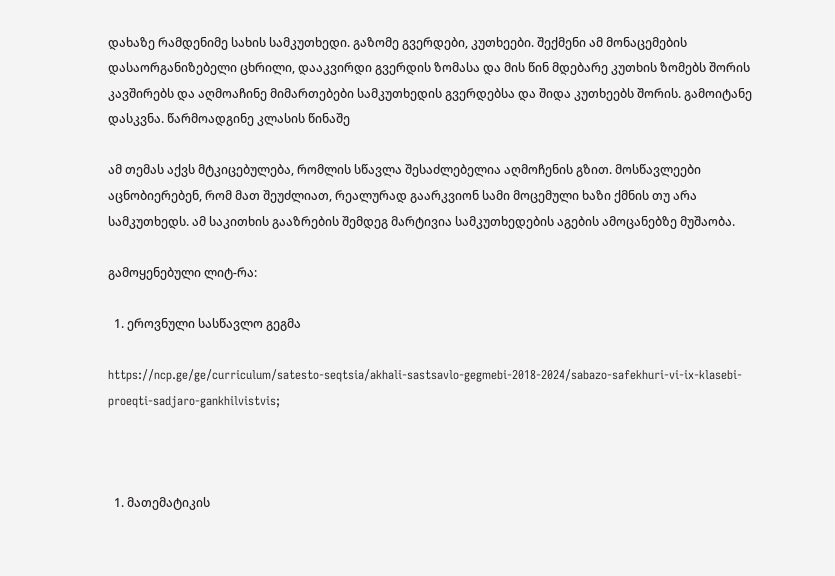დახაზე რამდენიმე სახის სამკუთხედი. გაზომე გვერდები, კუთხეები. შექმენი ამ მონაცემების დასაორგანიზებელი ცხრილი, დააკვირდი გვერდის ზომასა და მის წინ მდებარე კუთხის ზომებს შორის კავშირებს და აღმოაჩინე მიმართებები სამკუთხედის გვერდებსა და შიდა კუთხეებს შორის. გამოიტანე დასკვნა. წარმოადგინე კლასის წინაშე

ამ თემას აქვს მტკიცებულება, რომლის სწავლა შესაძლებელია აღმოჩენის გზით. მოსწავლეები აცნობიერებენ, რომ მათ შეუძლიათ, რეალურად გაარკვიონ სამი მოცემული ხაზი ქმნის თუ არა სამკუთხედს. ამ საკითხის გააზრების შემდეგ მარტივია სამკუთხედების აგების ამოცანებზე მუშაობა.

გამოყენებული ლიტ-რა:

  1. ეროვნული სასწავლო გეგმა

https://ncp.ge/ge/curriculum/satesto-seqtsia/akhali-sastsavlo-gegmebi-2018-2024/sabazo-safekhuri-vi-ix-klasebi-proeqti-sadjaro-gankhilvistvis;



  1. მათემატიკის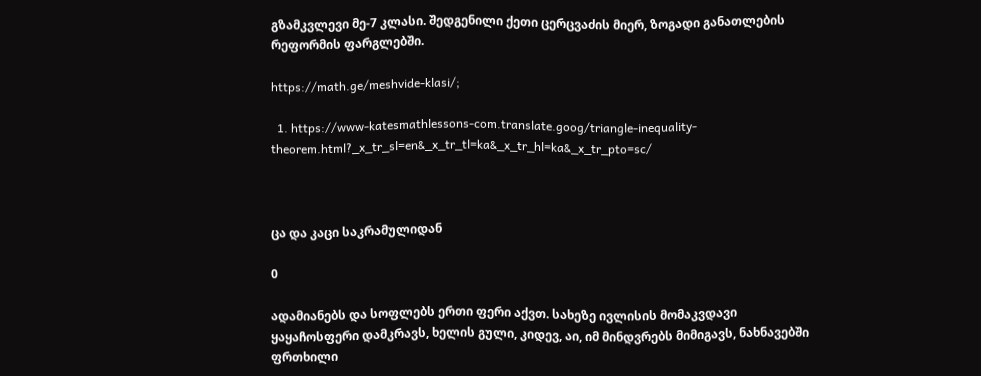გზამკვლევი მე-7 კლასი. შედგენილი ქეთი ცერცვაძის მიერ, ზოგადი განათლების რეფორმის ფარგლებში.

https://math.ge/meshvide-klasi/;

  1. https://www-katesmathlessons-com.translate.goog/triangle-inequality- theorem.html?_x_tr_sl=en&_x_tr_tl=ka&_x_tr_hl=ka&_x_tr_pto=sc/



ცა და კაცი საკრამულიდან

0

ადამიანებს და სოფლებს ერთი ფერი აქვთ. სახეზე ივლისის მომაკვდავი ყაყაჩოსფერი დამკრავს, ხელის გული, კიდევ, აი, იმ მინდვრებს მიმიგავს, ნახნავებში ფრთხილი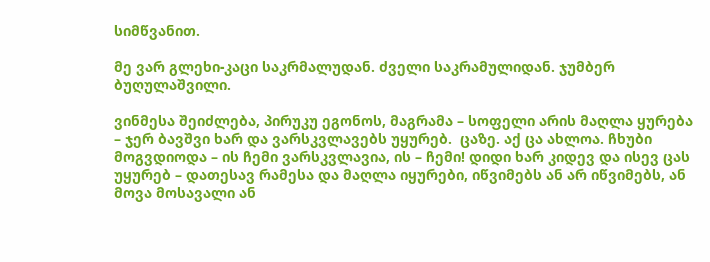სიმწვანით.

მე ვარ გლეხი-კაცი საკრმალუდან. ძველი საკრამულიდან. ჯუმბერ ბუღულაშვილი.

ვინმესა შეიძლება, პირუკუ ეგონოს, მაგრამა – სოფელი არის მაღლა ყურება – ჯერ ბავშვი ხარ და ვარსკვლავებს უყურებ.  ცაზე. აქ ცა ახლოა. ჩხუბი მოგვდიოდა – ის ჩემი ვარსკვლავია, ის – ჩემი! დიდი ხარ კიდევ და ისევ ცას უყურებ – დათესავ რამესა და მაღლა იყურები, იწვიმებს ან არ იწვიმებს, ან მოვა მოსავალი ან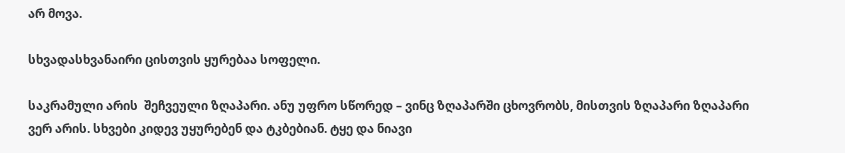არ მოვა.

სხვადასხვანაირი ცისთვის ყურებაა სოფელი.

საკრამული არის  შეჩვეული ზღაპარი. ანუ უფრო სწორედ – ვინც ზღაპარში ცხოვრობს, მისთვის ზღაპარი ზღაპარი ვერ არის. სხვები კიდევ უყურებენ და ტკბებიან. ტყე და ნიავი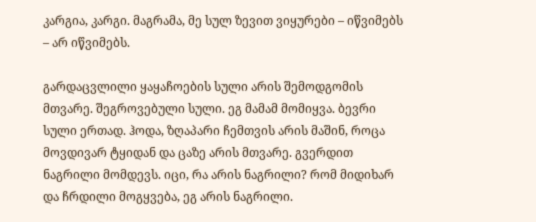კარგია, კარგი. მაგრამა, მე სულ ზევით ვიყურები – იწვიმებს – არ იწვიმებს.

გარდაცვლილი ყაყაჩოების სული არის შემოდგომის მთვარე. შეგროვებული სული. ეგ მამამ მომიყვა. ბევრი სული ერთად. ჰოდა, ზღაპარი ჩემთვის არის მაშინ, როცა მოვდივარ ტყიდან და ცაზე არის მთვარე. გვერდით ნაგრილი მომდევს. იცი, რა არის ნაგრილი? რომ მიდიხარ და ჩრდილი მოგყვება, ეგ არის ნაგრილი.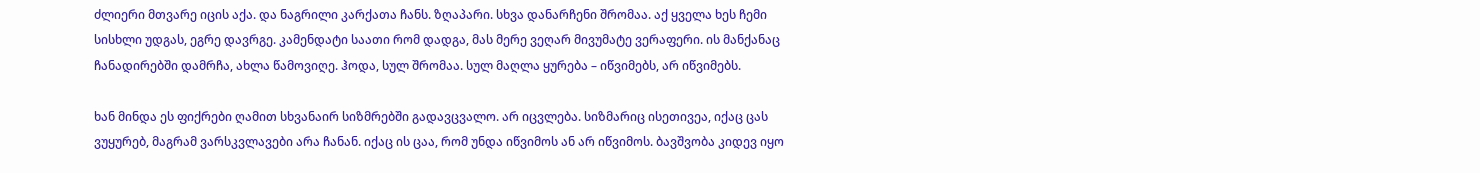ძლიერი მთვარე იცის აქა. და ნაგრილი კარქათა ჩანს. ზღაპარი. სხვა დანარჩენი შრომაა. აქ ყველა ხეს ჩემი სისხლი უდგას, ეგრე დავრგე. კამენდატი საათი რომ დადგა, მას მერე ვეღარ მივუმატე ვერაფერი. ის მანქანაც ჩანადირებში დამრჩა, ახლა წამოვიღე. ჰოდა, სულ შრომაა. სულ მაღლა ყურება – იწვიმებს, არ იწვიმებს.

ხან მინდა ეს ფიქრები ღამით სხვანაირ სიზმრებში გადავცვალო. არ იცვლება. სიზმარიც ისეთივეა, იქაც ცას ვუყურებ, მაგრამ ვარსკვლავები არა ჩანან. იქაც ის ცაა, რომ უნდა იწვიმოს ან არ იწვიმოს. ბავშვობა კიდევ იყო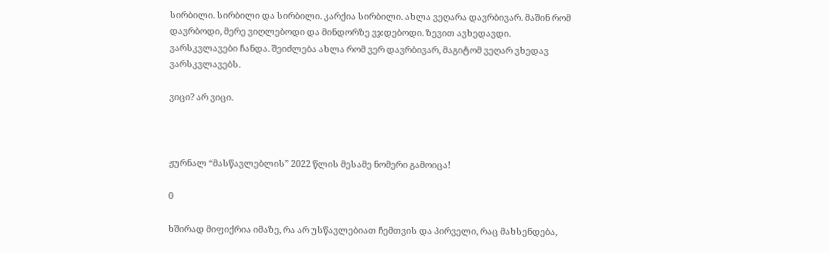სირბილი. სირბილი და სირბილი. კარქია სირბილი. ახლა ვეღარა დავრბივარ. მაშინ რომ დავრბოდი, მერე ვიღლებოდი და მინდორზე ვჯდებოდი. ზევით ავხედავდი. ვარსკვლავები ჩანდა. შეიძლება ახლა რომ ვერ დავრბივარ, მაგიტომ ვეღარ ვხედავ ვარსკვლავებს.

ვიცი? არ ვიცი.



ჟურნალ “მასწავლებლის” 2022 წლის მესამე ნომერი გამოიცა!

0

ხშირად მიფიქრია იმაზე, რა არ უსწავლებიათ ჩემთვის და პირველი, რაც მახსენდება,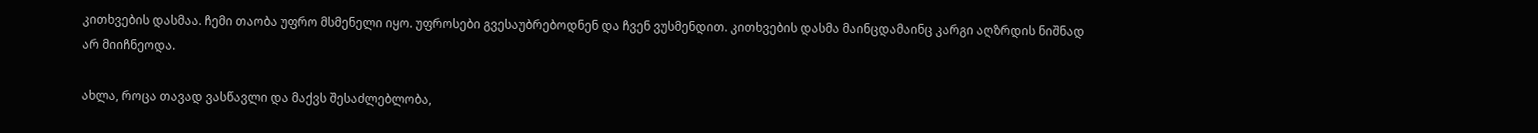კითხვების დასმაა. ჩემი თაობა უფრო მსმენელი იყო. უფროსები გვესაუბრებოდნენ და ჩვენ ვუსმენდით. კითხვების დასმა მაინცდამაინც კარგი აღზრდის ნიშნად არ მიიჩნეოდა.

ახლა, როცა თავად ვასწავლი და მაქვს შესაძლებლობა,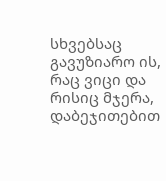სხვებსაც გავუზიარო ის, რაც ვიცი და რისიც მჯერა, დაბეჯითებით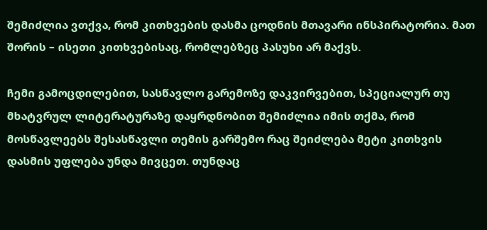შემიძლია ვთქვა, რომ კითხვების დასმა ცოდნის მთავარი ინსპირატორია. მათ შორის – ისეთი კითხვებისაც, რომლებზეც პასუხი არ მაქვს.

ჩემი გამოცდილებით, სასწავლო გარემოზე დაკვირვებით, სპეციალურ თუ მხატვრულ ლიტერატურაზე დაყრდნობით შემიძლია იმის თქმა, რომ მოსწავლეებს შესასწავლი თემის გარშემო რაც შეიძლება მეტი კითხვის დასმის უფლება უნდა მივცეთ. თუნდაც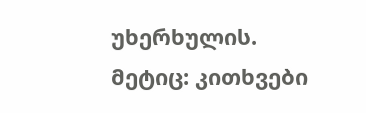უხერხულის. მეტიც: კითხვები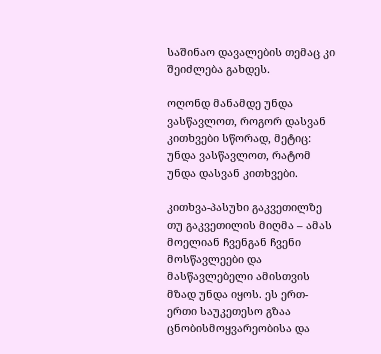საშინაო დავალების თემაც კი შეიძლება გახდეს.

ოღონდ მანამდე უნდა ვასწავლოთ, როგორ დასვან კითხვები სწორად, მეტიც: უნდა ვასწავლოთ, რატომ უნდა დასვან კითხვები.

კითხვა-პასუხი გაკვეთილზე თუ გაკვეთილის მიღმა – ამას მოელიან ჩვენგან ჩვენი მოსწავლეები და მასწავლებელი ამისთვის მზად უნდა იყოს. ეს ერთ-ერთი საუკეთესო გზაა ცნობისმოყვარეობისა და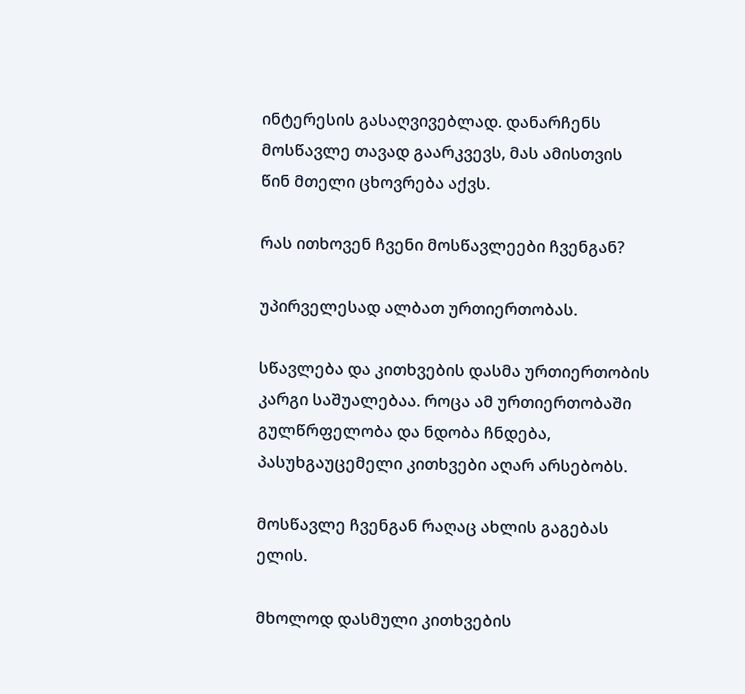ინტერესის გასაღვივებლად. დანარჩენს მოსწავლე თავად გაარკვევს, მას ამისთვის წინ მთელი ცხოვრება აქვს.

რას ითხოვენ ჩვენი მოსწავლეები ჩვენგან?

უპირველესად ალბათ ურთიერთობას.

სწავლება და კითხვების დასმა ურთიერთობის კარგი საშუალებაა. როცა ამ ურთიერთობაში გულწრფელობა და ნდობა ჩნდება, პასუხგაუცემელი კითხვები აღარ არსებობს.

მოსწავლე ჩვენგან რაღაც ახლის გაგებას ელის.

მხოლოდ დასმული კითხვების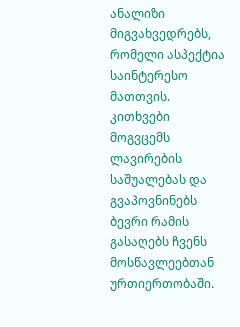ანალიზი მიგვახვედრებს, რომელი ასპექტია საინტერესო მათთვის. კითხვები მოგვცემს ლავირების საშუალებას და გვაპოვნინებს ბევრი რამის გასაღებს ჩვენს მოსწავლეებთან ურთიერთობაში.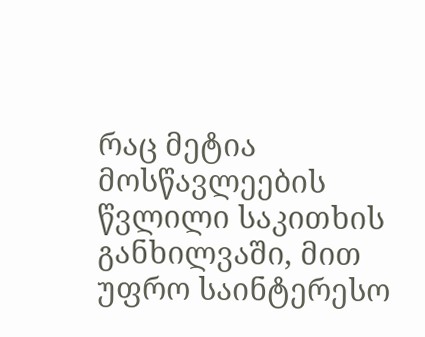რაც მეტია მოსწავლეების წვლილი საკითხის განხილვაში, მით უფრო საინტერესო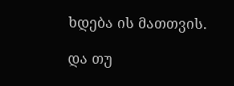ხდება ის მათთვის.

და თუ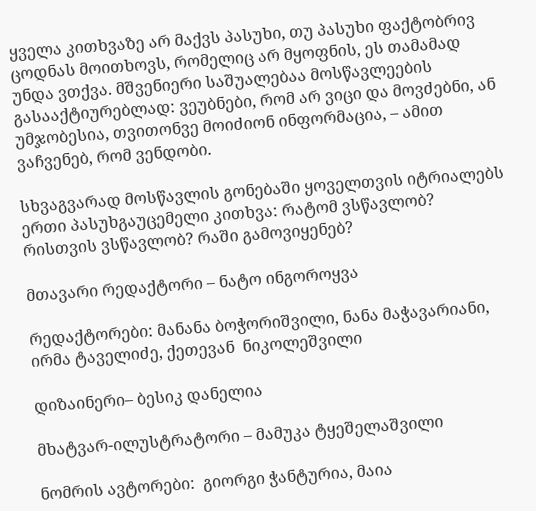ყველა კითხვაზე არ მაქვს პასუხი, თუ პასუხი ფაქტობრივ ცოდნას მოითხოვს, რომელიც არ მყოფნის, ეს თამამად უნდა ვთქვა. მშვენიერი საშუალებაა მოსწავლეების გასააქტიურებლად: ვეუბნები, რომ არ ვიცი და მოვძებნი, ან უმჯობესია, თვითონვე მოიძიონ ინფორმაცია, – ამით ვაჩვენებ, რომ ვენდობი.

სხვაგვარად მოსწავლის გონებაში ყოველთვის იტრიალებს ერთი პასუხგაუცემელი კითხვა: რატომ ვსწავლობ? რისთვის ვსწავლობ? რაში გამოვიყენებ?

მთავარი რედაქტორი – ნატო ინგოროყვა

რედაქტორები: მანანა ბოჭორიშვილი, ნანა მაჭავარიანი, ირმა ტაველიძე, ქეთევან  ნიკოლეშვილი

დიზაინერი– ბესიკ დანელია

მხატვარ-ილუსტრატორი – მამუკა ტყეშელაშვილი

ნომრის ავტორები:  გიორგი ჭანტურია, მაია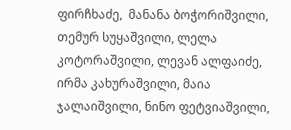ფირჩხაძე,  მანანა ბოჭორიშვილი, თემურ სუყაშვილი, ლელა კოტორაშვილი, ლევან ალფაიძე, ირმა კახურაშვილი, მაია ჯალაიშვილი, ნინო ფეტვიაშვილი,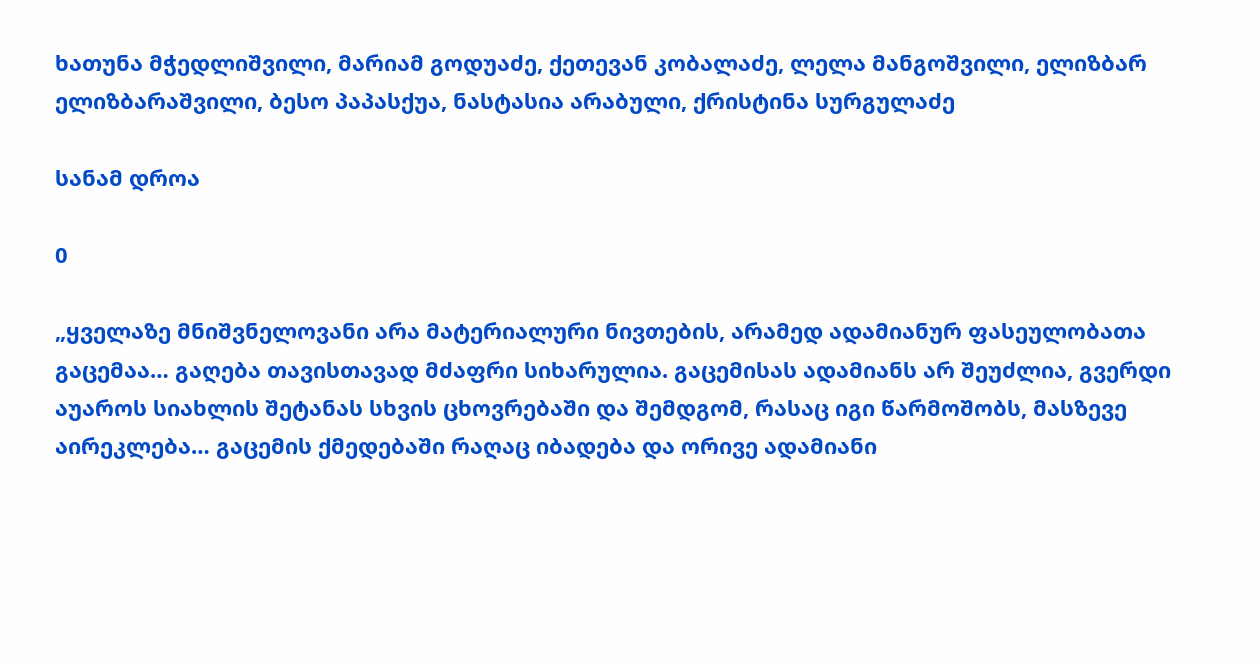ხათუნა მჭედლიშვილი, მარიამ გოდუაძე, ქეთევან კობალაძე, ლელა მანგოშვილი, ელიზბარ ელიზბარაშვილი, ბესო პაპასქუა, ნასტასია არაბული, ქრისტინა სურგულაძე

სანამ დროა

0

„ყველაზე მნიშვნელოვანი არა მატერიალური ნივთების, არამედ ადამიანურ ფასეულობათა გაცემაა… გაღება თავისთავად მძაფრი სიხარულია. გაცემისას ადამიანს არ შეუძლია, გვერდი აუაროს სიახლის შეტანას სხვის ცხოვრებაში და შემდგომ, რასაც იგი წარმოშობს, მასზევე აირეკლება… გაცემის ქმედებაში რაღაც იბადება და ორივე ადამიანი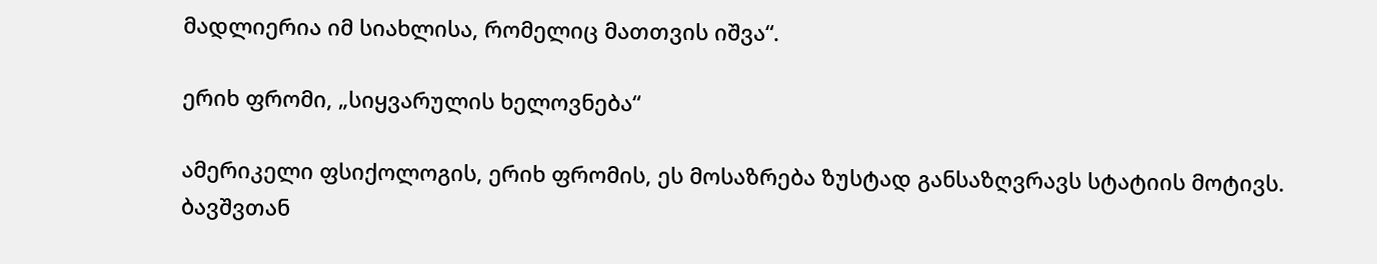მადლიერია იმ სიახლისა, რომელიც მათთვის იშვა“.

ერიხ ფრომი, „სიყვარულის ხელოვნება“

ამერიკელი ფსიქოლოგის, ერიხ ფრომის, ეს მოსაზრება ზუსტად განსაზღვრავს სტატიის მოტივს. ბავშვთან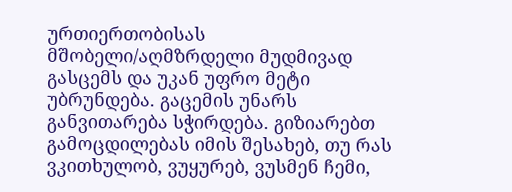ურთიერთობისას მშობელი/აღმზრდელი მუდმივად გასცემს და უკან უფრო მეტი უბრუნდება. გაცემის უნარს განვითარება სჭირდება. გიზიარებთ გამოცდილებას იმის შესახებ, თუ რას ვკითხულობ, ვუყურებ, ვუსმენ ჩემი,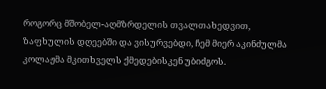როგორც მშობელ-აღმზრდელის თვალთახედვით, ზაფხულის დღეებში და ვისურვებდი, ჩემ მიერ აკინძულმა კოლაჟმა მკითხველს ქმედებისკენ უბიძგოს.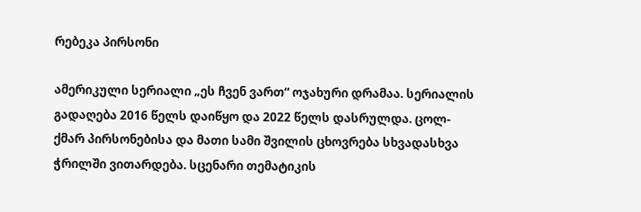რებეკა პირსონი

ამერიკული სერიალი „ეს ჩვენ ვართ“ ოჯახური დრამაა. სერიალის გადაღება 2016 წელს დაიწყო და 2022 წელს დასრულდა. ცოლ-ქმარ პირსონებისა და მათი სამი შვილის ცხოვრება სხვადასხვა ჭრილში ვითარდება. სცენარი თემატიკის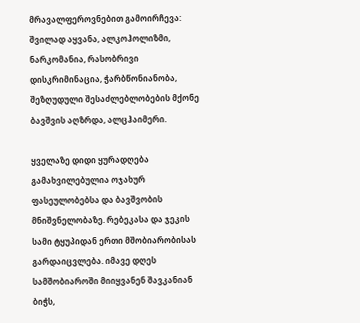მრავალფეროვნებით გამოირჩევა: შვილად აყვანა, ალკოჰოლიზმი, ნარკომანია, რასობრივი დისკრიმინაცია, ჭარბწონიანობა, შეზღუდული შესაძლებლობების მქონე ბავშვის აღზრდა, ალცჰაიმერი.

ყველაზე დიდი ყურადღება გამახვილებულია ოჯახურ ფასეულობებსა და ბავშვობის მნიშვნელობაზე. რებეკასა და ჯეკის სამი ტყუპიდან ერთი მშობიარობისას გარდაიცვლება. იმავე დღეს სამშობიაროში მიიყვანენ შავკანიან ბიჭს,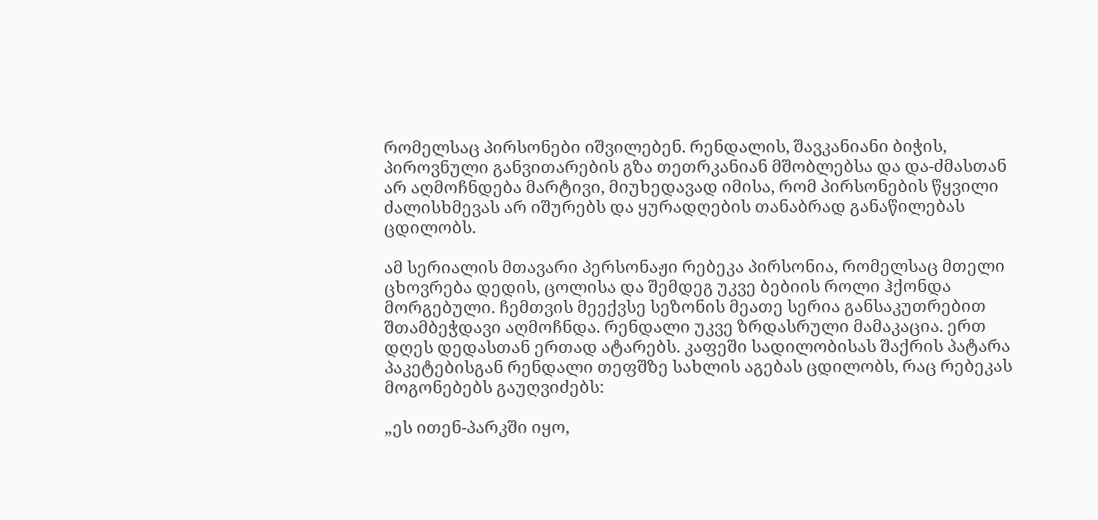რომელსაც პირსონები იშვილებენ. რენდალის, შავკანიანი ბიჭის, პიროვნული განვითარების გზა თეთრკანიან მშობლებსა და და-ძმასთან არ აღმოჩნდება მარტივი, მიუხედავად იმისა, რომ პირსონების წყვილი ძალისხმევას არ იშურებს და ყურადღების თანაბრად განაწილებას ცდილობს.

ამ სერიალის მთავარი პერსონაჟი რებეკა პირსონია, რომელსაც მთელი ცხოვრება დედის, ცოლისა და შემდეგ უკვე ბებიის როლი ჰქონდა მორგებული. ჩემთვის მეექვსე სეზონის მეათე სერია განსაკუთრებით შთამბეჭდავი აღმოჩნდა. რენდალი უკვე ზრდასრული მამაკაცია. ერთ დღეს დედასთან ერთად ატარებს. კაფეში სადილობისას შაქრის პატარა პაკეტებისგან რენდალი თეფშზე სახლის აგებას ცდილობს, რაც რებეკას მოგონებებს გაუღვიძებს:

„ეს ითენ-პარკში იყო,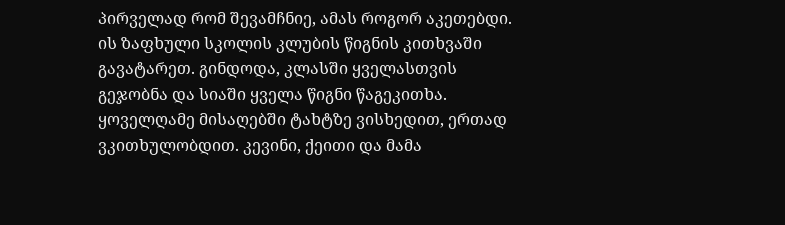პირველად რომ შევამჩნიე, ამას როგორ აკეთებდი. ის ზაფხული სკოლის კლუბის წიგნის კითხვაში გავატარეთ. გინდოდა, კლასში ყველასთვის გეჯობნა და სიაში ყველა წიგნი წაგეკითხა. ყოველღამე მისაღებში ტახტზე ვისხედით, ერთად ვკითხულობდით. კევინი, ქეითი და მამა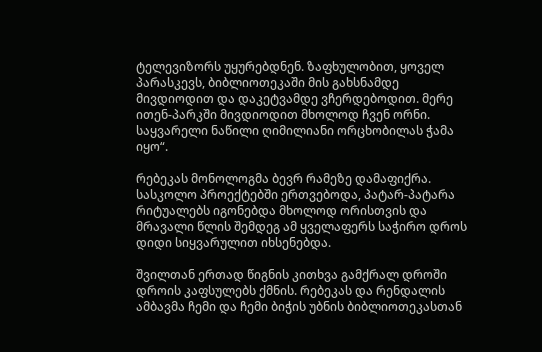ტელევიზორს უყურებდნენ. ზაფხულობით, ყოველ პარასკევს, ბიბლიოთეკაში მის გახსნამდე მივდიოდით და დაკეტვამდე ვჩერდებოდით. მერე ითენ-პარკში მივდიოდით მხოლოდ ჩვენ ორნი. საყვარელი ნაწილი ღიმილიანი ორცხობილას ჭამა იყო“.

რებეკას მონოლოგმა ბევრ რამეზე დამაფიქრა. სასკოლო პროექტებში ერთვებოდა, პატარ-პატარა რიტუალებს იგონებდა მხოლოდ ორისთვის და მრავალი წლის შემდეგ ამ ყველაფერს საჭირო დროს დიდი სიყვარულით იხსენებდა.

შვილთან ერთად წიგნის კითხვა გამქრალ დროში დროის კაფსულებს ქმნის. რებეკას და რენდალის ამბავმა ჩემი და ჩემი ბიჭის უბნის ბიბლიოთეკასთან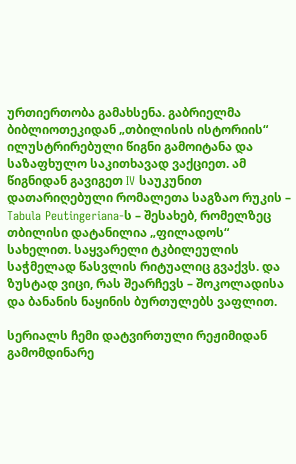ურთიერთობა გამახსენა. გაბრიელმა ბიბლიოთეკიდან „თბილისის ისტორიის“ ილუსტრირებული წიგნი გამოიტანა და საზაფხულო საკითხავად ვაქციეთ. ამ წიგნიდან გავიგეთ IV საუკუნით დათარიღებული რომალეთა საგზაო რუკის – Tabula Peutingeriana-ს – შესახებ, რომელზეც თბილისი დატანილია „ფილადოს“ სახელით. საყვარელი ტკბილეულის საჭმელად წასვლის რიტუალიც გვაქვს. და ზუსტად ვიცი, რას შეარჩევს – შოკოლადისა და ბანანის ნაყინის ბურთულებს ვაფლით.

სერიალს ჩემი დატვირთული რეჟიმიდან გამომდინარე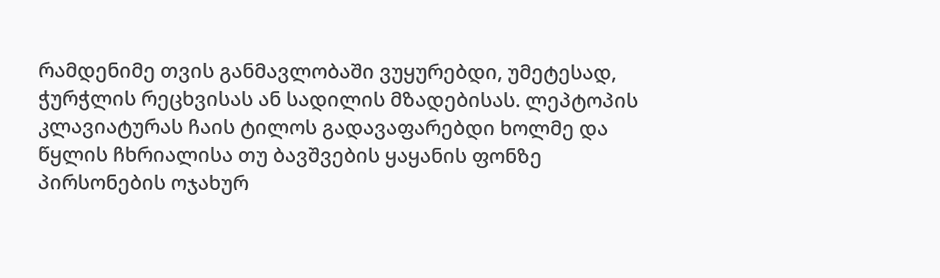რამდენიმე თვის განმავლობაში ვუყურებდი, უმეტესად, ჭურჭლის რეცხვისას ან სადილის მზადებისას. ლეპტოპის კლავიატურას ჩაის ტილოს გადავაფარებდი ხოლმე და წყლის ჩხრიალისა თუ ბავშვების ყაყანის ფონზე პირსონების ოჯახურ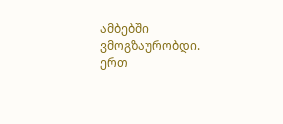ამბებში ვმოგზაურობდი. ერთ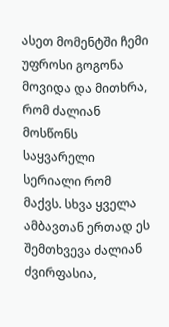ასეთ მომენტში ჩემი უფროსი გოგონა მოვიდა და მითხრა, რომ ძალიან მოსწონს საყვარელი სერიალი რომ მაქვს. სხვა ყველა ამბავთან ერთად ეს შემთხვევა ძალიან ძვირფასია,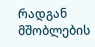რადგან მშობლების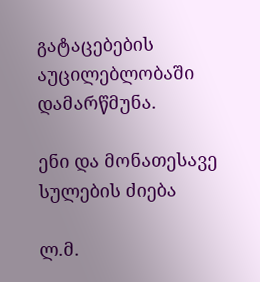გატაცებების აუცილებლობაში დამარწმუნა.

ენი და მონათესავე სულების ძიება

ლ.მ.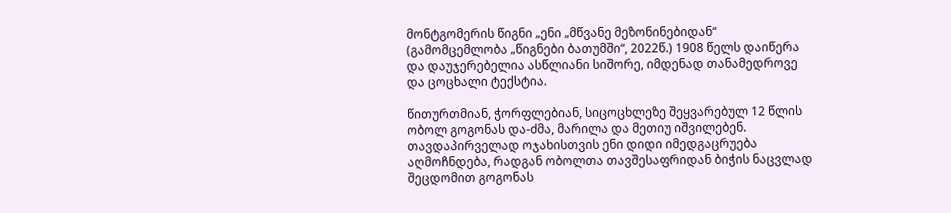მონტგომერის წიგნი „ენი „მწვანე მეზონინებიდან“ (გამომცემლობა „წიგნები ბათუმში“, 2022წ.) 1908 წელს დაიწერა და დაუჯერებელია ასწლიანი სიშორე, იმდენად თანამედროვე და ცოცხალი ტექსტია.

წითურთმიან, ჭორფლებიან, სიცოცხლეზე შეყვარებულ 12 წლის ობოლ გოგონას და-ძმა, მარილა და მეთიუ იშვილებენ. თავდაპირველად ოჯახისთვის ენი დიდი იმედგაცრუება აღმოჩნდება, რადგან ობოლთა თავშესაფრიდან ბიჭის ნაცვლად შეცდომით გოგონას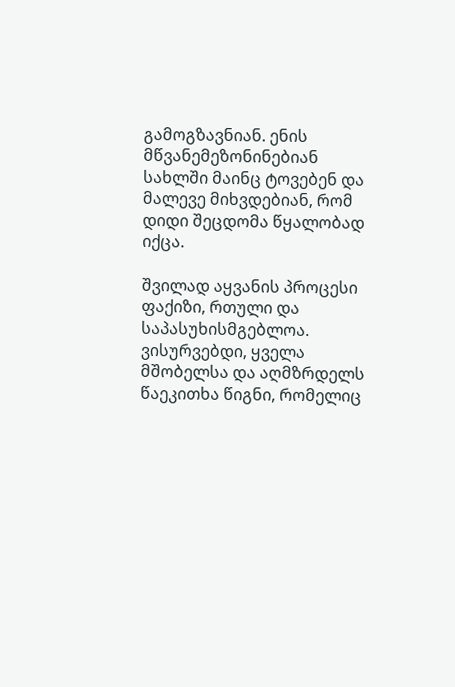გამოგზავნიან. ენის მწვანემეზონინებიან სახლში მაინც ტოვებენ და მალევე მიხვდებიან, რომ დიდი შეცდომა წყალობად იქცა.

შვილად აყვანის პროცესი ფაქიზი, რთული და საპასუხისმგებლოა. ვისურვებდი, ყველა მშობელსა და აღმზრდელს წაეკითხა წიგნი, რომელიც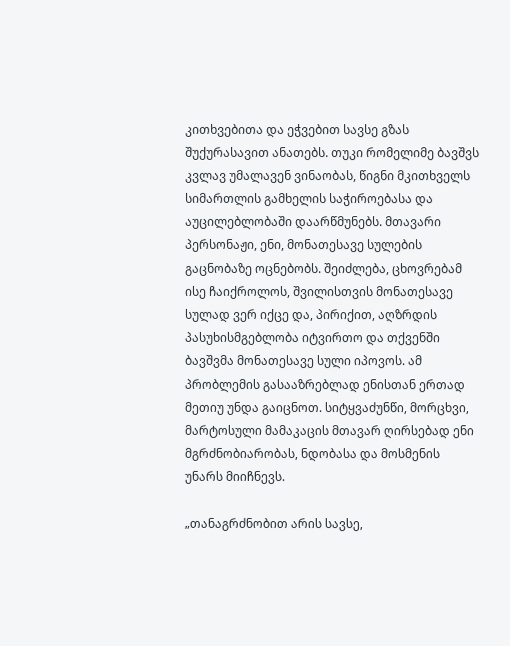კითხვებითა და ეჭვებით სავსე გზას შუქურასავით ანათებს. თუკი რომელიმე ბავშვს კვლავ უმალავენ ვინაობას, წიგნი მკითხველს სიმართლის გამხელის საჭიროებასა და აუცილებლობაში დაარწმუნებს. მთავარი პერსონაჟი, ენი, მონათესავე სულების გაცნობაზე ოცნებობს. შეიძლება, ცხოვრებამ ისე ჩაიქროლოს, შვილისთვის მონათესავე სულად ვერ იქცე და, პირიქით, აღზრდის პასუხისმგებლობა იტვირთო და თქვენში ბავშვმა მონათესავე სული იპოვოს. ამ პრობლემის გასააზრებლად ენისთან ერთად მეთიუ უნდა გაიცნოთ. სიტყვაძუნწი, მორცხვი, მარტოსული მამაკაცის მთავარ ღირსებად ენი მგრძნობიარობას, ნდობასა და მოსმენის უნარს მიიჩნევს.

„თანაგრძნობით არის სავსე,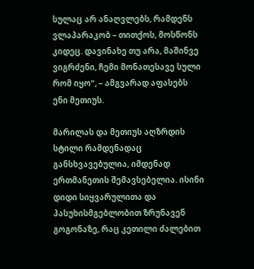სულაც არ ანაღვლებს, რამდენს ვლაპარაკობ – თითქოს, მოსწონს კიდეც. დავინახე თუ არა, მაშინვე ვიგრძენი, ჩემი მონათესავე სული რომ იყო“, – ამგვარად აფასებს ენი მეთიუს.

მარილას და მეთიუს აღზრდის სტილი რამდენადაც განსხვავებულია, იმდენად ერთმანეთის შემავსებელია. ისინი დიდი სიყვარულითა და პასუხისმგებლობით ზრუნავენ გოგონაზე, რაც კეთილი ძალებით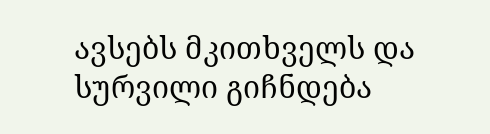ავსებს მკითხველს და სურვილი გიჩნდება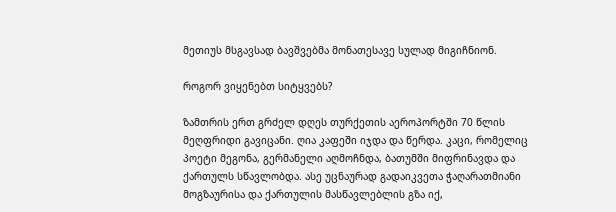მეთიუს მსგავსად ბავშვებმა მონათესავე სულად მიგიჩნიონ.

როგორ ვიყენებთ სიტყვებს?

ზამთრის ერთ გრძელ დღეს თურქეთის აეროპორტში 70 წლის მეღფრიდი გავიცანი. ღია კაფეში იჯდა და წერდა. კაცი, რომელიც პოეტი მეგონა, გერმანელი აღმოჩნდა, ბათუმში მიფრინავდა და ქართულს სწავლობდა. ასე უცნაურად გადაიკვეთა ჭაღარათმიანი მოგზაურისა და ქართულის მასწავლებლის გზა იქ,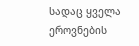სადაც ყველა ეროვნების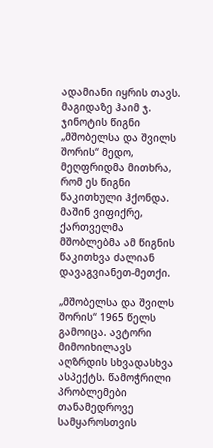ადამიანი იყრის თავს. მაგიდაზე ჰაიმ ჯ. ჯინოტის წიგნი „მშობელსა და შვილს შორის“ მედო, მეღფრიდმა მითხრა, რომ ეს წიგნი წაკითხული ჰქონდა. მაშინ ვიფიქრე, ქართველმა მშობლებმა ამ წიგნის წაკითხვა ძალიან დავაგვიანეთ-მეთქი.

„მშობელსა და შვილს შორის“ 1965 წელს გამოიცა. ავტორი მიმოიხილავს აღზრდის სხვადასხვა ასპექტს. წამოჭრილი პრობლემები თანამედროვე სამყაროსთვის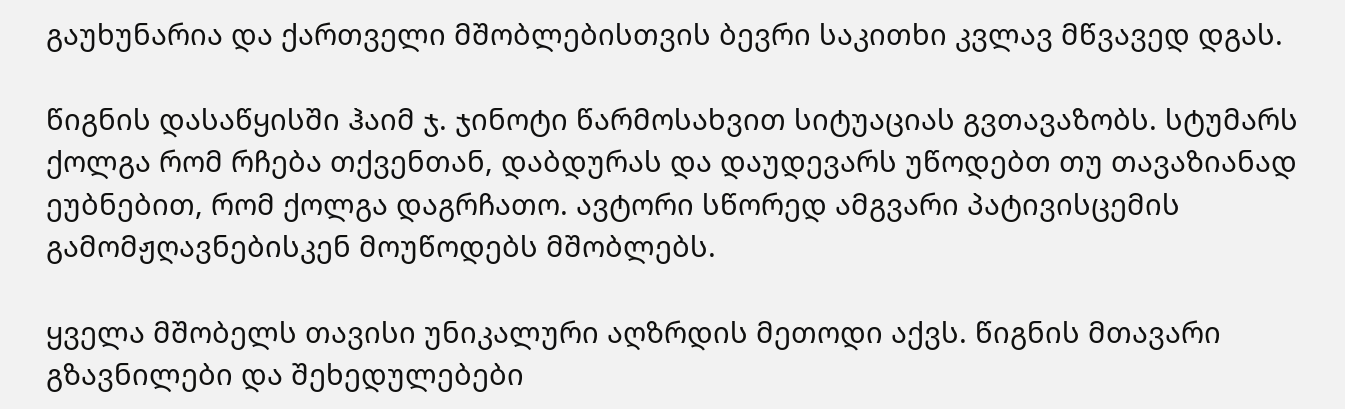გაუხუნარია და ქართველი მშობლებისთვის ბევრი საკითხი კვლავ მწვავედ დგას.

წიგნის დასაწყისში ჰაიმ ჯ. ჯინოტი წარმოსახვით სიტუაციას გვთავაზობს. სტუმარს ქოლგა რომ რჩება თქვენთან, დაბდურას და დაუდევარს უწოდებთ თუ თავაზიანად ეუბნებით, რომ ქოლგა დაგრჩათო. ავტორი სწორედ ამგვარი პატივისცემის გამომჟღავნებისკენ მოუწოდებს მშობლებს.

ყველა მშობელს თავისი უნიკალური აღზრდის მეთოდი აქვს. წიგნის მთავარი გზავნილები და შეხედულებები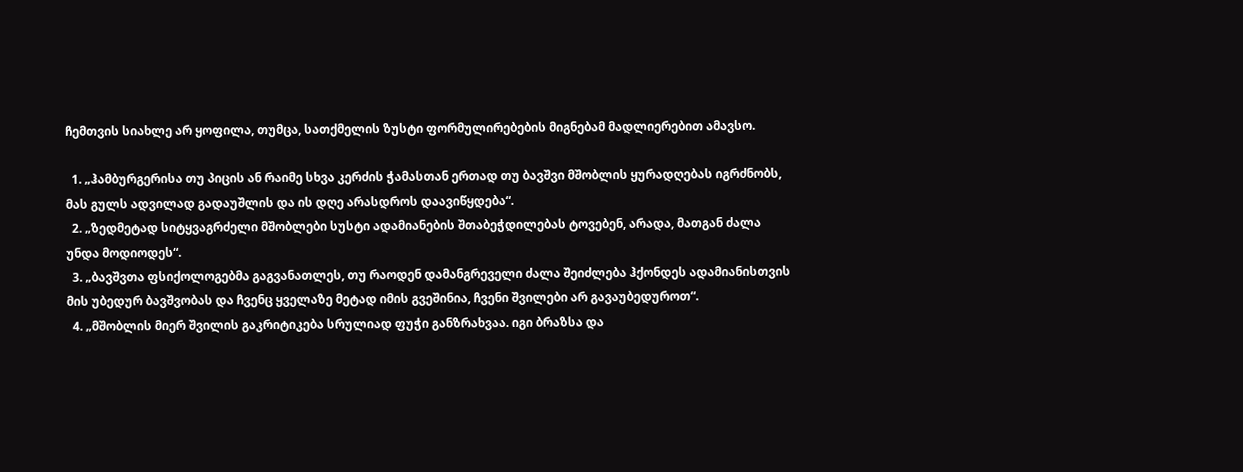ჩემთვის სიახლე არ ყოფილა, თუმცა, სათქმელის ზუსტი ფორმულირებების მიგნებამ მადლიერებით ამავსო.

  1. „ჰამბურგერისა თუ პიცის ან რაიმე სხვა კერძის ჭამასთან ერთად თუ ბავშვი მშობლის ყურადღებას იგრძნობს, მას გულს ადვილად გადაუშლის და ის დღე არასდროს დაავიწყდება“.
  2. „ზედმეტად სიტყვაგრძელი მშობლები სუსტი ადამიანების შთაბეჭდილებას ტოვებენ, არადა, მათგან ძალა უნდა მოდიოდეს“.
  3. „ბავშვთა ფსიქოლოგებმა გაგვანათლეს, თუ რაოდენ დამანგრეველი ძალა შეიძლება ჰქონდეს ადამიანისთვის მის უბედურ ბავშვობას და ჩვენც ყველაზე მეტად იმის გვეშინია, ჩვენი შვილები არ გავაუბედუროთ“.
  4. „მშობლის მიერ შვილის გაკრიტიკება სრულიად ფუჭი განზრახვაა. იგი ბრაზსა და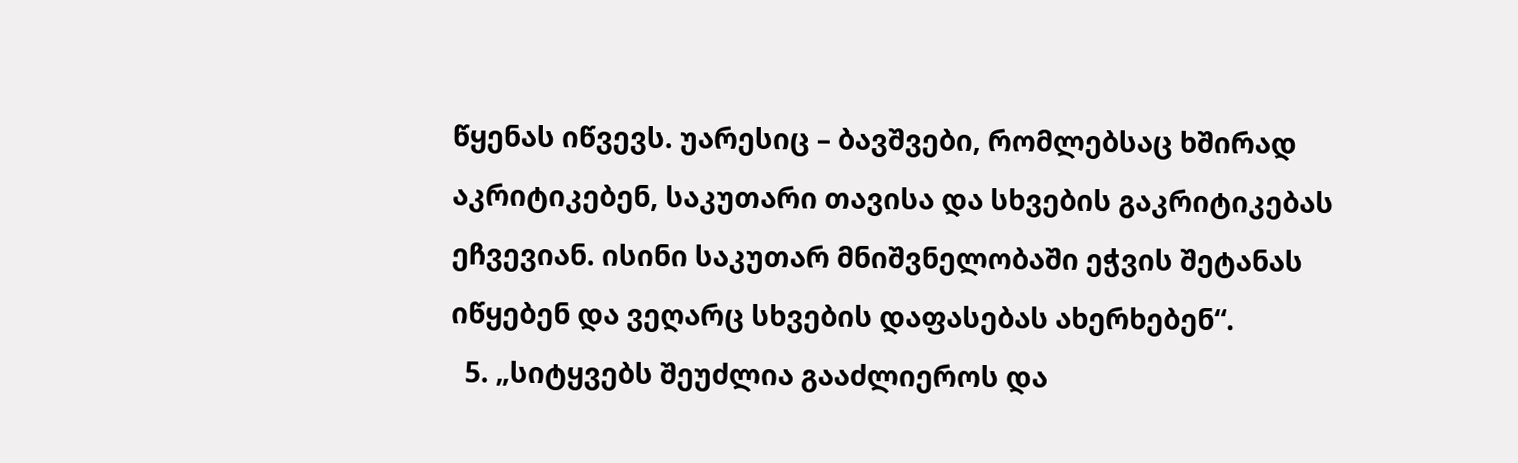წყენას იწვევს. უარესიც – ბავშვები, რომლებსაც ხშირად აკრიტიკებენ, საკუთარი თავისა და სხვების გაკრიტიკებას ეჩვევიან. ისინი საკუთარ მნიშვნელობაში ეჭვის შეტანას იწყებენ და ვეღარც სხვების დაფასებას ახერხებენ“.
  5. „სიტყვებს შეუძლია გააძლიეროს და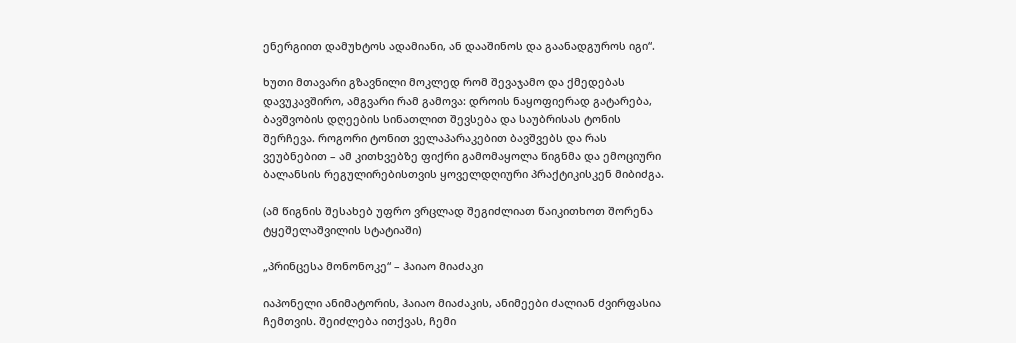ენერგიით დამუხტოს ადამიანი, ან დააშინოს და გაანადგუროს იგი“.

ხუთი მთავარი გზავნილი მოკლედ რომ შევაჯამო და ქმედებას დავუკავშირო, ამგვარი რამ გამოვა: დროის ნაყოფიერად გატარება, ბავშვობის დღეების სინათლით შევსება და საუბრისას ტონის შერჩევა. როგორი ტონით ველაპარაკებით ბავშვებს და რას ვეუბნებით – ამ კითხვებზე ფიქრი გამომაყოლა წიგნმა და ემოციური ბალანსის რეგულირებისთვის ყოველდღიური პრაქტიკისკენ მიბიძგა.

(ამ წიგნის შესახებ უფრო ვრცლად შეგიძლიათ წაიკითხოთ შორენა ტყეშელაშვილის სტატიაში)

„პრინცესა მონონოკე“ – ჰაიაო მიაძაკი

იაპონელი ანიმატორის, ჰაიაო მიაძაკის, ანიმეები ძალიან ძვირფასია ჩემთვის. შეიძლება ითქვას, ჩემი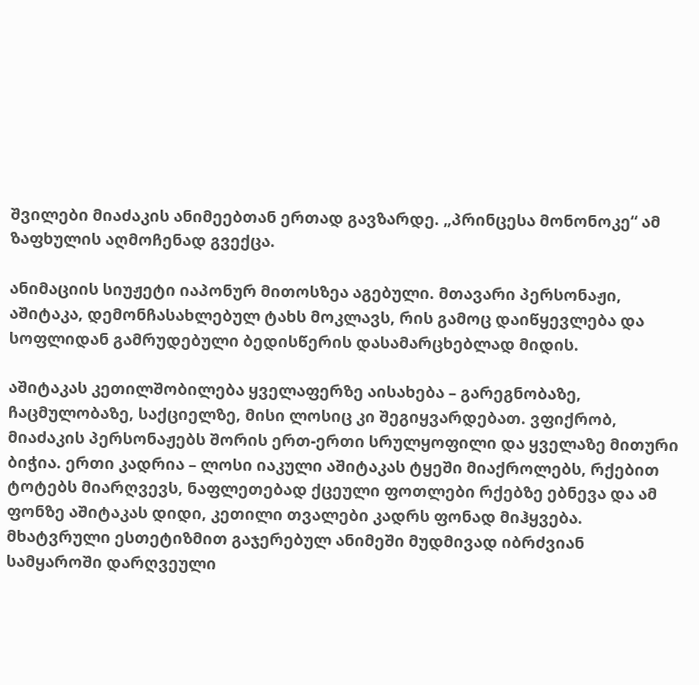შვილები მიაძაკის ანიმეებთან ერთად გავზარდე. „პრინცესა მონონოკე“ ამ ზაფხულის აღმოჩენად გვექცა.

ანიმაციის სიუჟეტი იაპონურ მითოსზეა აგებული. მთავარი პერსონაჟი, აშიტაკა, დემონჩასახლებულ ტახს მოკლავს, რის გამოც დაიწყევლება და სოფლიდან გამრუდებული ბედისწერის დასამარცხებლად მიდის.

აშიტაკას კეთილშობილება ყველაფერზე აისახება – გარეგნობაზე, ჩაცმულობაზე, საქციელზე, მისი ლოსიც კი შეგიყვარდებათ. ვფიქრობ, მიაძაკის პერსონაჟებს შორის ერთ-ერთი სრულყოფილი და ყველაზე მითური ბიჭია. ერთი კადრია – ლოსი იაკული აშიტაკას ტყეში მიაქროლებს, რქებით ტოტებს მიარღვევს, ნაფლეთებად ქცეული ფოთლები რქებზე ებნევა და ამ ფონზე აშიტაკას დიდი, კეთილი თვალები კადრს ფონად მიჰყვება. მხატვრული ესთეტიზმით გაჯერებულ ანიმეში მუდმივად იბრძვიან სამყაროში დარღვეული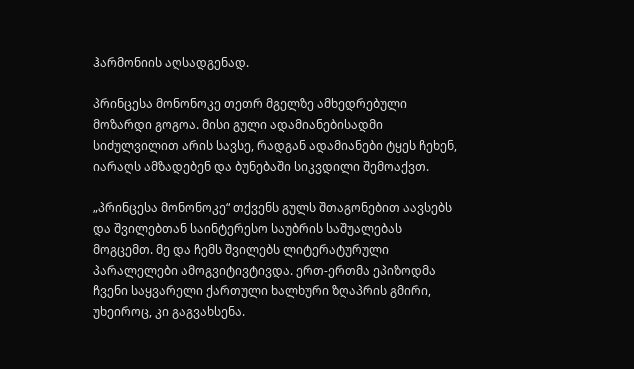ჰარმონიის აღსადგენად.

პრინცესა მონონოკე თეთრ მგელზე ამხედრებული მოზარდი გოგოა. მისი გული ადამიანებისადმი სიძულვილით არის სავსე, რადგან ადამიანები ტყეს ჩეხენ, იარაღს ამზადებენ და ბუნებაში სიკვდილი შემოაქვთ.

„პრინცესა მონონოკე“ თქვენს გულს შთაგონებით აავსებს და შვილებთან საინტერესო საუბრის საშუალებას მოგცემთ. მე და ჩემს შვილებს ლიტერატურული პარალელები ამოგვიტივტივდა. ერთ-ერთმა ეპიზოდმა ჩვენი საყვარელი ქართული ხალხური ზღაპრის გმირი, უხეიროც, კი გაგვახსენა.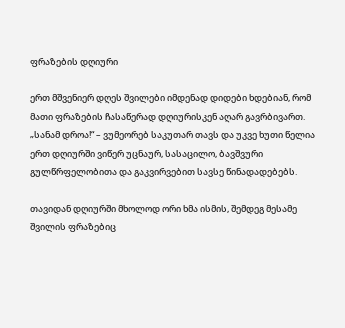ფრაზების დღიური

ერთ მშვენიერ დღეს შვილები იმდენად დიდები ხდებიან, რომ მათი ფრაზების ჩასაწერად დღიურისკენ აღარ გავრბივართ. „სანამ დროა!“ – ვუმეორებ საკუთარ თავს და უკვე ხუთი წელია ერთ დღიურში ვიწერ უცნაურ, სასაცილო, ბავშვური გულწრფელობითა და გაკვირვებით სავსე წინადადებებს.

თავიდან დღიურში მხოლოდ ორი ხმა ისმის, შემდეგ მესამე შვილის ფრაზებიც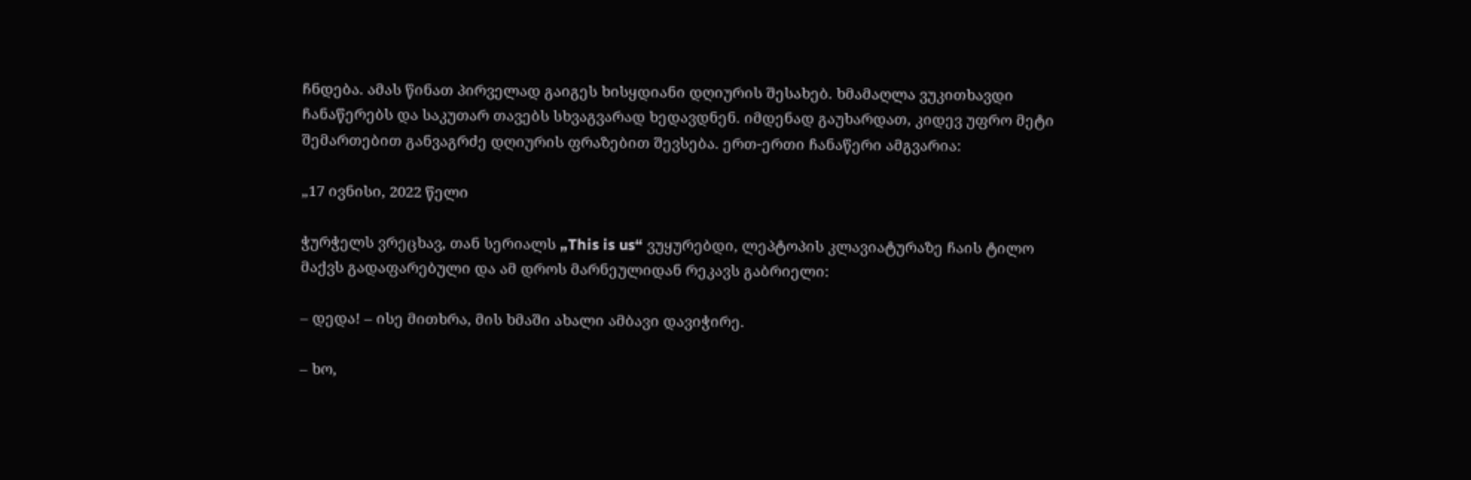ჩნდება. ამას წინათ პირველად გაიგეს ხისყდიანი დღიურის შესახებ. ხმამაღლა ვუკითხავდი ჩანაწერებს და საკუთარ თავებს სხვაგვარად ხედავდნენ. იმდენად გაუხარდათ, კიდევ უფრო მეტი შემართებით განვაგრძე დღიურის ფრაზებით შევსება. ერთ-ერთი ჩანაწერი ამგვარია:

„17 ივნისი, 2022 წელი

ჭურჭელს ვრეცხავ, თან სერიალს „This is us“ ვუყურებდი, ლეპტოპის კლავიატურაზე ჩაის ტილო მაქვს გადაფარებული და ამ დროს მარნეულიდან რეკავს გაბრიელი:

– დედა! – ისე მითხრა, მის ხმაში ახალი ამბავი დავიჭირე.

– ხო,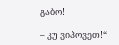გაბო!

– კუ ვიპოვეთ!“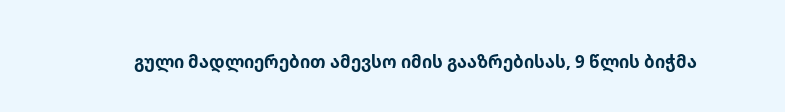გული მადლიერებით ამევსო იმის გააზრებისას, 9 წლის ბიჭმა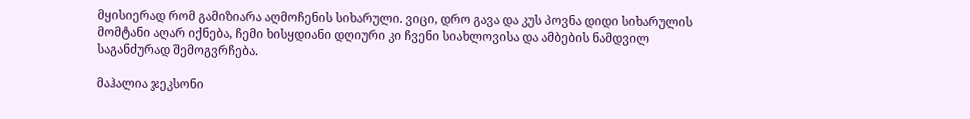მყისიერად რომ გამიზიარა აღმოჩენის სიხარული. ვიცი, დრო გავა და კუს პოვნა დიდი სიხარულის მომტანი აღარ იქნება, ჩემი ხისყდიანი დღიური კი ჩვენი სიახლოვისა და ამბების ნამდვილ საგანძურად შემოგვრჩება.

მაჰალია ჯეკსონი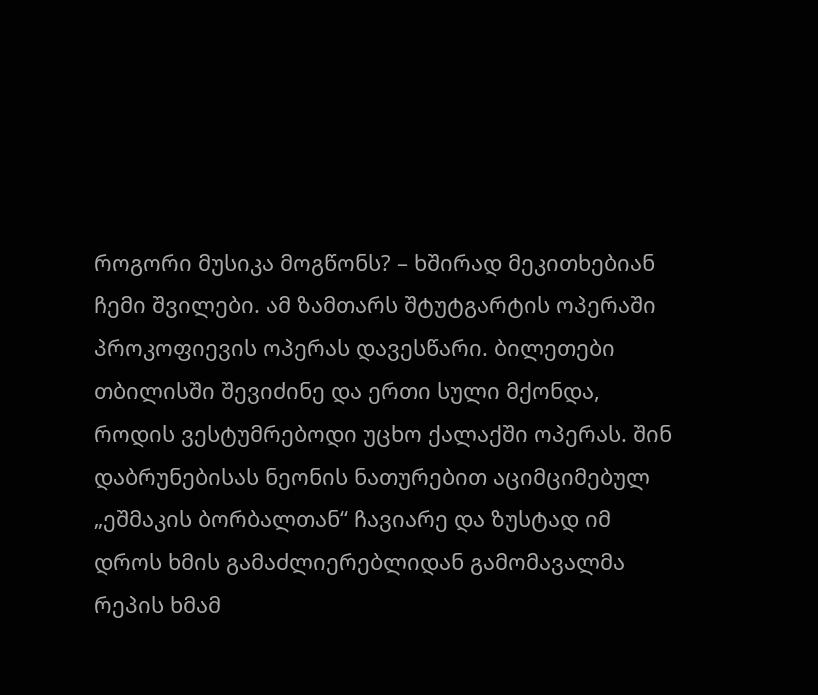როგორი მუსიკა მოგწონს? – ხშირად მეკითხებიან ჩემი შვილები. ამ ზამთარს შტუტგარტის ოპერაში პროკოფიევის ოპერას დავესწარი. ბილეთები თბილისში შევიძინე და ერთი სული მქონდა, როდის ვესტუმრებოდი უცხო ქალაქში ოპერას. შინ დაბრუნებისას ნეონის ნათურებით აციმციმებულ „ეშმაკის ბორბალთან“ ჩავიარე და ზუსტად იმ დროს ხმის გამაძლიერებლიდან გამომავალმა რეპის ხმამ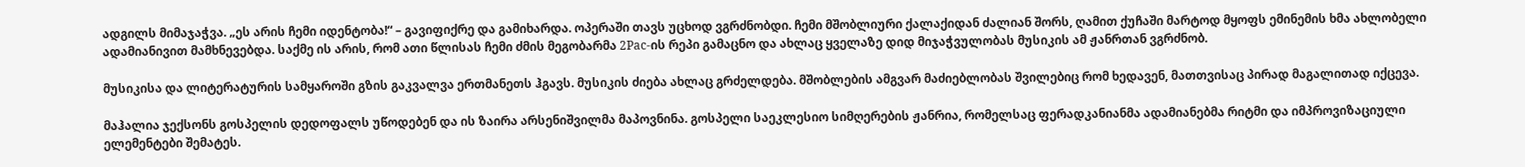ადგილს მიმაჯაჭვა. „ეს არის ჩემი იდენტობა!“ – გავიფიქრე და გამიხარდა. ოპერაში თავს უცხოდ ვგრძნობდი. ჩემი მშობლიური ქალაქიდან ძალიან შორს, ღამით ქუჩაში მარტოდ მყოფს ემინემის ხმა ახლობელი ადამიანივით მამხნევებდა. საქმე ის არის, რომ ათი წლისას ჩემი ძმის მეგობარმა 2Pac-ის რეპი გამაცნო და ახლაც ყველაზე დიდ მიჯაჭვულობას მუსიკის ამ ჟანრთან ვგრძნობ.

მუსიკისა და ლიტერატურის სამყაროში გზის გაკვალვა ერთმანეთს ჰგავს. მუსიკის ძიება ახლაც გრძელდება. მშობლების ამგვარ მაძიებლობას შვილებიც რომ ხედავენ, მათთვისაც პირად მაგალითად იქცევა.

მაჰალია ჯექსონს გოსპელის დედოფალს უწოდებენ და ის ზაირა არსენიშვილმა მაპოვნინა. გოსპელი საეკლესიო სიმღერების ჟანრია, რომელსაც ფერადკანიანმა ადამიანებმა რიტმი და იმპროვიზაციული ელემენტები შემატეს.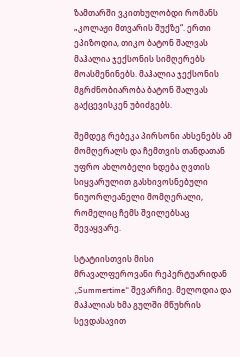ზამთარში ვკითხულობდი რომანს „კოლაჟი მთვარის შუქზე“. ერთი ეპიზოდია, თიკო ბატონ შალვას მაჰალია ჯექსონის სიმღერებს მოასმენინებს. მაჰალია ჯექსონის მგრძნობიარობა ბატონ შალვას გაქცევისკენ უბიძგებს.

შემდეგ რებეკა პირსონი ახსენებს ამ მომღერალს და ჩემთვის თანდათან უფრო ახლობელი ხდება ღვთის სიყვარულით გასხივოსნებული ნიუორლეანელი მომღერალი, რომელიც ჩემს შვილებსაც შევაყვარე.

სტატიისთვის მისი მრავალფეროვანი რეპერტუარიდან „Summertime“ შევარჩიე. მელოდია და მაჰალიას ხმა გულში მწუხრის სევდასავით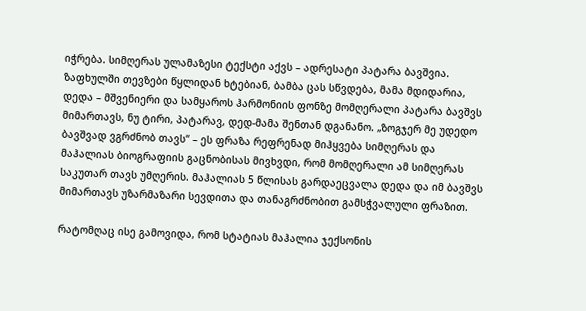იჭრება. სიმღერას ულამაზესი ტექსტი აქვს – ადრესატი პატარა ბავშვია. ზაფხულში თევზები წყლიდან ხტებიან, ბამბა ცას სწვდება, მამა მდიდარია, დედა – მშვენიერი და სამყაროს ჰარმონიის ფონზე მომღერალი პატარა ბავშვს მიმართავს, ნუ ტირი, პატარავ, დედ-მამა შენთან დგანანო. „ზოგჯერ მე უდედო ბავშვად ვგრძნობ თავს“ – ეს ფრაზა რეფრენად მიჰყვება სიმღერას და მაჰალიას ბიოგრაფიის გაცნობისას მივხვდი, რომ მომღერალი ამ სიმღერას საკუთარ თავს უმღერის. მაჰალიას 5 წლისას გარდაეცვალა დედა და იმ ბავშვს მიმართავს უზარმაზარი სევდითა და თანაგრძნობით გამსჭვალული ფრაზით.

რატომღაც ისე გამოვიდა, რომ სტატიას მაჰალია ჯექსონის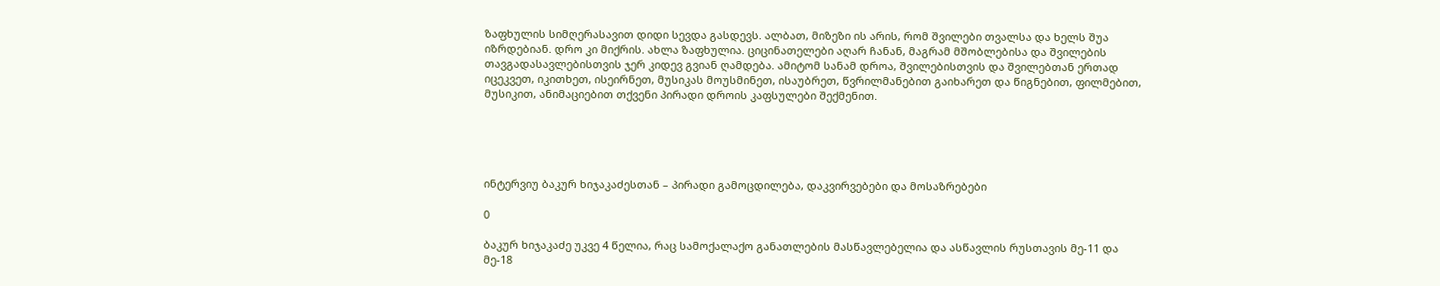ზაფხულის სიმღერასავით დიდი სევდა გასდევს. ალბათ, მიზეზი ის არის, რომ შვილები თვალსა და ხელს შუა იზრდებიან. დრო კი მიქრის. ახლა ზაფხულია. ციცინათელები აღარ ჩანან, მაგრამ მშობლებისა და შვილების თავგადასავლებისთვის ჯერ კიდევ გვიან ღამდება. ამიტომ სანამ დროა, შვილებისთვის და შვილებთან ერთად იცეკვეთ, იკითხეთ, ისეირნეთ, მუსიკას მოუსმინეთ, ისაუბრეთ, წვრილმანებით გაიხარეთ და წიგნებით, ფილმებით, მუსიკით, ანიმაციებით თქვენი პირადი დროის კაფსულები შექმენით.





ინტერვიუ ბაკურ ხიჯაკაძესთან – პირადი გამოცდილება, დაკვირვებები და მოსაზრებები

0

ბაკურ ხიჯაკაძე უკვე 4 წელია, რაც სამოქალაქო განათლების მასწავლებელია და ასწავლის რუსთავის მე-11 და მე-18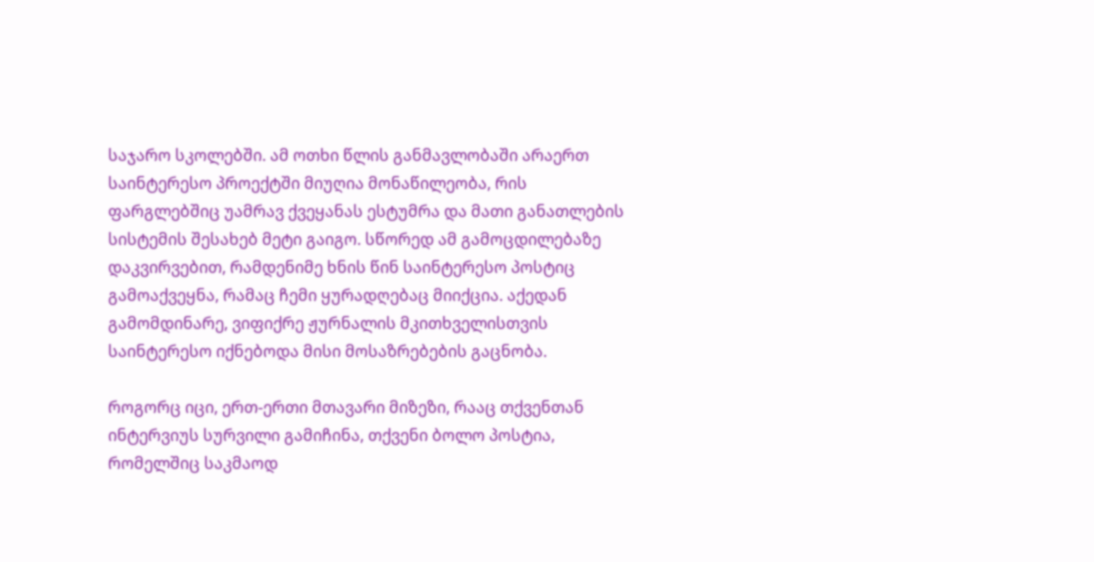საჯარო სკოლებში. ამ ოთხი წლის განმავლობაში არაერთ საინტერესო პროექტში მიუღია მონაწილეობა, რის ფარგლებშიც უამრავ ქვეყანას ესტუმრა და მათი განათლების სისტემის შესახებ მეტი გაიგო. სწორედ ამ გამოცდილებაზე დაკვირვებით, რამდენიმე ხნის წინ საინტერესო პოსტიც გამოაქვეყნა, რამაც ჩემი ყურადღებაც მიიქცია. აქედან გამომდინარე, ვიფიქრე ჟურნალის მკითხველისთვის საინტერესო იქნებოდა მისი მოსაზრებების გაცნობა.

როგორც იცი, ერთ-ერთი მთავარი მიზეზი, რააც თქვენთან ინტერვიუს სურვილი გამიჩინა, თქვენი ბოლო პოსტია, რომელშიც საკმაოდ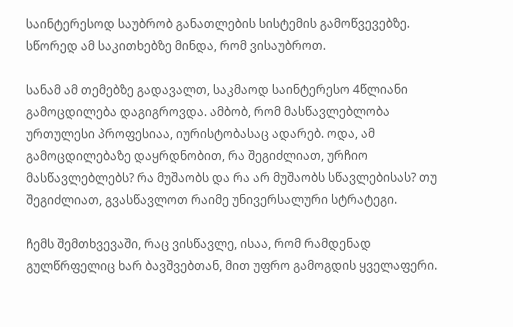საინტერესოდ საუბრობ განათლების სისტემის გამოწვევებზე. სწორედ ამ საკითხებზე მინდა, რომ ვისაუბროთ.

სანამ ამ თემებზე გადავალთ, საკმაოდ საინტერესო 4წლიანი გამოცდილება დაგიგროვდა. ამბობ, რომ მასწავლებლობა ურთულესი პროფესიაა, იურისტობასაც ადარებ. ოდა, ამ გამოცდილებაზე დაყრდნობით, რა შეგიძლიათ, ურჩიო მასწავლებლებს? რა მუშაობს და რა არ მუშაობს სწავლებისას? თუ შეგიძლიათ, გვასწავლოთ რაიმე უნივერსალური სტრატეგი.

ჩემს შემთხვევაში, რაც ვისწავლე, ისაა, რომ რამდენად გულწრფელიც ხარ ბავშვებთან, მით უფრო გამოგდის ყველაფერი.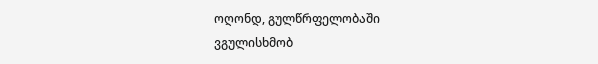ოღონდ, გულწრფელობაში ვგულისხმობ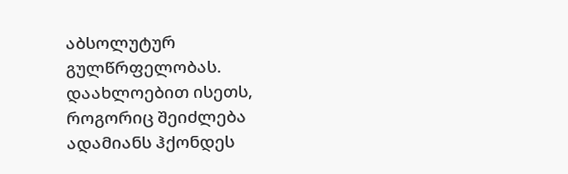აბსოლუტურ გულწრფელობას. დაახლოებით ისეთს, როგორიც შეიძლება ადამიანს ჰქონდეს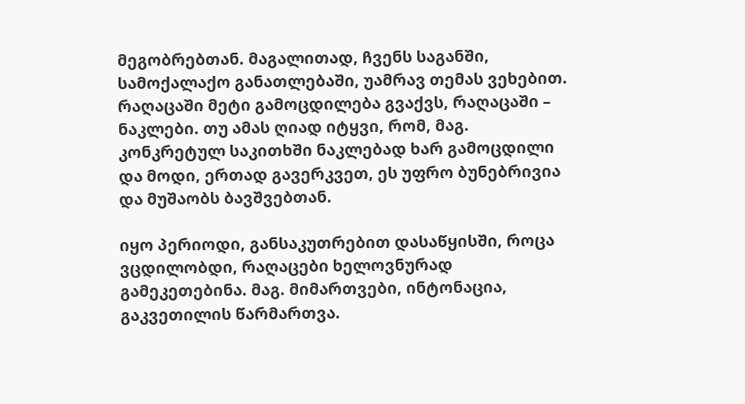მეგობრებთან. მაგალითად, ჩვენს საგანში, სამოქალაქო განათლებაში, უამრავ თემას ვეხებით. რაღაცაში მეტი გამოცდილება გვაქვს, რაღაცაში – ნაკლები. თუ ამას ღიად იტყვი, რომ, მაგ. კონკრეტულ საკითხში ნაკლებად ხარ გამოცდილი და მოდი, ერთად გავერკვეთ, ეს უფრო ბუნებრივია და მუშაობს ბავშვებთან.

იყო პერიოდი, განსაკუთრებით დასაწყისში, როცა ვცდილობდი, რაღაცები ხელოვნურად გამეკეთებინა. მაგ. მიმართვები, ინტონაცია, გაკვეთილის წარმართვა.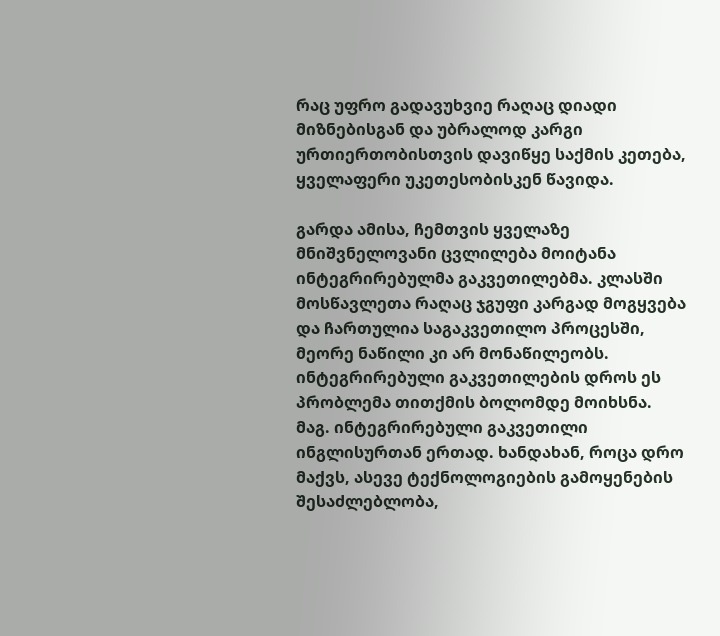რაც უფრო გადავუხვიე რაღაც დიადი მიზნებისგან და უბრალოდ კარგი ურთიერთობისთვის დავიწყე საქმის კეთება, ყველაფერი უკეთესობისკენ წავიდა.

გარდა ამისა, ჩემთვის ყველაზე მნიშვნელოვანი ცვლილება მოიტანა ინტეგრირებულმა გაკვეთილებმა. კლასში მოსწავლეთა რაღაც ჯგუფი კარგად მოგყვება და ჩართულია საგაკვეთილო პროცესში, მეორე ნაწილი კი არ მონაწილეობს. ინტეგრირებული გაკვეთილების დროს ეს პრობლემა თითქმის ბოლომდე მოიხსნა. მაგ. ინტეგრირებული გაკვეთილი ინგლისურთან ერთად. ხანდახან, როცა დრო მაქვს, ასევე ტექნოლოგიების გამოყენების შესაძლებლობა,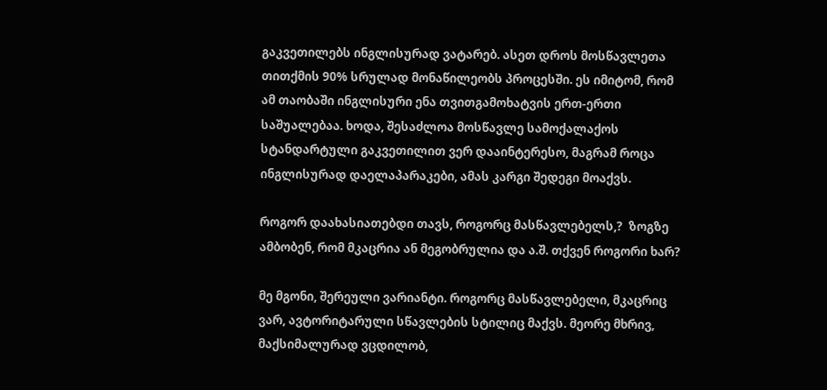გაკვეთილებს ინგლისურად ვატარებ. ასეთ დროს მოსწავლეთა თითქმის 90% სრულად მონაწილეობს პროცესში. ეს იმიტომ, რომ ამ თაობაში ინგლისური ენა თვითგამოხატვის ერთ-ერთი საშუალებაა. ხოდა, შესაძლოა მოსწავლე სამოქალაქოს სტანდარტული გაკვეთილით ვერ დააინტერესო, მაგრამ როცა ინგლისურად დაელაპარაკები, ამას კარგი შედეგი მოაქვს.

როგორ დაახასიათებდი თავს, როგორც მასწავლებელს,?  ზოგზე ამბობენ, რომ მკაცრია ან მეგობრულია და ა.შ. თქვენ როგორი ხარ?

მე მგონი, შერეული ვარიანტი. როგორც მასწავლებელი, მკაცრიც ვარ, ავტორიტარული სწავლების სტილიც მაქვს. მეორე მხრივ, მაქსიმალურად ვცდილობ,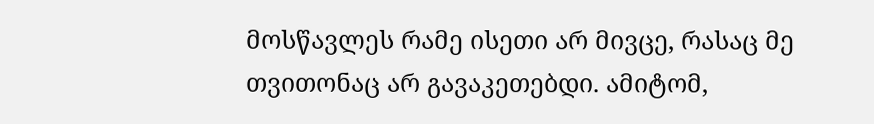მოსწავლეს რამე ისეთი არ მივცე, რასაც მე თვითონაც არ გავაკეთებდი. ამიტომ,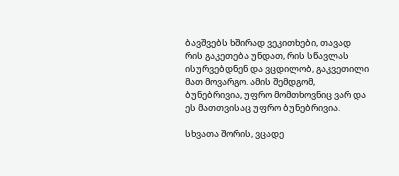ბავშვებს ხშირად ვეკითხები, თავად რის გაკეთება უნდათ, რის სწავლას ისურვებდნენ და ვცდილობ, გაკვეთილი მათ მოვარგო. ამის შემდგომ, ბუნებრივია, უფრო მომთხოვნიც ვარ და ეს მათთვისაც უფრო ბუნებრივია.

სხვათა შორის, ვცადე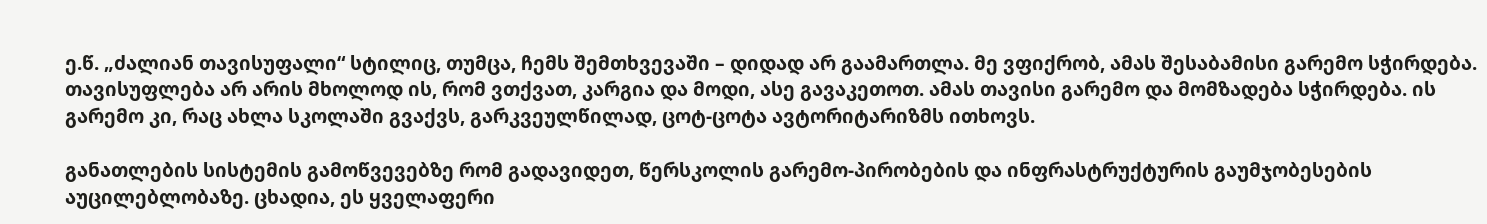ე.წ. „ძალიან თავისუფალი“ სტილიც, თუმცა, ჩემს შემთხვევაში – დიდად არ გაამართლა. მე ვფიქრობ, ამას შესაბამისი გარემო სჭირდება. თავისუფლება არ არის მხოლოდ ის, რომ ვთქვათ, კარგია და მოდი, ასე გავაკეთოთ. ამას თავისი გარემო და მომზადება სჭირდება. ის გარემო კი, რაც ახლა სკოლაში გვაქვს, გარკვეულწილად, ცოტ-ცოტა ავტორიტარიზმს ითხოვს.

განათლების სისტემის გამოწვევებზე რომ გადავიდეთ, წერსკოლის გარემო-პირობების და ინფრასტრუქტურის გაუმჯობესების აუცილებლობაზე. ცხადია, ეს ყველაფერი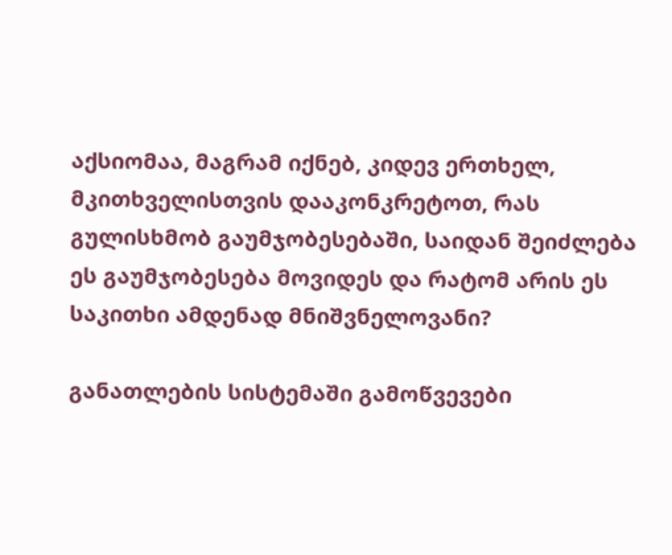აქსიომაა, მაგრამ იქნებ, კიდევ ერთხელ, მკითხველისთვის დააკონკრეტოთ, რას გულისხმობ გაუმჯობესებაში, საიდან შეიძლება ეს გაუმჯობესება მოვიდეს და რატომ არის ეს საკითხი ამდენად მნიშვნელოვანი?

განათლების სისტემაში გამოწვევები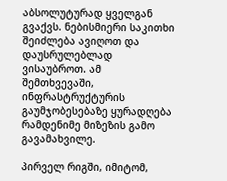აბსოლუტურად ყველგან გვაქვს. ნებისმიერი საკითხი შეიძლება ავიღოთ და დაუსრულებლად ვისაუბროთ. ამ შემთხვევაში, ინფრასტრუქტურის გაუმჯობესებაზე ყურადღება რამდენიმე მიზეზის გამო გავამახვილე.

პირველ რიგში, იმიტომ,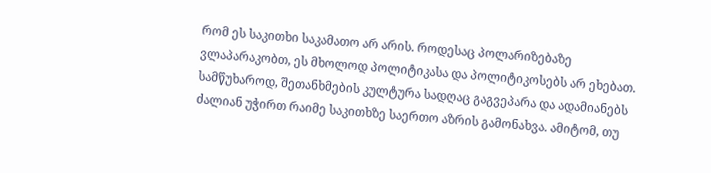რომ ეს საკითხი საკამათო არ არის. როდესაც პოლარიზებაზე ვლაპარაკობთ, ეს მხოლოდ პოლიტიკასა და პოლიტიკოსებს არ ეხებათ. სამწუხაროდ, შეთანხმების კულტურა სადღაც გაგვეპარა და ადამიანებს ძალიან უჭირთ რაიმე საკითხზე საერთო აზრის გამონახვა. ამიტომ, თუ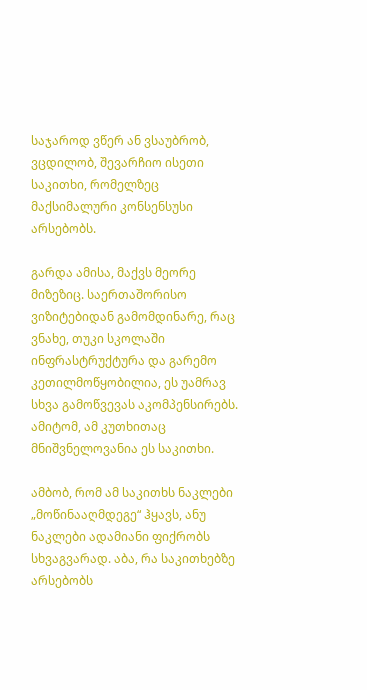საჯაროდ ვწერ ან ვსაუბრობ, ვცდილობ, შევარჩიო ისეთი საკითხი, რომელზეც მაქსიმალური კონსენსუსი არსებობს.

გარდა ამისა, მაქვს მეორე მიზეზიც. საერთაშორისო ვიზიტებიდან გამომდინარე, რაც ვნახე, თუკი სკოლაში ინფრასტრუქტურა და გარემო კეთილმოწყობილია, ეს უამრავ სხვა გამოწვევას აკომპენსირებს. ამიტომ, ამ კუთხითაც მნიშვნელოვანია ეს საკითხი.

ამბობ, რომ ამ საკითხს ნაკლები „მოწინააღმდეგე“ ჰყავს, ანუ ნაკლები ადამიანი ფიქრობს სხვაგვარად. აბა, რა საკითხებზე არსებობს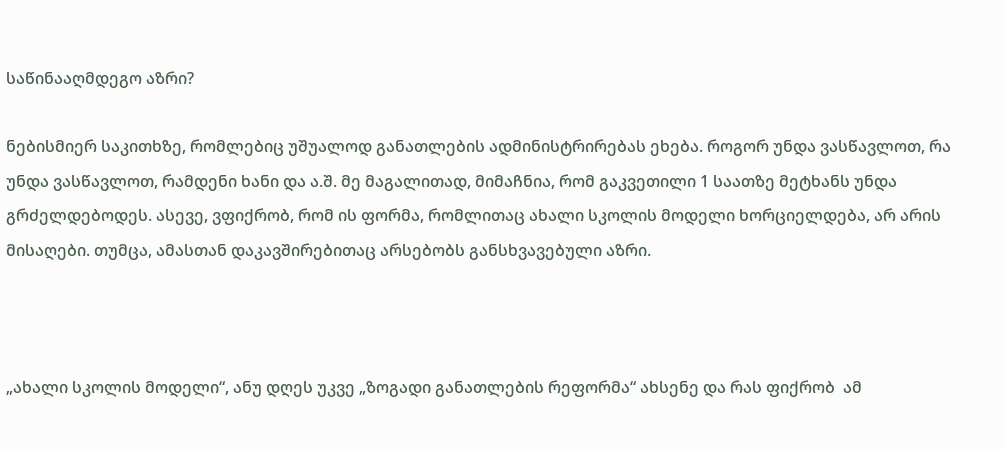საწინააღმდეგო აზრი?

ნებისმიერ საკითხზე, რომლებიც უშუალოდ განათლების ადმინისტრირებას ეხება. როგორ უნდა ვასწავლოთ, რა უნდა ვასწავლოთ, რამდენი ხანი და ა.შ. მე მაგალითად, მიმაჩნია, რომ გაკვეთილი 1 საათზე მეტხანს უნდა გრძელდებოდეს. ასევე, ვფიქრობ, რომ ის ფორმა, რომლითაც ახალი სკოლის მოდელი ხორციელდება, არ არის მისაღები. თუმცა, ამასთან დაკავშირებითაც არსებობს განსხვავებული აზრი.



„ახალი სკოლის მოდელი“, ანუ დღეს უკვე „ზოგადი განათლების რეფორმა“ ახსენე და რას ფიქრობ  ამ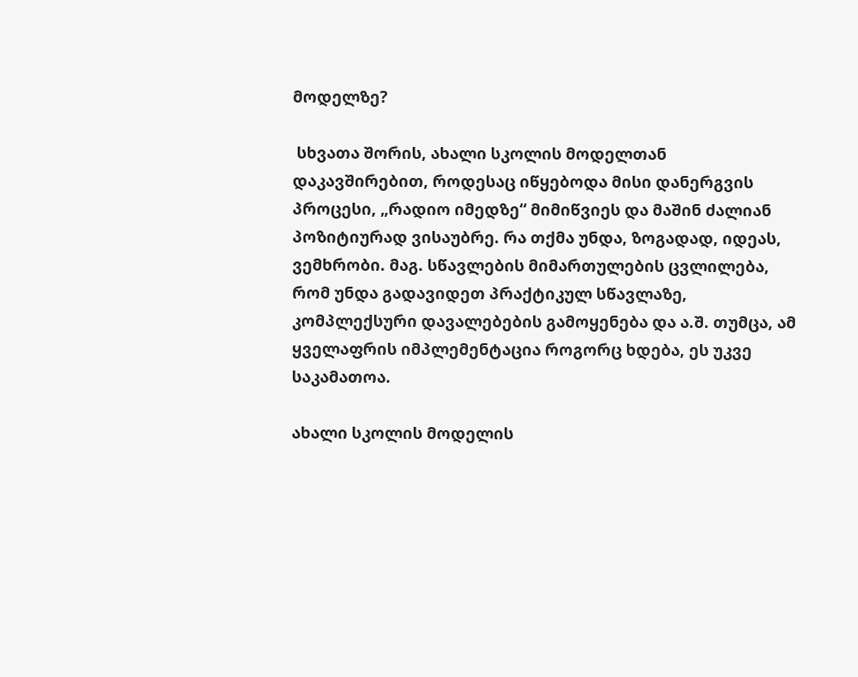მოდელზე?

 სხვათა შორის, ახალი სკოლის მოდელთან დაკავშირებით, როდესაც იწყებოდა მისი დანერგვის პროცესი, „რადიო იმედზე“ მიმიწვიეს და მაშინ ძალიან პოზიტიურად ვისაუბრე. რა თქმა უნდა, ზოგადად, იდეას, ვემხრობი. მაგ. სწავლების მიმართულების ცვლილება, რომ უნდა გადავიდეთ პრაქტიკულ სწავლაზე, კომპლექსური დავალებების გამოყენება და ა.შ. თუმცა, ამ ყველაფრის იმპლემენტაცია როგორც ხდება, ეს უკვე საკამათოა.

ახალი სკოლის მოდელის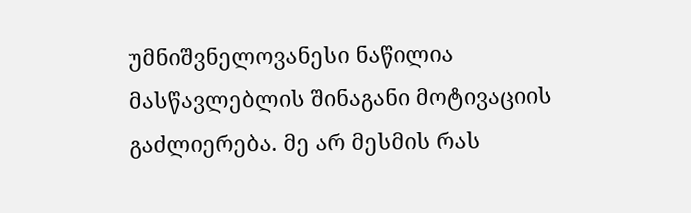უმნიშვნელოვანესი ნაწილია მასწავლებლის შინაგანი მოტივაციის გაძლიერება. მე არ მესმის რას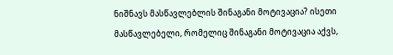ნიშნავს მასწავლებლის შინაგანი მოტივაცია? ისეთი მასწავლებელი, რომელიც შინაგანი მოტივაცია აქვს,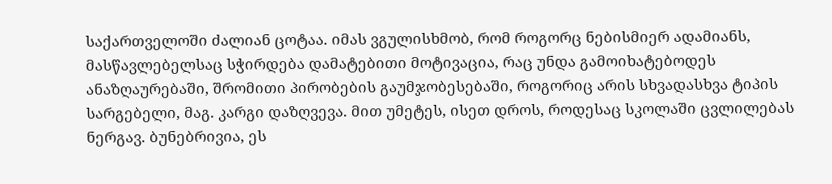საქართველოში ძალიან ცოტაა. იმას ვგულისხმობ, რომ როგორც ნებისმიერ ადამიანს, მასწავლებელსაც სჭირდება დამატებითი მოტივაცია, რაც უნდა გამოიხატებოდეს ანაზღაურებაში, შრომითი პირობების გაუმჯობესებაში, როგორიც არის სხვადასხვა ტიპის სარგებელი, მაგ. კარგი დაზღვევა. მით უმეტეს, ისეთ დროს, როდესაც სკოლაში ცვლილებას ნერგავ. ბუნებრივია, ეს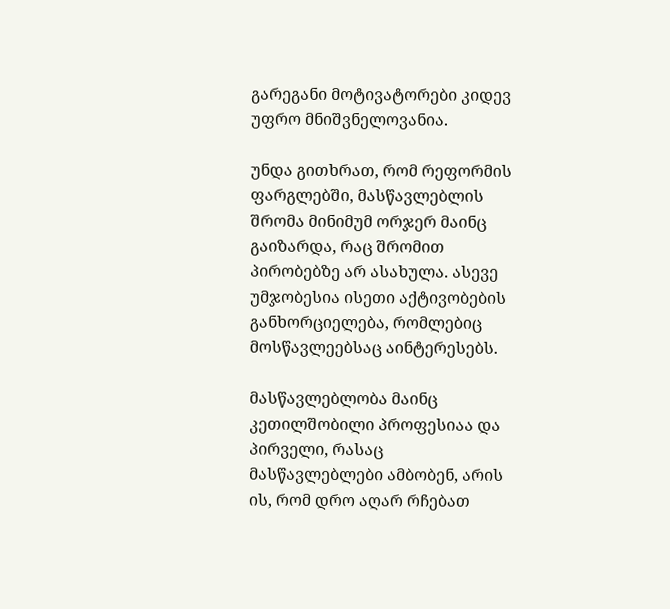გარეგანი მოტივატორები კიდევ უფრო მნიშვნელოვანია.

უნდა გითხრათ, რომ რეფორმის ფარგლებში, მასწავლებლის შრომა მინიმუმ ორჯერ მაინც გაიზარდა, რაც შრომით პირობებზე არ ასახულა. ასევე უმჯობესია ისეთი აქტივობების განხორციელება, რომლებიც მოსწავლეებსაც აინტერესებს.

მასწავლებლობა მაინც კეთილშობილი პროფესიაა და პირველი, რასაც მასწავლებლები ამბობენ, არის ის, რომ დრო აღარ რჩებათ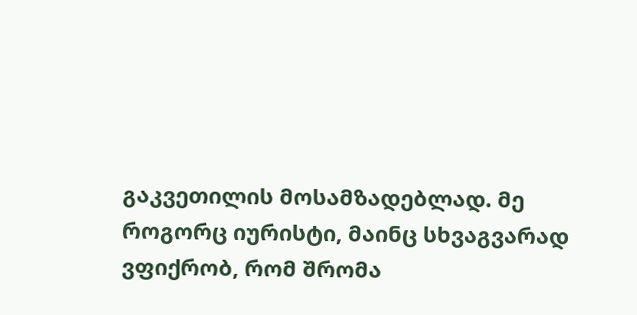გაკვეთილის მოსამზადებლად. მე როგორც იურისტი, მაინც სხვაგვარად ვფიქრობ, რომ შრომა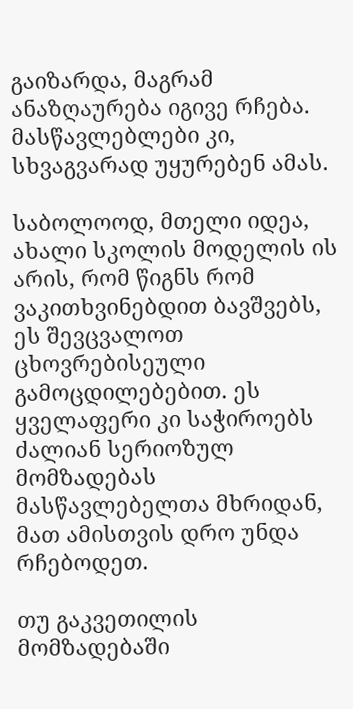გაიზარდა, მაგრამ ანაზღაურება იგივე რჩება. მასწავლებლები კი, სხვაგვარად უყურებენ ამას.

საბოლოოდ, მთელი იდეა, ახალი სკოლის მოდელის ის არის, რომ წიგნს რომ ვაკითხვინებდით ბავშვებს, ეს შევცვალოთ ცხოვრებისეული გამოცდილებებით. ეს ყველაფერი კი საჭიროებს ძალიან სერიოზულ მომზადებას მასწავლებელთა მხრიდან, მათ ამისთვის დრო უნდა რჩებოდეთ.

თუ გაკვეთილის მომზადებაში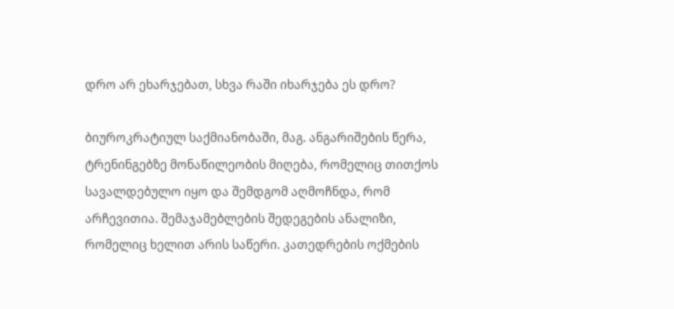დრო არ ეხარჯებათ, სხვა რაში იხარჯება ეს დრო?

ბიუროკრატიულ საქმიანობაში, მაგ. ანგარიშების წერა, ტრენინგებზე მონაწილეობის მიღება, რომელიც თითქოს სავალდებულო იყო და შემდგომ აღმოჩნდა, რომ არჩევითია. შემაჯამებლების შედეგების ანალიზი, რომელიც ხელით არის საწერი. კათედრების ოქმების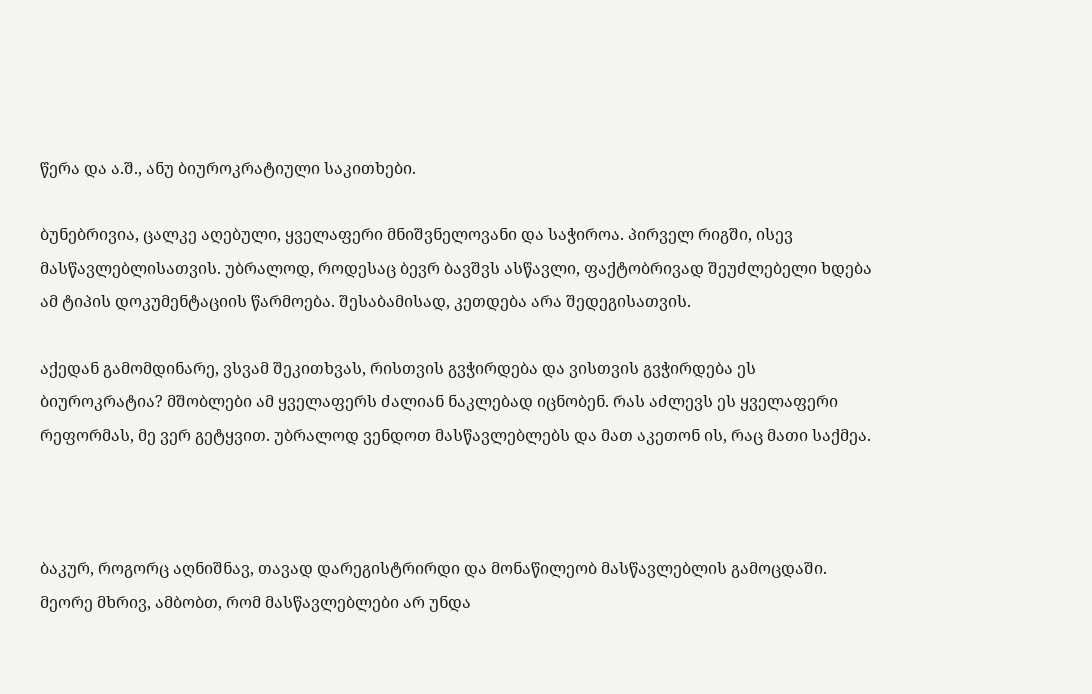წერა და ა.შ., ანუ ბიუროკრატიული საკითხები.

ბუნებრივია, ცალკე აღებული, ყველაფერი მნიშვნელოვანი და საჭიროა. პირველ რიგში, ისევ მასწავლებლისათვის. უბრალოდ, როდესაც ბევრ ბავშვს ასწავლი, ფაქტობრივად შეუძლებელი ხდება ამ ტიპის დოკუმენტაციის წარმოება. შესაბამისად, კეთდება არა შედეგისათვის.

აქედან გამომდინარე, ვსვამ შეკითხვას, რისთვის გვჭირდება და ვისთვის გვჭირდება ეს ბიუროკრატია? მშობლები ამ ყველაფერს ძალიან ნაკლებად იცნობენ. რას აძლევს ეს ყველაფერი რეფორმას, მე ვერ გეტყვით. უბრალოდ ვენდოთ მასწავლებლებს და მათ აკეთონ ის, რაც მათი საქმეა.



ბაკურ, როგორც აღნიშნავ, თავად დარეგისტრირდი და მონაწილეობ მასწავლებლის გამოცდაში. მეორე მხრივ, ამბობთ, რომ მასწავლებლები არ უნდა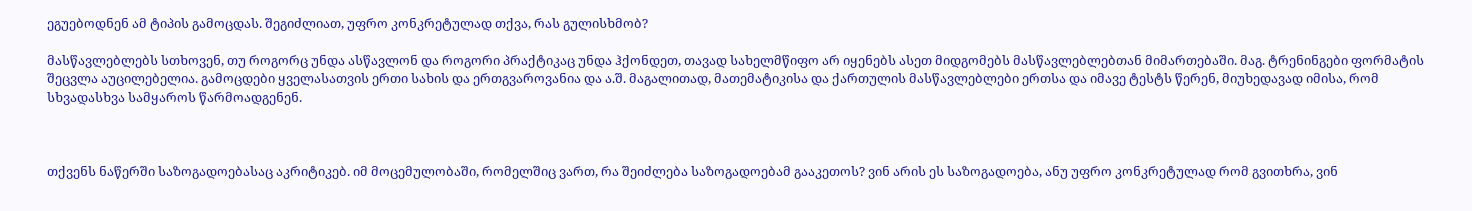ეგუებოდნენ ამ ტიპის გამოცდას. შეგიძლიათ, უფრო კონკრეტულად თქვა, რას გულისხმობ?

მასწავლებლებს სთხოვენ, თუ როგორც უნდა ასწავლონ და როგორი პრაქტიკაც უნდა ჰქონდეთ, თავად სახელმწიფო არ იყენებს ასეთ მიდგომებს მასწავლებლებთან მიმართებაში. მაგ. ტრენინგები ფორმატის შეცვლა აუცილებელია. გამოცდები ყველასათვის ერთი სახის და ერთგვაროვანია და ა.შ. მაგალითად, მათემატიკისა და ქართულის მასწავლებლები ერთსა და იმავე ტესტს წერენ, მიუხედავად იმისა, რომ სხვადასხვა სამყაროს წარმოადგენენ.



თქვენს ნაწერში საზოგადოებასაც აკრიტიკებ. იმ მოცემულობაში, რომელშიც ვართ, რა შეიძლება საზოგადოებამ გააკეთოს? ვინ არის ეს საზოგადოება, ანუ უფრო კონკრეტულად რომ გვითხრა, ვინ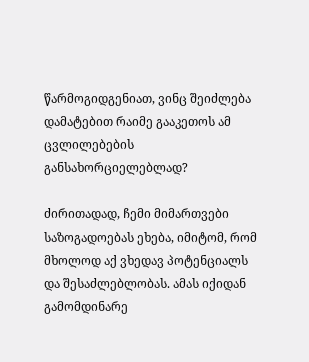წარმოგიდგენიათ, ვინც შეიძლება დამატებით რაიმე გააკეთოს ამ ცვლილებების განსახორციელებლად?

ძირითადად, ჩემი მიმართვები საზოგადოებას ეხება, იმიტომ, რომ მხოლოდ აქ ვხედავ პოტენციალს და შესაძლებლობას. ამას იქიდან გამომდინარე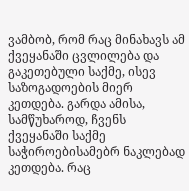ვამბობ, რომ რაც მინახავს ამ ქვეყანაში ცვლილება და გაკეთებული საქმე, ისევ საზოგადოების მიერ კეთდება. გარდა ამისა, სამწუხაროდ, ჩვენს ქვეყანაში საქმე საჭიროებისამებრ ნაკლებად კეთდება. რაც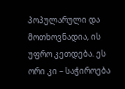პოპულარული და მოთხოვნადია, ის უფრო კეთდება. ეს ორი კი – საჭიროება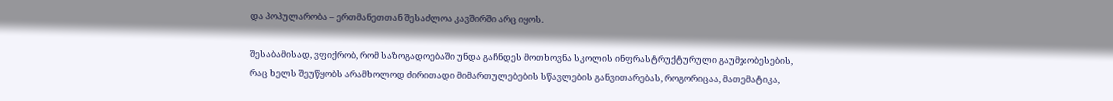და პოპულარობა – ერთმანეთთან შესაძლოა კავშირში არც იყოს.

შესაბამისად, ვფიქრობ, რომ საზოგადოებაში უნდა გაჩნდეს მოთხოვნა სკოლის ინფრასტრუქტურული გაუმჯობესების, რაც ხელს შეუწყობს არამხოლოდ ძირითადი მიმართულებების სწავლების განვითარებას, როგორიცაა, მათემატიკა,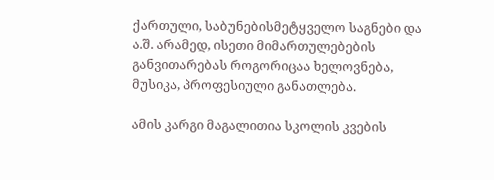ქართული, საბუნებისმეტყველო საგნები და ა.შ. არამედ, ისეთი მიმართულებების განვითარებას როგორიცაა ხელოვნება, მუსიკა, პროფესიული განათლება.

ამის კარგი მაგალითია სკოლის კვების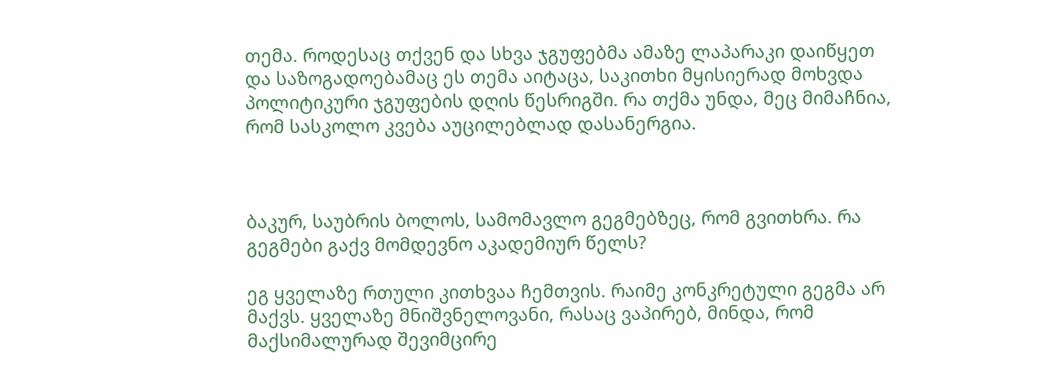თემა. როდესაც თქვენ და სხვა ჯგუფებმა ამაზე ლაპარაკი დაიწყეთ და საზოგადოებამაც ეს თემა აიტაცა, საკითხი მყისიერად მოხვდა პოლიტიკური ჯგუფების დღის წესრიგში. რა თქმა უნდა, მეც მიმაჩნია, რომ სასკოლო კვება აუცილებლად დასანერგია.



ბაკურ, საუბრის ბოლოს, სამომავლო გეგმებზეც, რომ გვითხრა. რა გეგმები გაქვ მომდევნო აკადემიურ წელს?

ეგ ყველაზე რთული კითხვაა ჩემთვის. რაიმე კონკრეტული გეგმა არ მაქვს. ყველაზე მნიშვნელოვანი, რასაც ვაპირებ, მინდა, რომ მაქსიმალურად შევიმცირე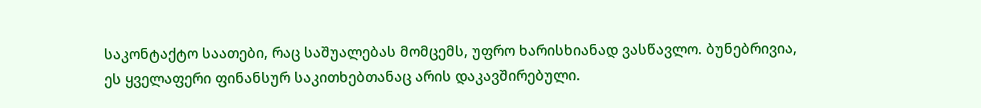საკონტაქტო საათები, რაც საშუალებას მომცემს, უფრო ხარისხიანად ვასწავლო. ბუნებრივია, ეს ყველაფერი ფინანსურ საკითხებთანაც არის დაკავშირებული.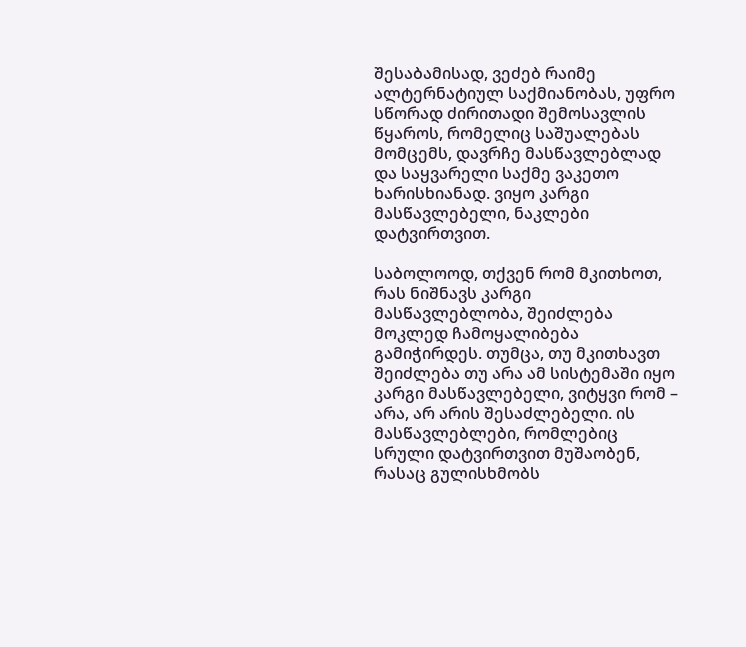შესაბამისად, ვეძებ რაიმე ალტერნატიულ საქმიანობას, უფრო სწორად ძირითადი შემოსავლის წყაროს, რომელიც საშუალებას მომცემს, დავრჩე მასწავლებლად და საყვარელი საქმე ვაკეთო ხარისხიანად. ვიყო კარგი მასწავლებელი, ნაკლები დატვირთვით.

საბოლოოდ, თქვენ რომ მკითხოთ, რას ნიშნავს კარგი მასწავლებლობა, შეიძლება მოკლედ ჩამოყალიბება გამიჭირდეს. თუმცა, თუ მკითხავთ შეიძლება თუ არა ამ სისტემაში იყო კარგი მასწავლებელი, ვიტყვი რომ – არა, არ არის შესაძლებელი. ის მასწავლებლები, რომლებიც სრული დატვირთვით მუშაობენ, რასაც გულისხმობს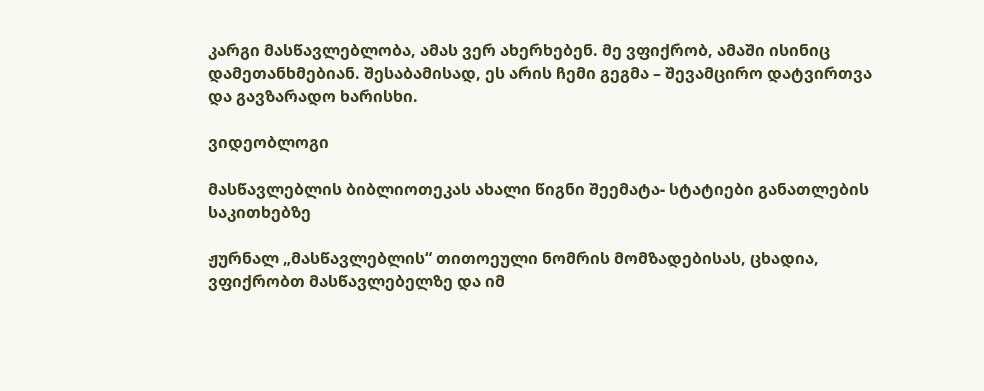კარგი მასწავლებლობა, ამას ვერ ახერხებენ. მე ვფიქრობ, ამაში ისინიც დამეთანხმებიან. შესაბამისად, ეს არის ჩემი გეგმა – შევამცირო დატვირთვა და გავზარადო ხარისხი.

ვიდეობლოგი

მასწავლებლის ბიბლიოთეკას ახალი წიგნი შეემატა- სტატიები განათლების საკითხებზე

ჟურნალ „მასწავლებლის“ თითოეული ნომრის მომზადებისას, ცხადია, ვფიქრობთ მასწავლებელზე და იმ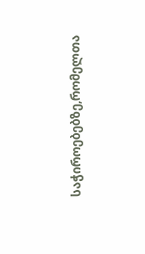საჭიროებებზე,რომელთა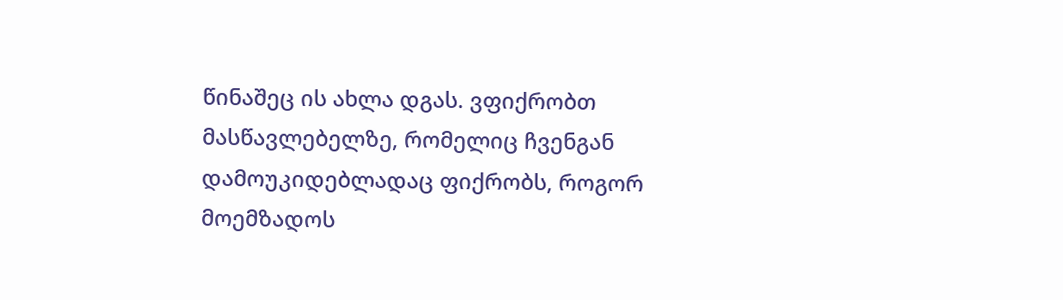წინაშეც ის ახლა დგას. ვფიქრობთ მასწავლებელზე, რომელიც ჩვენგან დამოუკიდებლადაც ფიქრობს, როგორ მოემზადოს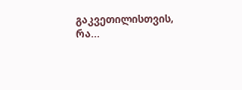გაკვეთილისთვის, რა...